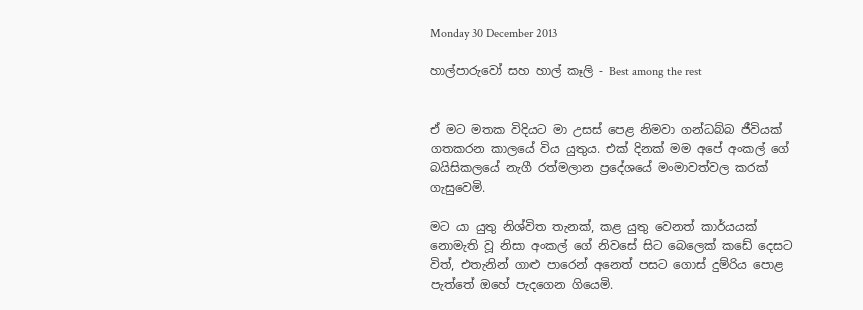Monday 30 December 2013

හාල්පාරුවෝ සහ හාල් කෑලි - Best among the rest


ඒ මට මතක විදියට මා උසස් පෙළ නිමවා ගන්ධබ්බ ජීවියක් ගතකරන කාලයේ විය යුතුය. එක් දිනක් මම අපේ අංකල් ගේ බයිසිකලයේ නැගී රත්මලාන ප්‍රදේශයේ මංමාවත්වල කරක් ගැසුවෙමි.

මට යා යුතු නිශ්විත තැනක්, කළ යුතු වෙනත් කාර්යයක් නොමැති වූ නිසා අංකල් ගේ නිවසේ සිට බෙලෙක් කඩේ දෙසට විත්, එතැනින් ගාළු පාරෙන් අනෙත් පසට ගොස් දුම්රිය පොළ පැත්තේ ඔහේ පැදගෙන ගියෙමි.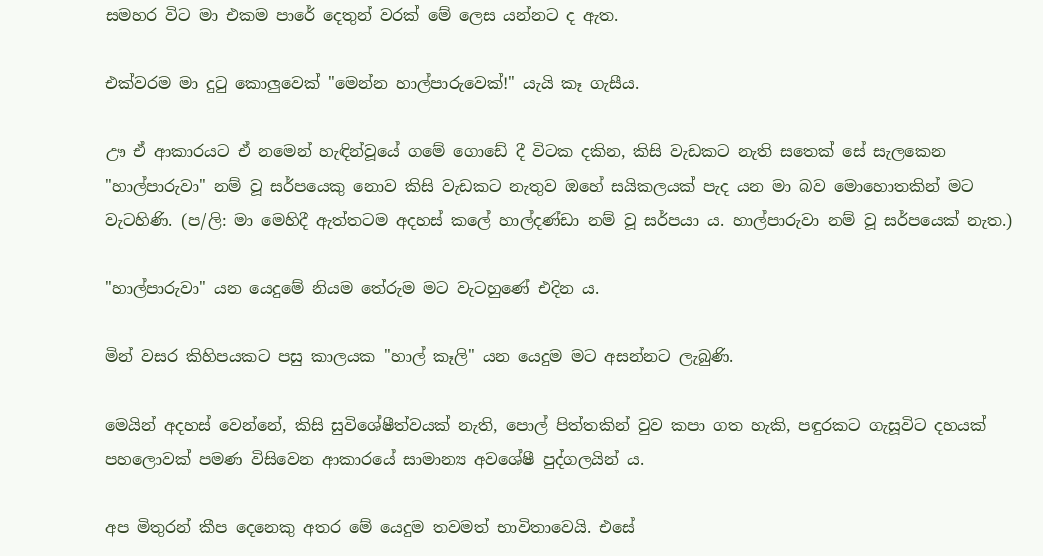සමහර විට මා එකම පාරේ දෙතුන් වරක් මේ ලෙස යන්නට ද ඇත.

එක්වරම මා දුටු කොලුවෙක් "මෙන්න හාල්පාරුවෙක්!" යැයි කෑ ගැසීය.

ඌ ඒ ආකාරයට ඒ නමෙන් හැඳින්වූයේ ගමේ ගොඩේ දී විටක දකින, කිසි වැඩකට නැති සතෙක් සේ සැලකෙන "හාල්පාරුවා" නම් වූ සර්පයෙකු නොව කිසි වැඩකට නැතුව ඔහේ සයිකලයක් පැද යන මා බව මොහොතකින් මට වැටහිණි. (ප/ලි: මා මෙහිදී ඇත්තටම අදහස් කලේ හාල්දණ්ඩා නම් වූ සර්පයා ය. හාල්පාරුවා නම් වූ සර්පයෙක් නැත.)

"හාල්පාරුවා" යන යෙදුමේ නියම තේරුම මට වැටහුණේ එදින ය.

මින් වසර කිහිපයකට පසු කාලයක "හාල් කෑලි" යන යෙදුම මට අසන්නට ලැබුණි.

මෙයින් අදහස් වෙන්නේ, කිසි සුවිශේෂීත්වයක් නැති, පොල් පිත්තකින් වුව කපා ගත හැකි, පඳුරකට ගැසූවිට දහයක් පහලොවක් පමණ විසිවෙන ආකාරයේ සාමාන්‍ය අවශේෂී පුද්ගලයින් ය.

අප මිතුරන් කීප දෙනෙකු අතර මේ යෙදුම තවමත් භාවිතාවෙයි. එසේ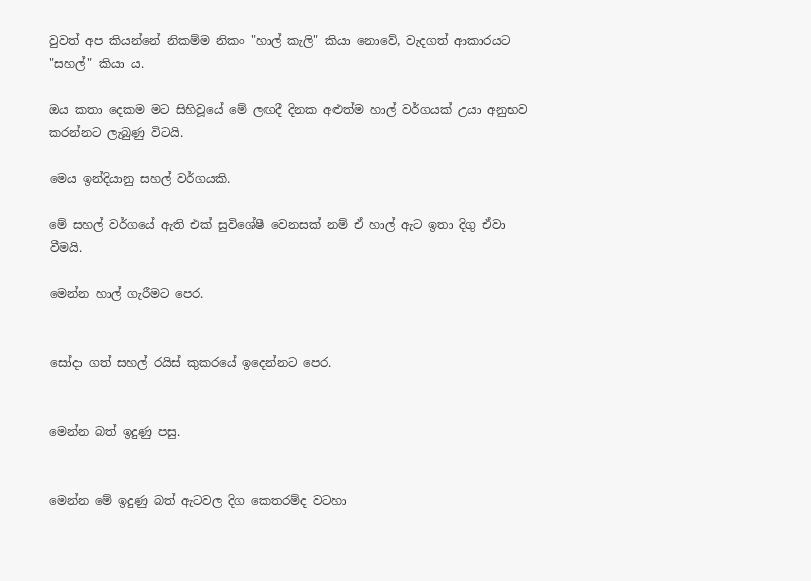වුවත් අප කියන්නේ නිකම්ම නිකං "හාල් කැලි" කියා නොවේ, වැදගත් ආකාරයට "සහල්" කියා ය.

ඔය කතා දෙකම මට සිහිවූයේ මේ ලඟදී දිනක අළුත්ම හාල් වර්ගයක් උයා අනුභව කරන්නට ලැබුණු විටයි.

මෙය ඉන්දියානු සහල් වර්ගයකි.

මේ සහල් වර්ගයේ ඇති එක් සුවිශේෂී වෙනසක් නම් ඒ හාල් ඇට ඉතා දිගු ඒවා වීමයි.

මෙන්න හාල් ගැරීමට පෙර.


සෝදා ගත් සහල් රයිස් කුකරයේ ඉදෙන්නට පෙර.


මෙන්න බත් ඉදුණු පසු.


මෙන්න මේ ඉදුණු බත් ඇටවල දිග කෙතරම්ද වටහා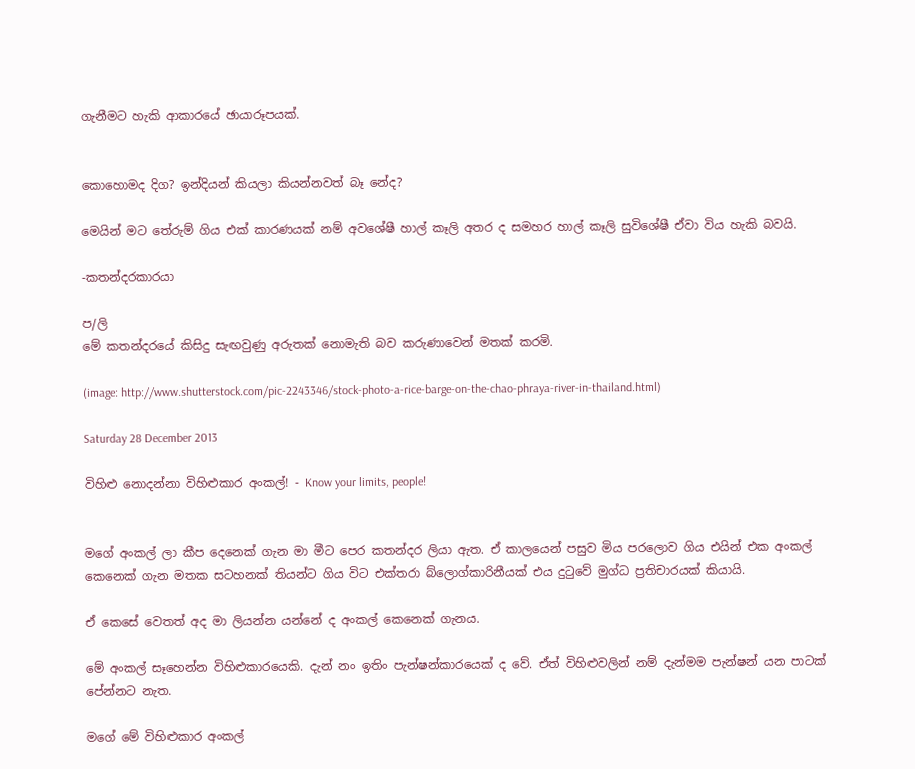ගැනීමට හැකි ආකාරයේ ඡායාරූපයක්.


කොහොමද දිග? ඉන්දියන් කියලා කියන්නවත් බෑ නේද?

මෙයින් මට තේරුම් ගිය එක් කාරණයක් නම් අවශේෂී හාල් කෑලි අතර ද සමහර හාල් කෑලි සුවිශේෂී ඒවා විය හැකි බවයි.

-කතන්දරකාරයා

ප/ලි
මේ කතන්දරයේ කිසිදු සැඟවුණු අරුතක් නොමැති බව කරුණාවෙන් මතක් කරමි.

(image: http://www.shutterstock.com/pic-2243346/stock-photo-a-rice-barge-on-the-chao-phraya-river-in-thailand.html)

Saturday 28 December 2013

විහිළු නොදන්නා විහිළුකාර අංකල්! - Know your limits, people!


මගේ අංකල් ලා කීප දෙනෙක් ගැන මා මීට පෙර කතන්දර ලියා ඇත. ඒ කාලයෙන් පසුව මිය පරලොව ගිය එයින් එක අංකල් කෙනෙක් ගැන මතක සටහනක් තියන්ට ගිය විට එක්තරා බ්ලොග්කාරිනීයක් එය දුටුවේ මුග්ධ ප්‍රතිචාරයක් කියායි.

ඒ කෙසේ වෙතත් අද මා ලියන්න යන්නේ ද අංකල් කෙනෙක් ගැනය.

මේ අංකල් සෑහෙන්න විහිළුකාරයෙකි. දැන් නං ඉතිං පැන්ෂන්කාරයෙක් ද වේ. ඒත් විහිළුවලින් නම් දැන්මම පැන්ෂන් යන පාටක් පේන්නට නැත.

මගේ මේ විහිළුකාර අංකල්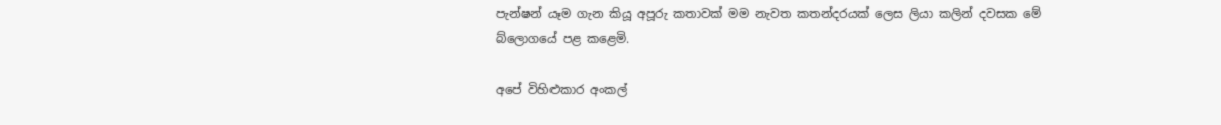පැන්ෂන් යෑම ගැන කියූ අපූරු කතාවක් මම නැවත කතන්දරයක් ලෙස ලියා කලින් දවසක මේ බ්ලොගයේ පළ කළෙමි.

අපේ විහිළුකාර අංකල්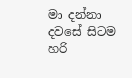මා දන්නා දවසේ සිටම හරි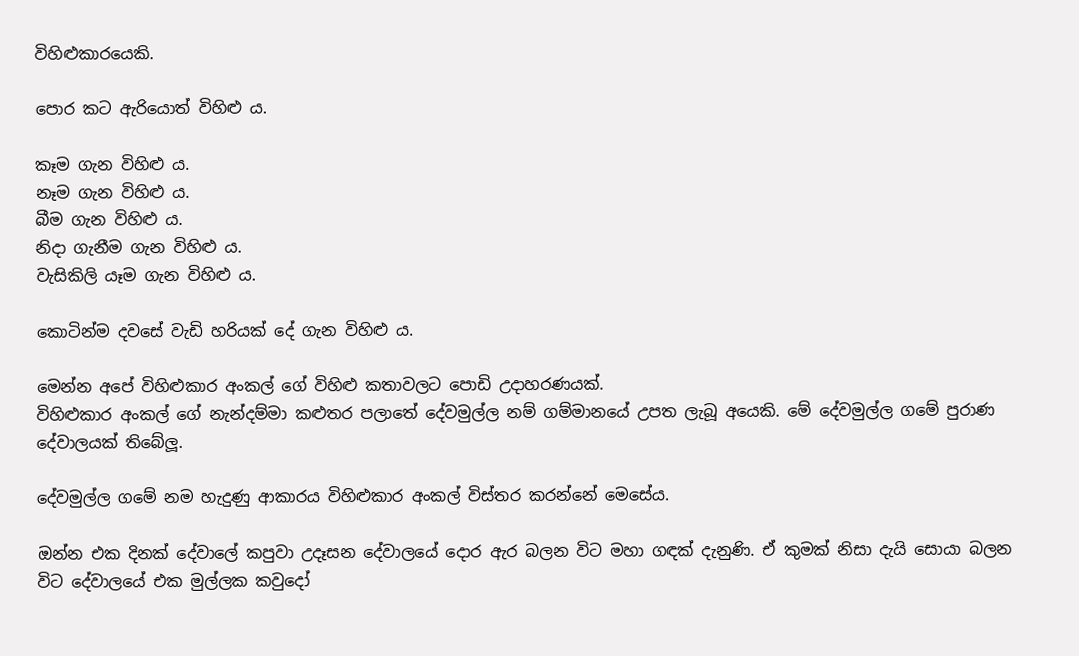විහිළුකාරයෙකි.

පොර කට ඇරියොත් විහිළු ය.

කෑම ගැන විහිළු ය.
නෑම ගැන විහිළු ය.
බීම ගැන විහිළු ය.
නිදා ගැනීම ගැන විහිළු ය.
වැසිකිලි යෑම ගැන විහිළු ය.

කොටින්ම දවසේ වැඩි හරියක් දේ ගැන විහිළු ය.

මෙන්න අපේ විහිළුකාර අංකල් ගේ විහිළු කතාවලට පොඩි උදාහරණයක්.
විහිළුකාර අංකල් ගේ නැන්දම්මා කළුතර පලාතේ දේවමුල්ල නම් ගම්මානයේ උපත ලැබූ අයෙකි. මේ දේවමුල්ල ගමේ පුරාණ දේවාලයක් තිබේලූ.

දේවමුල්ල ගමේ නම හැදුණු ආකාරය විහිළුකාර අංකල් විස්තර කරන්නේ මෙසේය.

ඔන්න එක දිනක් දේවාලේ කපුවා උදෑසන දේවාලයේ දොර ඇර බලන විට මහා ගඳක් දැනුණි. ඒ කුමක් නිසා දැයි සොයා බලන විට දේවාලයේ එක මුල්ලක කවුදෝ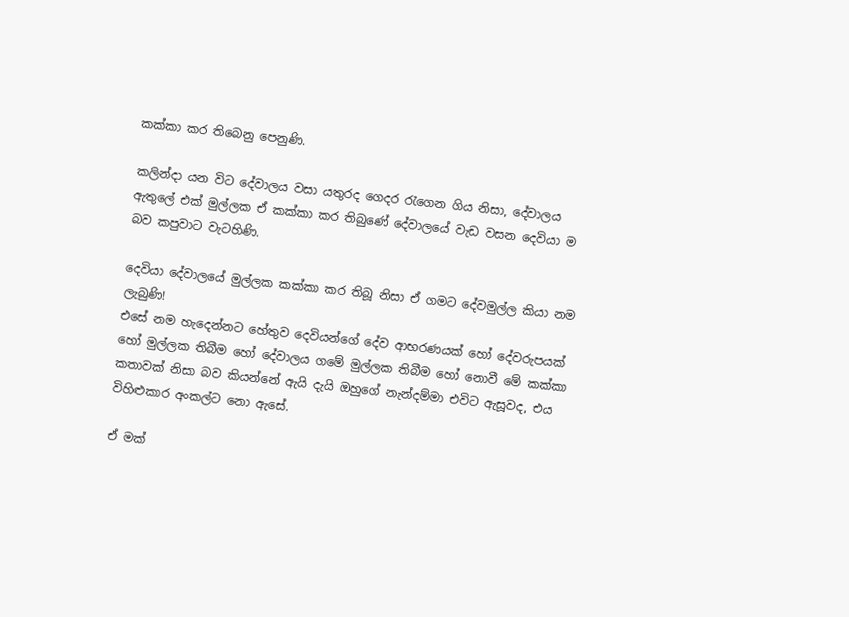කක්කා කර තිබෙනු පෙනුණි.

කලින්දා යන විට දේවාලය වසා යතුරද ගෙදර රැගෙන ගිය නිසා, දේවාලය ඇතුලේ එක් මුල්ලක ඒ කක්කා කර තිබුණේ දේවාලයේ වැඩ වසන දෙවියා ම බව කපුවාට වැටහිණි.

දෙවියා දේවාලයේ මුල්ලක කක්කා කර තිබූ නිසා ඒ ගමට දේවමුල්ල කියා නම ලැබුණි!
එසේ නම හැදෙන්නට හේතුව දෙවියන්ගේ දේව ආභරණයක් හෝ දේවරුපයක් හෝ මුල්ලක තිබීම හෝ දේවාලය ගමේ මුල්ලක තිබීම හෝ නොවී මේ කක්කා කතාවක් නිසා බව කියන්නේ ඇයි දැයි ඔහුගේ නැන්දම්මා එවිට ඇසූවද, එය විහිළුකාර අංකල්ට නො ඇසේ.

ඒ මක්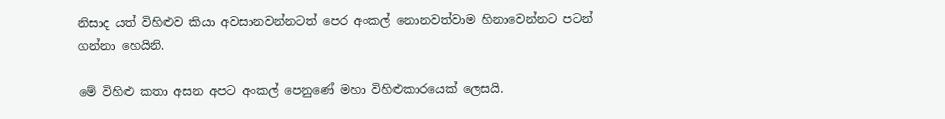නිසාද යත් විහිළුව කියා අවසානවන්නටත් පෙර අංකල් නොනවත්වාම හිනාවෙන්නට පටන් ගන්නා හෙයිනි.

මේ විහිළු කතා අසන අපට අංකල් පෙනුණේ මහා විහිළුකාරයෙක් ලෙසයි.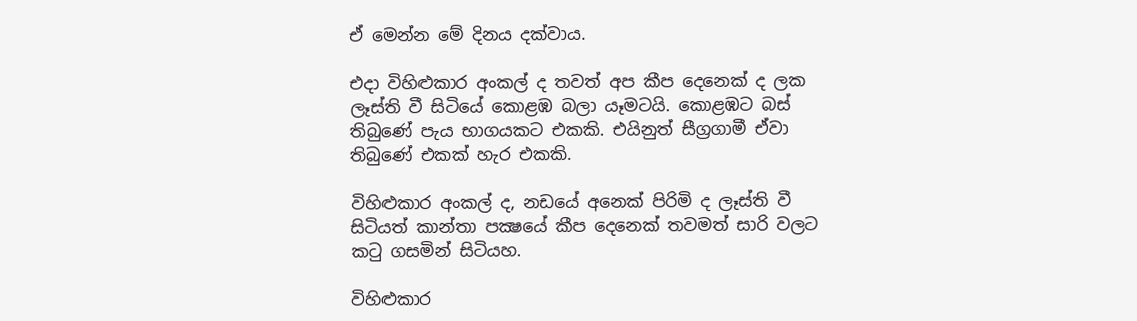ඒ මෙන්න මේ දිනය දක්වාය.

එදා විහිළුකාර අංකල් ද තවත් අප කීප දෙනෙක් ද ලක ලෑස්ති වී සිටියේ කොළඹ බලා යෑමටයි. කොළඹට බස් තිබුණේ පැය භාගයකට එකකි. එයිනුත් සීග්‍රගාමී ඒවා තිබුණේ එකක් හැර එකකි.

විහිළුකාර අංකල් ද, නඩයේ අනෙක් පිරිමි ද ලෑස්ති වී සිටියත් කාන්තා පක්‍ෂයේ කීප දෙනෙක් තවමත් සාරි වලට කටු ගසමින් සිටියහ.

විහිළුකාර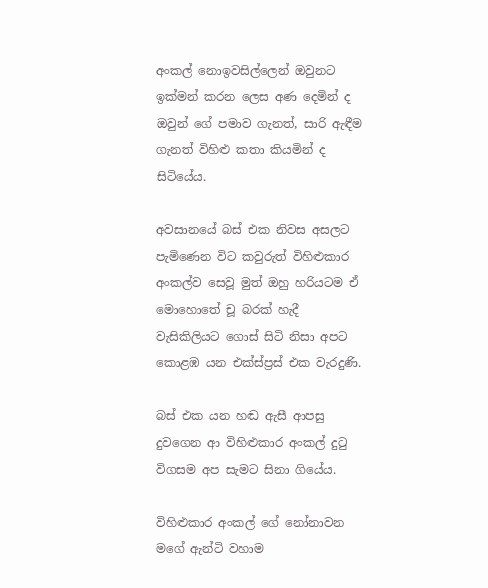අංකල් නොඉවසිල්ලෙන් ඔවුනට ඉක්මන් කරන ලෙස අණ දෙමින් ද ඔවුන් ගේ පමාව ගැනත්, සාරි ඇඳීම ගැනත් විහිළු කතා කියමින් ද සිටියේය.

අවසානයේ බස් එක නිවස අසලට පැමිණෙන විට කවුරුත් විහිළුකාර අංකල්ව සෙවූ මුත් ඔහු හරියටම ඒ මොහොතේ චූ බරක් හැදී වැසිකිලියට ගොස් සිටි නිසා අපට කොළඹ යන එක්ස්ප්‍රස් එක වැරදුණි.

බස් එක යන හඬ ඇසී ආපසු දුවගෙන ආ විහිළුකාර අංකල් දුටු විගසම අප සැමට සිනා ගියේය.

විහිළුකාර අංකල් ගේ නෝනාවන මගේ ඇන්ටි වහාම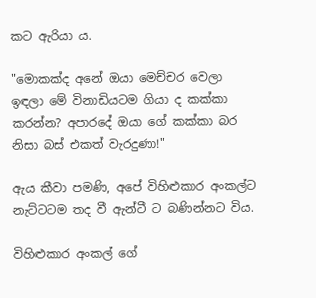කට ඇරියා ය.

"මොකක්ද අනේ ඔයා මෙච්චර වෙලා ඉඳලා මේ විනාඩියටම ගියා ද කක්කා කරන්න? අපාරදේ ඔයා ගේ කක්කා බර නිසා බස් එකත් වැරදුණා!"

ඇය කීවා පමණි, අපේ විහිළුකාර අංකල්ට නැට්ටටම තද වී ඇන්ටී ට බණින්නට විය.

විහිළුකාර අංකල් ගේ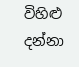විහිළු දන්නා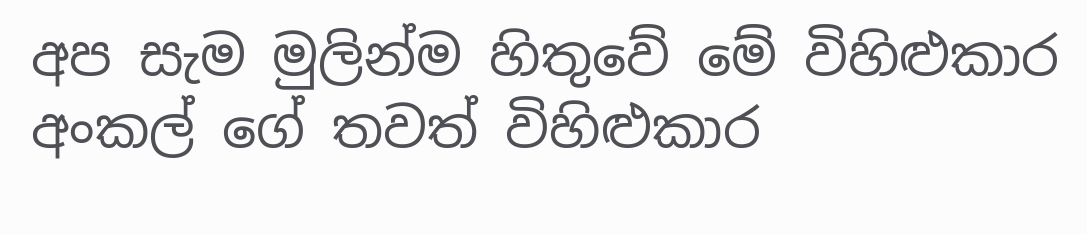අප සැම මුලින්ම හිතුවේ මේ විහිළුකාර අංකල් ගේ තවත් විහිළුකාර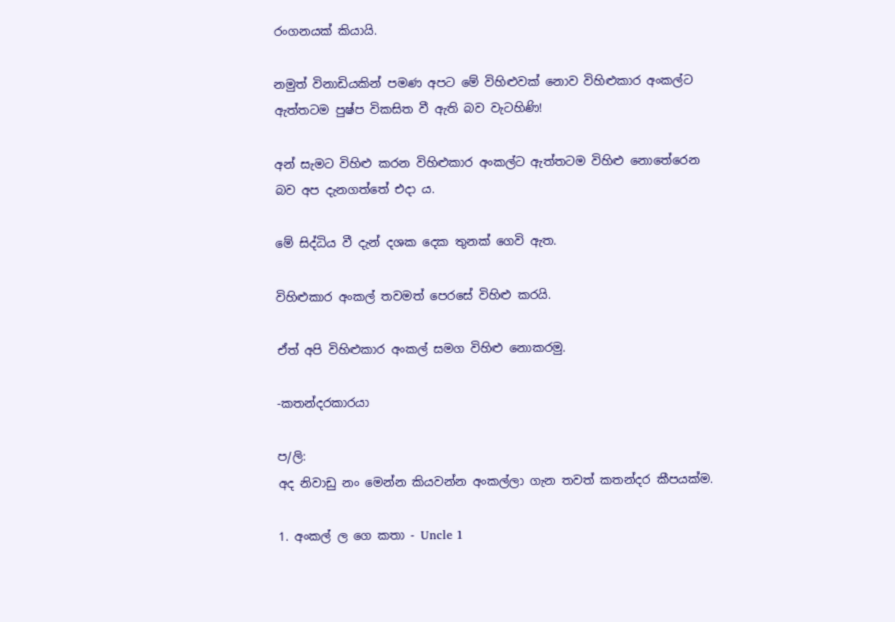රංගනයක් කියායි.

නමුත් විනාඩියකින් පමණ අපට මේ විහිළුවක් නොව විහිළුකාර අංකල්ට ඇත්තටම පුෂ්ප විකසිත වී ඇති බව වැටහිණි!

අන් සැමට විහිළු කරන විහිළුකාර අංකල්ට ඇත්තටම විහිළු නොතේරෙන බව අප දැනගත්තේ එදා ය.

මේ සිද්ධිය වී දැන් දශක දෙක තුනක් ගෙවි ඇත.

විහිළුකාර අංකල් තවමත් පෙරසේ විහිළු කරයි.

ඒත් අපි විහිළුකාර අංකල් සමග විහිළු නොකරමු.

-කතන්දරකාරයා

ප/ලි:
අද නිවාඩු නං මෙන්න කියවන්න අංකල්ලා ගැන තවත් කතන්දර කීපයක්ම.

1. අංකල් ල ගෙ කතා - Uncle 1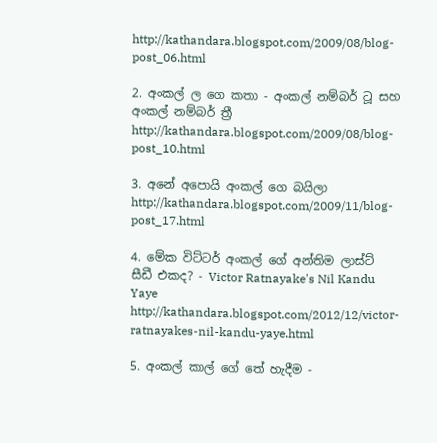http://kathandara.blogspot.com/2009/08/blog-post_06.html

2. අංකල් ල ගෙ කතා - අංකල් නම්බර් ටූ සහ අංකල් නම්බර් ත්‍රී
http://kathandara.blogspot.com/2009/08/blog-post_10.html

3. අනේ අපොයි අංකල් ගෙ බයිලා
http://kathandara.blogspot.com/2009/11/blog-post_17.html

4. මේක විට්ටර් අංකල් ගේ අන්තිම ලාස්ට් සීඩී එකද? - Victor Ratnayake's Nil Kandu Yaye
http://kathandara.blogspot.com/2012/12/victor-ratnayakes-nil-kandu-yaye.html

5. අංකල් කාල් ගේ තේ හැදීම -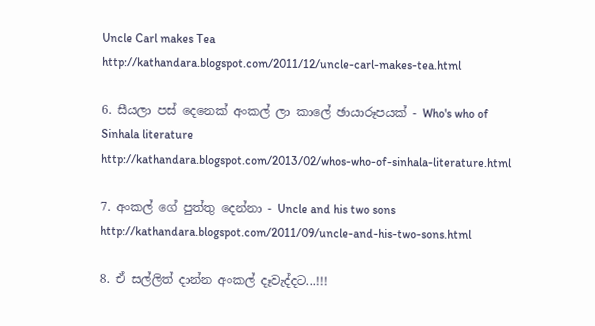Uncle Carl makes Tea
http://kathandara.blogspot.com/2011/12/uncle-carl-makes-tea.html

6. සීයලා පස් දෙනෙක් අංකල් ලා කාලේ ඡායාරූපයක් - Who's who of Sinhala literature
http://kathandara.blogspot.com/2013/02/whos-who-of-sinhala-literature.html

7. අංකල් ගේ පුත්තු දෙන්නා - Uncle and his two sons
http://kathandara.blogspot.com/2011/09/uncle-and-his-two-sons.html

8. ඒ සල්ලිත් දාන්න අංකල් දෑවැද්දට...!!!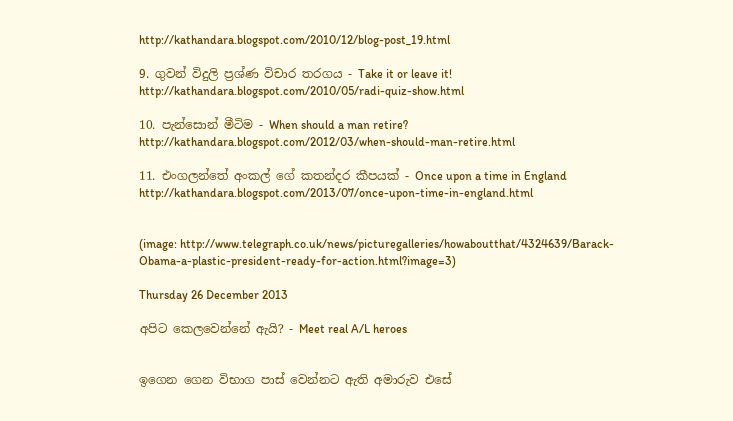http://kathandara.blogspot.com/2010/12/blog-post_19.html

9. ගුවන් විදුලි ප්‍රශ්ණ විචාර තරගය - Take it or leave it!
http://kathandara.blogspot.com/2010/05/radi-quiz-show.html

10. පැන්සොන් මීටිම - When should a man retire?
http://kathandara.blogspot.com/2012/03/when-should-man-retire.html

11. එංගලන්තේ අංකල් ගේ කතන්දර කීපයක් - Once upon a time in England
http://kathandara.blogspot.com/2013/07/once-upon-time-in-england.html


(image: http://www.telegraph.co.uk/news/picturegalleries/howaboutthat/4324639/Barack-Obama-a-plastic-president-ready-for-action.html?image=3)

Thursday 26 December 2013

අපිට කෙලවෙන්නේ ඇයි? - Meet real A/L heroes


ඉගෙන ගෙන විභාග පාස් වෙන්නට ඇති අමාරුව එසේ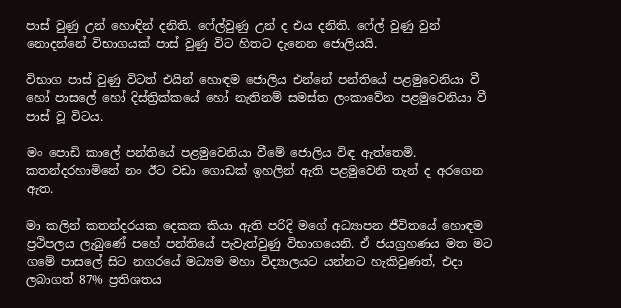පාස් වුණු උන් හොඳින් දනිති. ෆේල්වුණු උන් ද එය දනිති. ෆේල් වුණු වුන් නොදන්නේ විභාගයක් පාස් වුණු විට හිතට දැනෙන ජොලියයි.

විභාග පාස් වුණු විටත් එයින් හොඳම ජොලිය එන්නේ පන්තියේ පළමුවෙනියා වී හෝ පාසලේ හෝ දිස්ත්‍රික්කයේ හෝ නැතිනම් සමස්ත ලංකාවේන පළමුවෙනියා වී පාස් වූ විටය.

මං පොඩි කාලේ පන්තියේ පළමුවෙනියා වීමේ ජොලිය විඳ ඇත්තෙමි. කතන්දරහාමිනේ නං ඊට වඩා ගොඩක් ඉහලින් ඇති පළමුවෙනි තැන් ද අරගෙන ඇත.

මා කලින් කතන්දරයක දෙකක කියා ඇති පරිදි මගේ අධ්‍යාපන ජීවිතයේ හොඳම ප්‍රථිපලය ලැබුණේ පහේ පන්තියේ පැවැත්වුණු විභාගයෙනි. ඒ ජයග්‍රහණය මත මට ගමේ පාසලේ සිට නගරයේ මධ්‍යම මහා විද්‍යාලයට යන්නට හැකිවුණත්, එදා ලබාගත් 87% ප්‍රතිශතය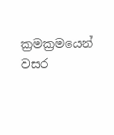ක්‍රමක්‍රමයෙන් වසර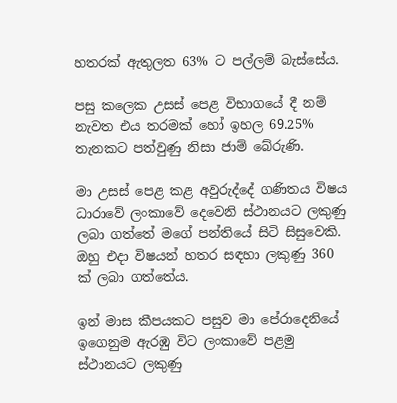හතරක් ඇතුලත 63% ට පල්ලම් බැස්සේය.

පසු කලෙක උසස් පෙළ විභාගයේ දී නම් නැවත එය තරමක් හෝ ඉහල 69.25% තැනකට පත්වුණු නිසා ජාම් බේරුණි.

මා උසස් පෙළ කළ අවුරුද්දේ ගණිතය විෂය ධාරාවේ ලංකාවේ දෙවෙනි ස්ථානයට ලකුණු ලබා ගත්තේ මගේ පන්තියේ සිටි සිසුවෙකි. ඔහු එදා විෂයන් හතර සඳහා ලකුණු 360 ක් ලබා ගත්තේය.

ඉන් මාස කීපයකට පසුව මා පේරාදෙනියේ ඉගෙනුම ඇරඹු විට ලංකාවේ පළමු ස්ථානයට ලකුණු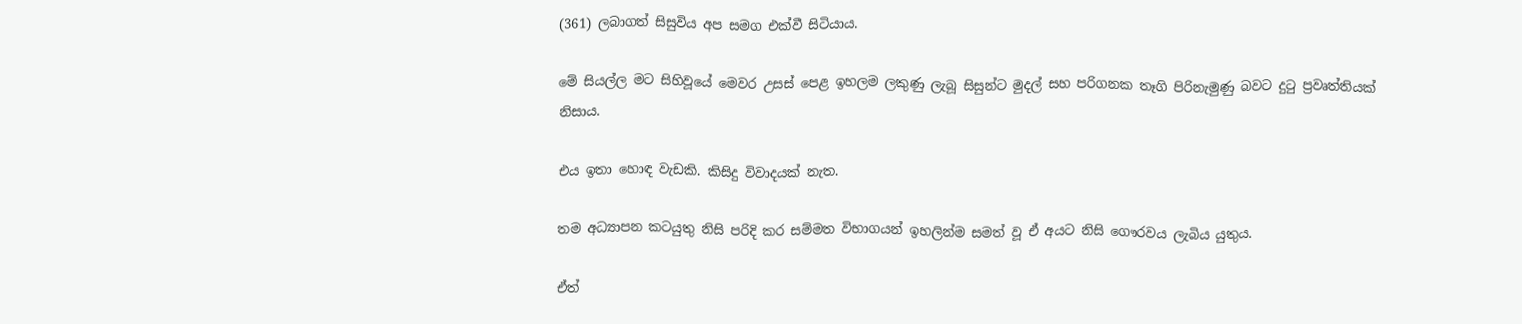(361) ලබාගත් සිසුවිය අප සමග එක්වී සිටියාය.

මේ සියල්ල මට සිහිවූයේ මෙවර උසස් පෙළ ඉහලම ලකුණු ලැබූ සිසුන්ට මුදල් සහ පරිගනක තෑගි පිරිනැමුණු බවට දුටු ප්‍රවෘත්තියක් නිසාය.

එය ඉතා හොඳ වැඩකි. කිසිදු විවාදයක් නැත.

තම අධ්‍යාපන කටයුතු නිසි පරිදි කර සම්මත විභාගයන් ඉහලින්ම සමත් වූ ඒ අයට නිසි ගෞරවය ලැබිය යුතුය.

ඒත්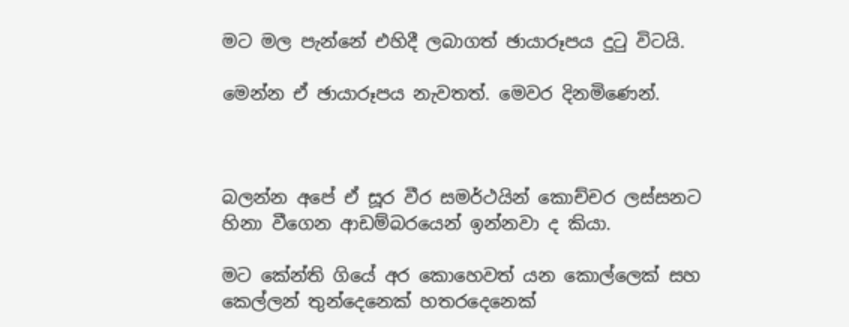මට මල පැන්නේ එහිදී ලබාගත් ඡායාරූපය දුටු විටයි.

මෙන්න ඒ ඡායාරූපය නැවතත්. මෙවර දිනමිණෙන්.



බලන්න අපේ ඒ සූර වීර සමර්ථයින් කොච්චර ලස්සනට හිනා වීගෙන ආඩම්බරයෙන් ඉන්නවා ද කියා.

මට කේන්ති ගියේ අර කොහෙවත් යන කොල්ලෙක් සහ කෙල්ලන් තුන්දෙනෙක් හතරදෙනෙක්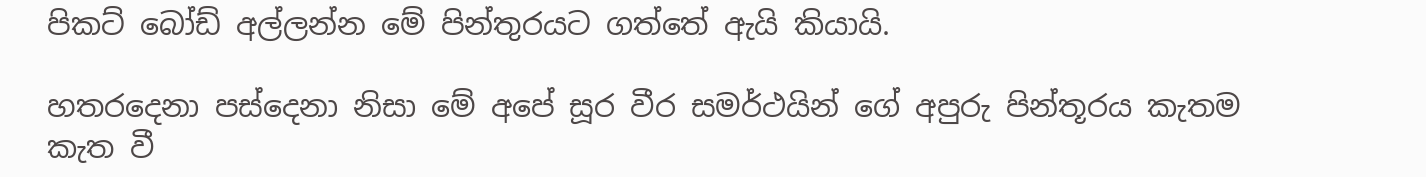පිකට් බෝඩ් අල්ලන්න මේ පින්තුරයට ගත්තේ ඇයි කියායි.

හතරදෙනා පස්දෙනා නිසා මේ අපේ සූර වීර සමර්ථයින් ගේ අපුරු පින්තූරය කැතම කැත වී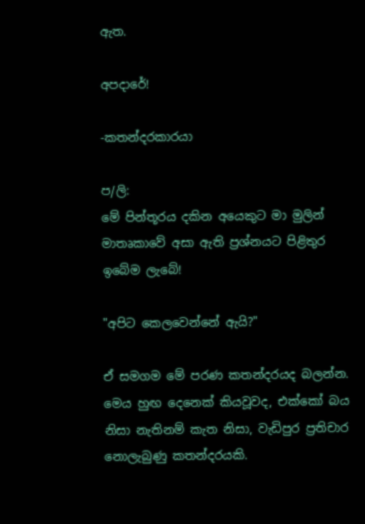ඇත.

අපදාරේ!

-කතන්දරකාරයා

ප/ලි:
මේ පින්තූරය දකින අයෙකුට මා මුලින් මාතෘකාවේ අසා ඇති ප්‍රශ්නයට පිළිතුර ඉබේම ලැබේ!

"අපිට කෙලවෙන්නේ ඇයි?"

ඒ සමගම මේ පරණ කතන්දරයද බලන්න. මෙය හුඟ දෙනෙක් කියවූවද, එක්කෝ බය නිසා නැතිනම් කැත නිසා, වැඩිපුර ප්‍රතිචාර නොලැබුණු කතන්දරයකි.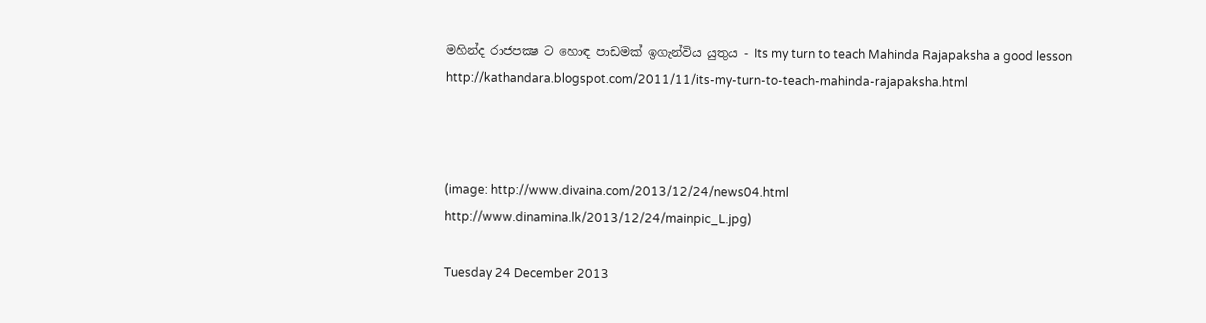මහින්ද රාජපක්‍ෂ ට හොඳ පාඩමක් ඉගැන්විය යුතුය - Its my turn to teach Mahinda Rajapaksha a good lesson
http://kathandara.blogspot.com/2011/11/its-my-turn-to-teach-mahinda-rajapaksha.html



(image: http://www.divaina.com/2013/12/24/news04.html
http://www.dinamina.lk/2013/12/24/mainpic_L.jpg)

Tuesday 24 December 2013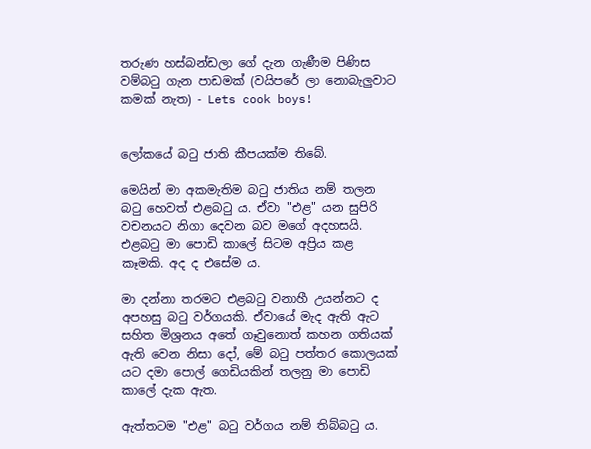තරුණ හස්බන්ඩලා ගේ දැන ගැණීම පිණිස වම්බටු ගැන පාඩමක් (වයිපරේ ලා නොබැලුවාට කමක් නැත) - Lets cook boys!


ලෝකයේ බටු ජාති කීපයක්ම තිබේ.

මෙයින් මා අකමැතිම බටු ජාතිය නම් තලන බටු හෙවත් එළබටු ය. ඒවා "එළ" යන සුපිරි වචනයට නිගා දෙවන බව මගේ අදහසයි. එළබටු මා පොඩි කාලේ සිටම අප්‍රිය කළ කෑමකි. අද ද එසේම ය.

මා දන්නා තරමට එළබටු වනාහී උයන්නට ද අපහසු බටු වර්ගයකි. ඒවායේ මැද ඇති ඇට සහිත මිශ්‍රනය අතේ ගෑවුනොත් කහන ගතියක් ඇති වෙන නිසා දෝ, මේ බටු පත්තර කොලයක් යට දමා පොල් ගෙඩියකින් තලනු මා පොඩි කාලේ දැක ඇත.

ඇත්තටම "එළ" බටු වර්ගය නම් තිබ්බටු ය.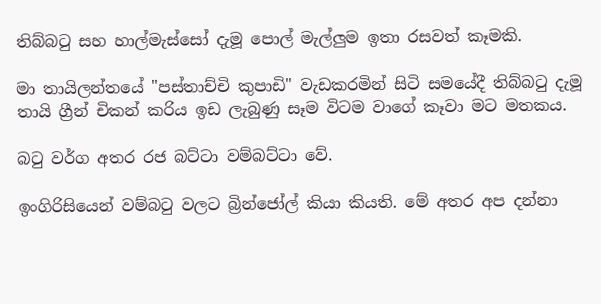තිබ්බටු සහ හාල්මැස්සෝ දැමූ පොල් මැල්ලුම ඉතා රසවත් කෑමකි.

මා තායිලන්තයේ "පස්තාච්චි කුපාඩි" වැඩකරමින් සිටි සමයේදී තිබ්බටු දැමූ තායි ග්‍රීන් චිකන් කරිය ඉඩ ලැබුණු සෑම විටම වාගේ කෑවා මට මතකය.

බටු වර්ග අතර රජ බට්ටා වම්බට්ටා වේ.

ඉංගිරිසියෙන් වම්බටු වලට බ්‍රින්ජෝල් කියා කියති. මේ අතර අප දන්නා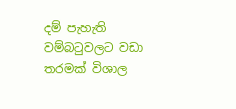දම් පැහැති වම්බටුවලට වඩා තරමක් විශාල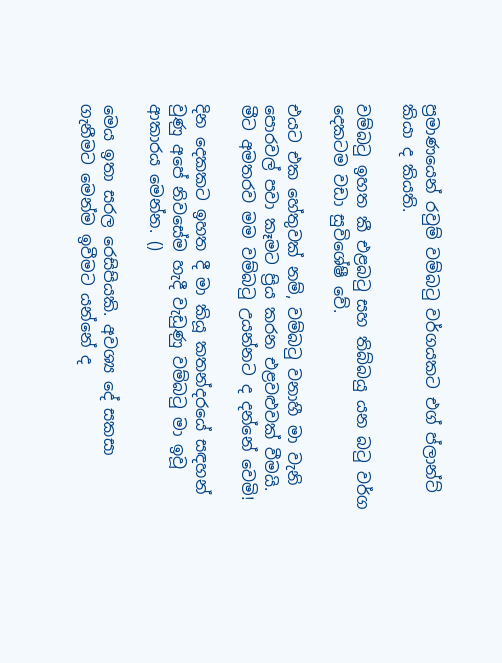ප්‍රමාණයෙන් රවුම් වම්බටු වර්ගයකට එග් ප්ලාන්ට් කියා ද කියති.

වම්බටු ඉහත කී එළබටු සහ තිබ්බයු යන බටු වර්ග දෙකටම වඩා සුවිශේෂී වේ.

එයට එක හේතුවක් නම්, වම්බටු වනාහී මා වැනි පොරවල් පවා කෑමට ප්‍රිය කරන එළවළුවක් වීමයි. මීට අමතරව මම වම්බටු උයන්නට ද දන්නේ වෙමි!

දින දෙකකට ඉහත දී මා කියූ කතන්දරයේ සඳහන් වුණු අපේ නිවසේම හැදී වැඩුණු වම්බටු මා ඉවූ ආකාරය මෙන්න. ()

මෙය ඉතා සරල රෙසිපියකි. අවශ්‍ය දේ සකසා ගැනීමට මෙන්ම ඉවීමට යන්නේ ද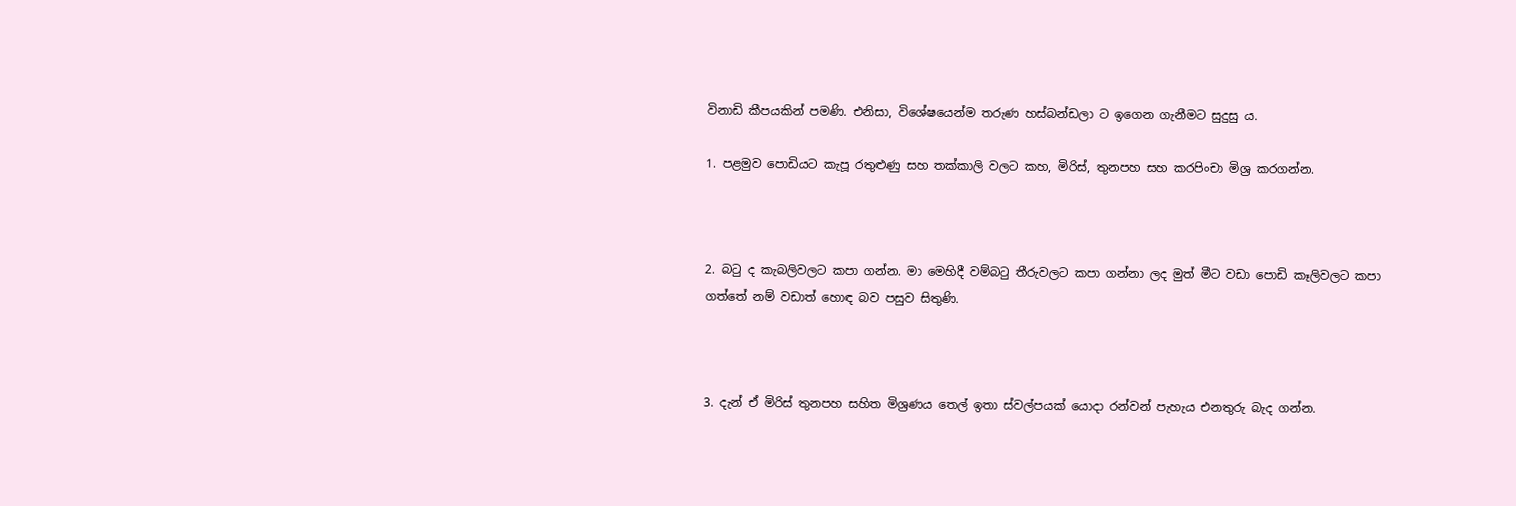විනාඩි කීපයකින් පමණි. එනිසා, විශේෂයෙන්ම තරුණ හස්බන්ඩලා ට ඉගෙන ගැනීමට සුදුසු ය.

1. පළමුව පොඩියට කැපූ රතුළුණු සහ තක්කාලි වලට කහ, මිරිස්, තුනපහ සහ කරපිංචා මිශ්‍ර කරගන්න.



2. බටු ද කැබලිවලට කපා ගන්න. මා මෙහිදී වම්බටු තීරුවලට කපා ගන්නා ලද මුත් මීට වඩා පොඩි කෑලිවලට කපා ගත්තේ නම් වඩාත් හොඳ බව පසුව සිතුණි.



3. දැන් ඒ මිරිස් තුනපහ සහිත මිශ්‍රණය තෙල් ඉතා ස්වල්පයක් යොදා රන්වන් පැහැය එනතුරු බැද ගන්න.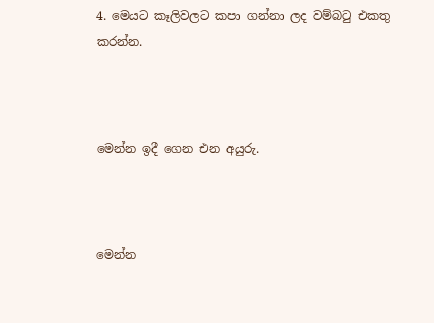4. මෙයට කෑලිවලට කපා ගන්නා ලද වම්බටු එකතු කරන්න.



මෙන්න ඉදී ගෙන එන අයුරු.



මෙන්න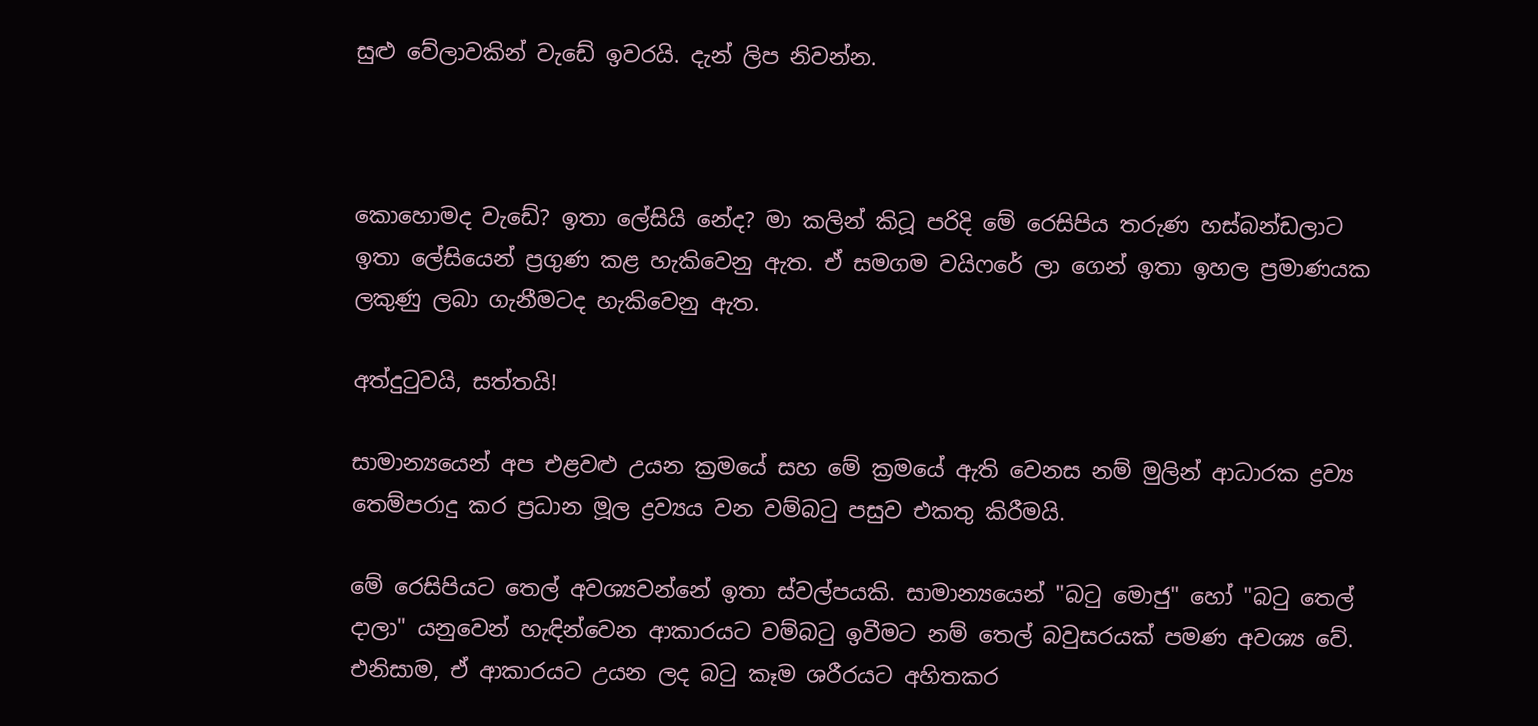සුළු වේලාවකින් වැඩේ ඉවරයි. දැන් ලිප නිවන්න.



කොහොමද වැඩේ? ඉතා ලේසියි නේද? මා කලින් කිටූ පරිදි මේ රෙසිපිය තරුණ හස්බන්ඩලාට ඉතා ලේසියෙන් ප්‍රගුණ කළ හැකිවෙනු ඇත. ඒ සමගම වයිෆරේ ලා ගෙන් ඉතා ඉහල ප්‍රමාණයක ලකුණු ලබා ගැනීමටද හැකිවෙනු ඇත.

අත්දුටුවයි, සත්තයි!

සාමාන්‍යයෙන් අප එළවළු උයන ක්‍රමයේ සහ මේ ක්‍රමයේ ඇති වෙනස නම් මුලින් ආධාරක ද්‍රව්‍ය තෙම්පරාදු කර ප්‍රධාන මූල ද්‍රව්‍යය වන වම්බටු පසුව එකතු කිරීමයි.

මේ රෙසිපියට තෙල් අවශ්‍යවන්නේ ඉතා ස්වල්පයකි. සාමාන්‍යයෙන් "බටු මොජු" හෝ "බටු තෙල් දාලා" යනුවෙන් හැඳින්වෙන ආකාරයට වම්බටු ඉවීමට නම් තෙල් බවුසරයක් පමණ අවශ්‍ය වේ. එනිසාම, ඒ ආකාරයට උයන ලද බටු කෑම ශරීරයට අහිතකර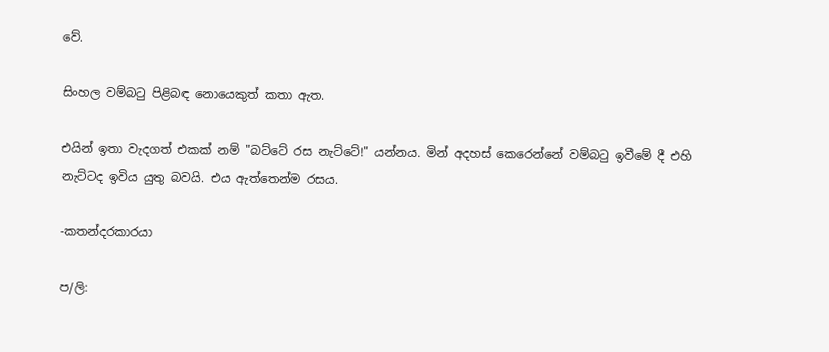වේ.

සිංහල වම්බටු පිළිබඳ නොයෙකුත් කතා ඇත.

එයින් ඉතා වැදගත් එකක් නම් "බට්ටේ රස නැට්ටේ!" යන්නය. මින් අදහස් කෙරෙන්නේ වම්බටු ඉවීමේ දී එහි නැට්ටද ඉවිය යුතු බවයි. එය ඇත්තෙන්ම රසය.

-කතන්දරකාරයා

ප/ලි: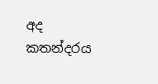අද කතන්දරය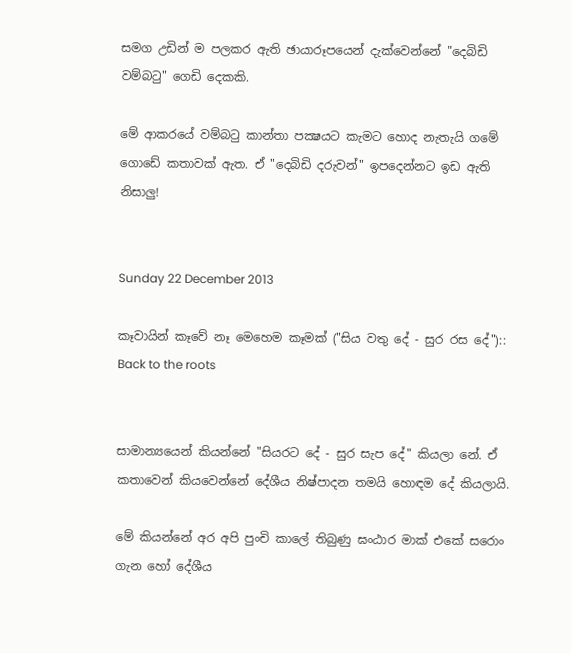සමග උඩින් ම පලකර ඇති ඡායාරූපයෙන් දැක්වෙන්නේ "දෙබිඩි වම්බටු" ගෙඩි දෙකකි.

මේ ආකරයේ වම්බටු කාන්තා පක්‍ෂයට කැමට හොද නැතැයි ගමේ ගොඩේ කතාවක් ඇත. ඒ "දෙබිඩි දරුවන්" ඉපදෙන්නට ඉඩ ඇති නිසාලු!


Sunday 22 December 2013

කෑවායින් කෑවේ නෑ මෙහෙම කෑමක් ("සිය වතු දේ - සුර රස දේ"):: Back to the roots


සාමාන්‍යයෙන් කියන්නේ "සියරට දේ - සුර සැප දේ" කියලා නේ. ඒ කතාවෙන් කියවෙන්නේ දේශීය නිෂ්පාදන තමයි හොඳම දේ කියලායි.

මේ කියන්නේ අර අපි පුංචි කාලේ තිබුණු ඝංඨාර මාක් එකේ සරොං ගැන හෝ දේශීය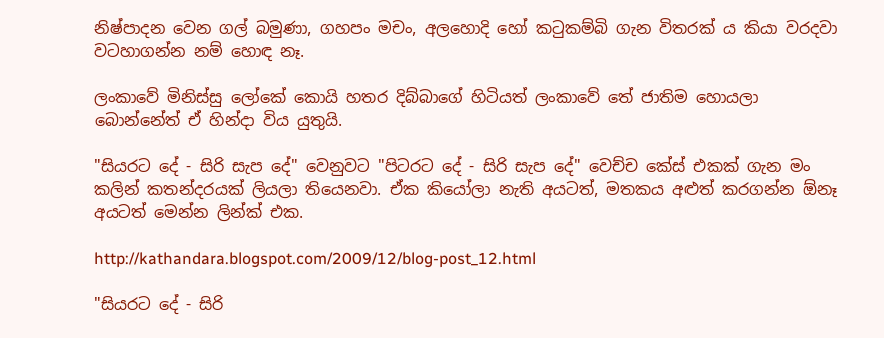නිෂ්පාදන වෙන ගල් බමුණා, ගහපං මචං, අලහොදි හෝ කටුකම්බි ගැන විතරක් ය කියා වරදවා වටහාගන්න නම් හොඳ නෑ.

ලංකාවේ මිනිස්සු ලෝකේ කොයි හතර දිබ්බාගේ හිටියත් ලංකාවේ තේ ජාතිම හොයලා බොන්නේත් ඒ හින්දා විය යුතුයි.

"සියරට දේ - සිරි සැප දේ" වෙනුවට "පිටරට දේ - සිරි සැප දේ" වෙච්ච කේස් එකක් ගැන මං කලින් කතන්දරයක් ලියලා තියෙනවා. ඒක කියෝලා නැති අයටත්, මතකය අළුත් කරගන්න ඕනෑ අයටත් මෙන්න ලින්ක් එක.

http://kathandara.blogspot.com/2009/12/blog-post_12.html

"සියරට දේ - සිරි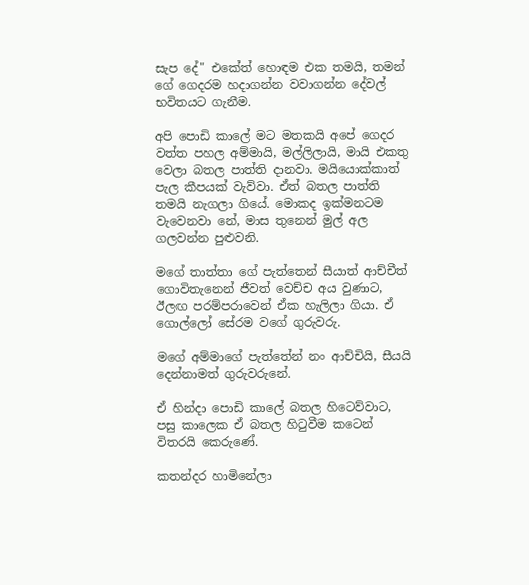සැප දේ" එකේත් හොඳම එක තමයි, තමන් ගේ ගෙදරම හදාගන්න වවාගන්න දේවල් භවිතයට ගැනීම.

අපි පොඩි කාලේ මට මතකයි අපේ ගෙදර වත්ත පහල අම්මායි, මල්ලිලායි, මායි එකතු වෙලා බතල පාත්ති දානවා. මයියොක්කාත් පැල කීපයක් වැව්වා. ඒත් බතල පාත්ති තමයි නැගලා ගියේ. මොකද ඉක්මනටම වැවෙනවා නේ, මාස තුනෙන් මුල් අල ගලවන්න පුළුවනි.

මගේ තාත්තා ගේ පැත්තෙන් සීයාත් ආච්චීත් ගොවිතැනෙන් ජීවත් වෙච්ච අය වුණාට, ඊලඟ පරම්පරාවෙන් ඒක හැලිලා ගියා. ඒ ගොල්ලෝ සේරම වගේ ගුරුවරු.

මගේ අම්මාගේ පැත්තේන් නං ආච්චියි, සීයයි දෙන්නාමත් ගුරුවරුනේ.

ඒ හින්දා පොඩි කාලේ බතල හිටෙව්වාට, පසු කාලෙක ඒ බතල හිටුවීම කටෙන් විතරයි කෙරුණේ.

කතන්දර හාමිනේලා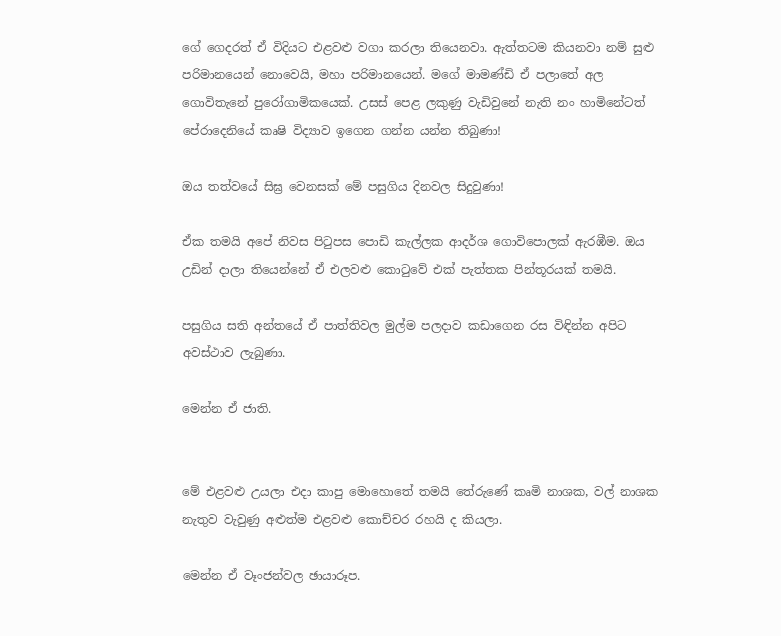ගේ ගෙදරත් ඒ විදියට එළවළු වගා කරලා තියෙනවා. ඇත්තටම කියනවා නම් සුළු පරිමානයෙන් නොවෙයි, මහා පරිමානයෙන්. මගේ මාමණ්ඩි ඒ පලාතේ අල ගොවිතැනේ පුරෝගාමිකයෙක්. උසස් පෙළ ලකුණු වැඩිවුනේ නැති නං හාමිනේටත් පේරාදෙනියේ කෘෂි විද්‍යාව ඉගෙන ගන්න යන්න තිබුණා!

ඔය තත්වයේ සිඝ්‍ර වෙනසක් මේ පසුගිය දිනවල සිදුවුණා!

ඒක තමයි අපේ නිවස පිටුපස පොඩි කැල්ලක ආදර්ශ ගොවිපොලක් ඇරඹීම. ඔය උඩින් දාලා තියෙන්නේ ඒ එලවළු කොටුවේ එක් පැත්තක පින්තූරයක් තමයි.

පසුගිය සති අන්තයේ ඒ පාත්තිවල මුල්ම පලදාව කඩාගෙන රස විඳින්න අපිට අවස්ථාව ලැබුණා.

මෙන්න ඒ ජාති.


මේ එළවළු උයලා එදා කාපු මොහොතේ තමයි තේරුණේ කෘමි නාශක, වල් නාශක නැතුව වැවුණු අළුත්ම එළවළු කොච්චර රහයි ද කියලා.

මෙන්න ඒ වෑංජන්වල ඡායාරූප.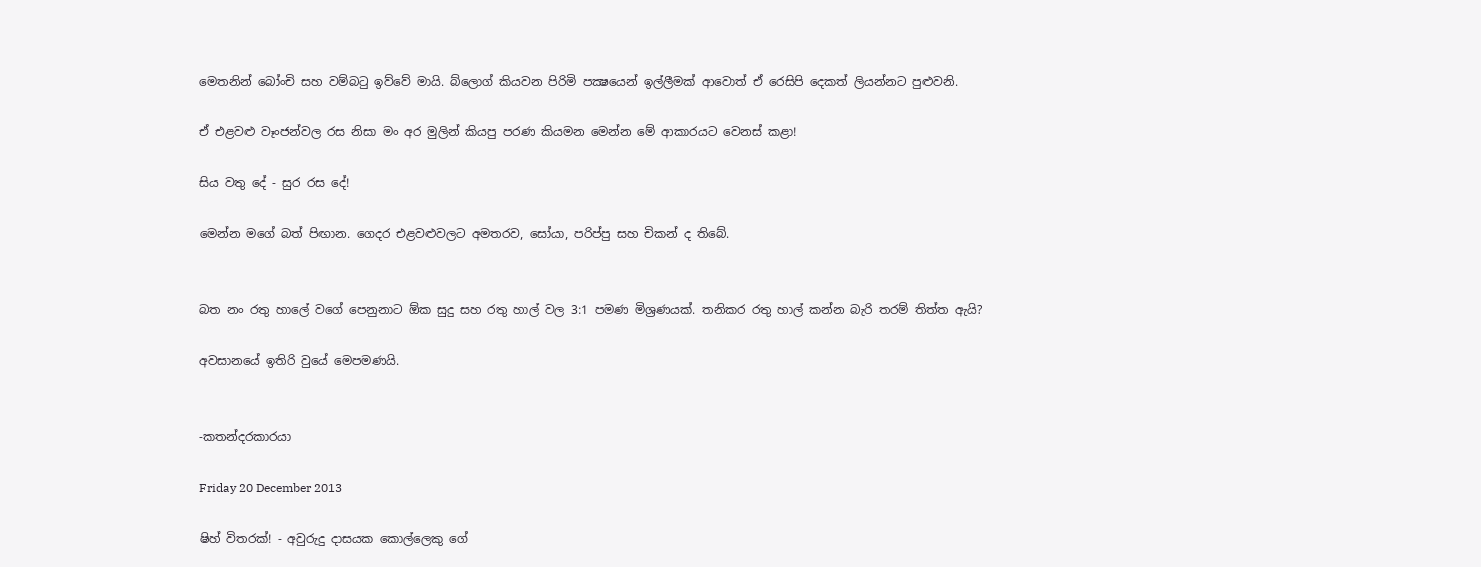මෙතනින් බෝංචි සහ වම්බටු ඉව්වේ මායි. බ්ලොග් කියවන පිරිමි පක්‍ෂයෙන් ඉල්ලීමක් ආවොත් ඒ රෙසිපි දෙකත් ලියන්නට පුළුවනි.

ඒ එළවළු වෑංජන්වල රස නිසා මං අර මුලින් කියපු පරණ කියමන මෙන්න මේ ආකාරයට වෙනස් කළා!

සිය වතු දේ - සුර රස දේ!

මෙන්න මගේ බත් පිඟාන. ගෙදර එළවළුවලට අමතරව, සෝයා, පරිප්පු සහ චිකන් ද තිබේ.


බත නං රතු හාලේ වගේ පෙනුනාට ඕක සුදු සහ රතු හාල් වල 3:1 පමණ මිශ්‍රණයක්. තනිකර රතු හාල් කන්න බැරි තරම් තිත්ත ඇයි?

අවසානයේ ඉතිරි වුයේ මෙපමණයි.


-කතන්දරකාරයා

Friday 20 December 2013

ෂිහ් විතරක්! - අවුරුදු දාසයක කොල්ලෙකු ගේ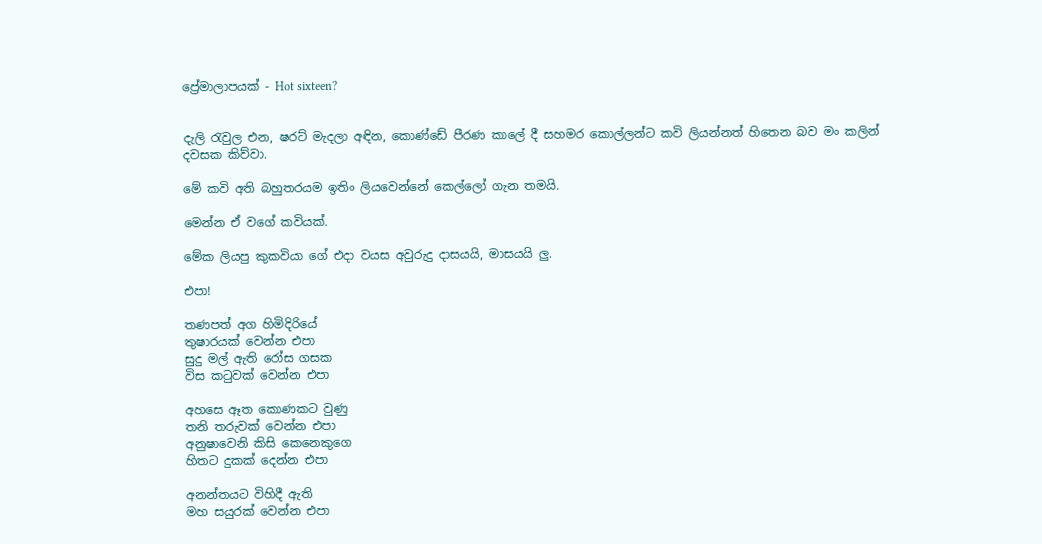ප්‍රේමාලාපයක් - Hot sixteen?


දැලි රැවුල එන, ෂරට් මැදලා අඳින, කොණ්ඩේ පීරණ කාලේ දී සහමර කොල්ලන්ට කවි ලියන්නත් හිතෙන බව මං කලින් දවසක කිව්වා.

මේ කවි අති බහුතරයම ඉතිං ලියවෙන්නේ කෙල්ලෝ ගැන තමයි.

මෙන්න ඒ වගේ කවියක්.

මේක ලියපු කුකවියා ගේ එදා වයස අවුරුදු දාසයයි, මාසයයි ලු.

එපා!

තණපත් අග හිමිදිරියේ
තුෂාරයක් වෙන්න එපා
සුදු මල් ඇති රෝස ගසක
විස කටුවක් වෙන්න එපා

අහසෙ ඈත කොණකට වුණු
තනි තරුවක් වෙන්න එපා
අනුෂාවෙනි කිසි කෙනෙකුගෙ
හිතට දුකක් දෙන්න එපා

අනන්තයට විහිදී ඇති
මහ සයුරක් වෙන්න එපා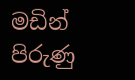මඩින් පිරුණු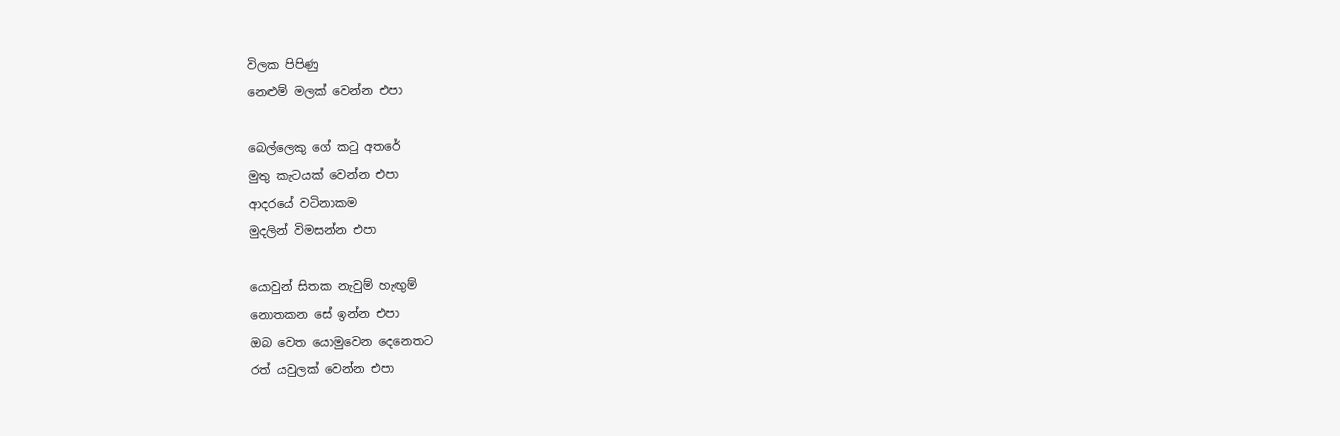විලක පිපිණු
නෙළුම් මලක් වෙන්න එපා

බෙල්ලෙකු ගේ කටු අතරේ
මුතු කැටයක් වෙන්න එපා
ආදරයේ වටිනාකම
මුදලින් විමසන්න එපා

යොවුන් සිතක නැවුම් හැඟුම්
නොතකන සේ ඉන්න එපා
ඔබ වෙත යොමුවෙන දෙනෙතට
රත් යවුලක් වෙන්න එපා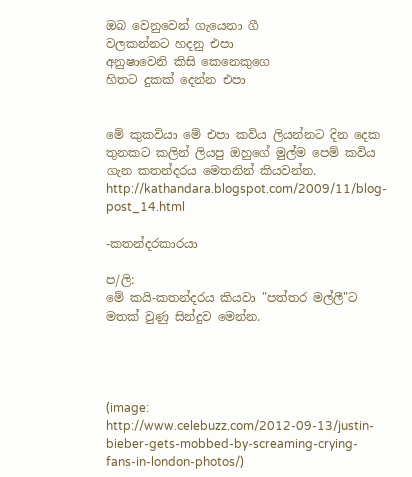ඔබ වෙනුවෙන් ගැයෙනා ගී
වලකන්නට හදනු එපා
අනුෂාවෙනි කිසි කෙනෙකුගෙ
හිතට දුකක් දෙන්න එපා


මේ කුකවියා මේ එපා කවිය ලියන්නට දින දෙක තුනකට කලින් ලියපු ඔහුගේ මුල්ම පෙම් කවිය ගැන කතන්දරය මෙතනින් කියවන්න.
http://kathandara.blogspot.com/2009/11/blog-post_14.html

-කතන්දරකාරයා

ප/ලි:
මේ කයි-කතන්දරය කියවා "පත්තර මල්ලී"ට මතක් වුණු සින්දුව මෙන්න.




(image: http://www.celebuzz.com/2012-09-13/justin-bieber-gets-mobbed-by-screaming-crying-fans-in-london-photos/)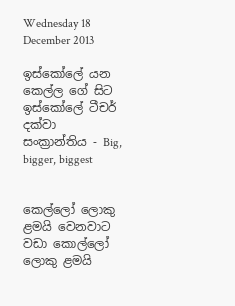Wednesday 18 December 2013

ඉස්කෝලේ යන කෙල්ල ගේ සිට ඉස්කෝලේ ටීචර් දක්වා සංක්‍රාන්තිය - Big, bigger, biggest


කෙල්ලෝ ලොකු ළමයි වෙනවාට වඩා කොල්ලෝ ලොකු ළමයි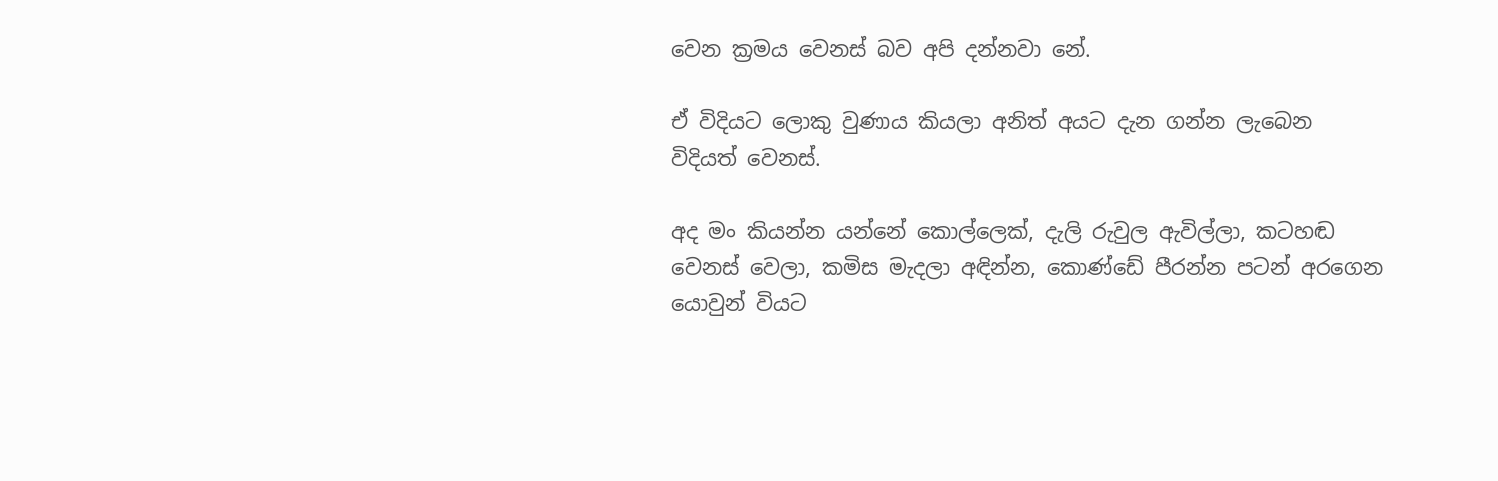වෙන ක්‍රමය වෙනස් බව අපි දන්නවා නේ.

ඒ විදියට ලොකු වුණාය කියලා අනිත් අයට දැන ගන්න ලැබෙන විදියත් වෙනස්.

අද මං කියන්න යන්නේ කොල්ලෙක්, දැලි රුවුල ඇවිල්ලා, කටහඬ වෙනස් වෙලා, කමිස මැදලා අඳින්න, කොණ්ඩේ පීරන්න පටන් අරගෙන යොවුන් වියට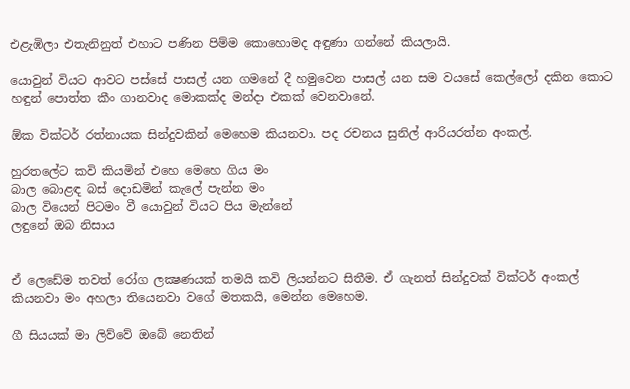එළැඹිලා එතැනිනුත් එහාට පණින පිම්ම කොහොමද අඳුණා ගන්නේ කියලායි.

යොවුන් වියට ආවට පස්සේ පාසල් යන ගමනේ දී හමුවෙන පාසල් යන සම වයසේ කෙල්ලෝ දකින කොට හඳුන් පොත්ත කීං ගානවාද මොකක්ද මන්දා එකක් වෙනවානේ.

ඕක වික්ටර් රත්නායක සින්දුවකින් මෙහෙම කියනවා. පද රචනය සුනිල් ආරියරත්න අංකල්.

හුරතලේට කවි කියමින් එහෙ මෙහෙ ගිය මං
බාල බොළඳ බස් දොඩමින් කැලේ පැන්න මං
බාල වියෙන් පිටමං වී යොවුන් වියට පිය මැන්නේ
ලඳුනේ ඔබ නිසාය


ඒ ලෙඩේම තවත් රෝග ලක්‍ෂණයක් තමයි කවි ලියන්නට සිතීම. ඒ ගැනත් සින්දුවක් වික්ටර් අංකල් කියනවා මං අහලා තියෙනවා වගේ මතකයි, මෙන්න මෙහෙම.

ගී සියයක් මා ලිව්වේ ඔබේ නෙතින්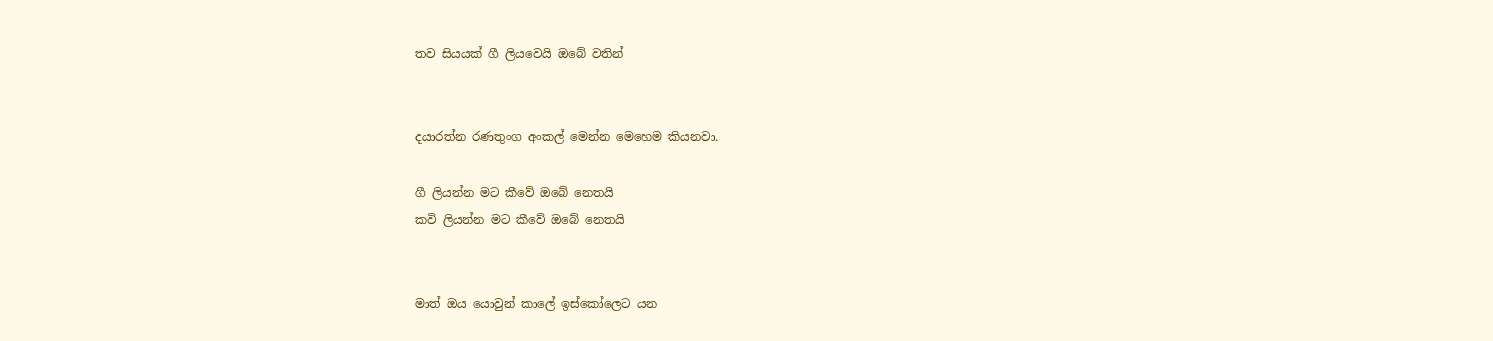තව සියයක් ගී ලියවෙයි ඔබේ වතින්


දයාරත්න රණතුංග අංකල් මෙන්න මෙහෙම කියනවා.

ගී ලියන්න මට කීවේ ඔබේ නෙතයි
කවි ලියන්න මට කීවේ ඔබේ නෙතයි


මාත් ඔය යොවුන් කාලේ ඉස්කෝලෙට යන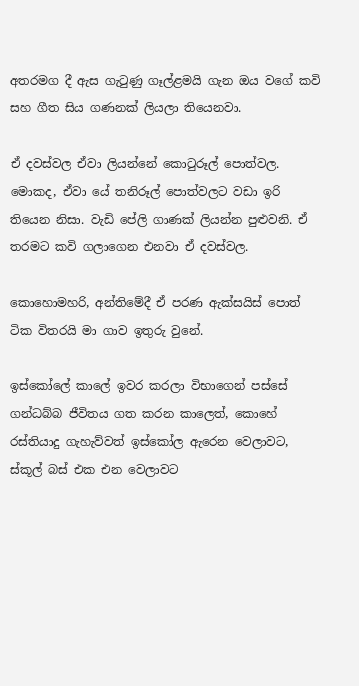අතරමග දී ඇස ගැටුණු ගෑල්ළමයි ගැන ඔය වගේ කවි සහ ගීත සිය ගණනක් ලියලා තියෙනවා.

ඒ දවස්වල ඒවා ලියන්නේ කොටුරූල් පොත්වල. මොකද, ඒවා යේ තනිරූල් පොත්වලට වඩා ඉරි තියෙන නිසා. වැඩි පේලි ගාණක් ලියන්න පුළුවනි. ඒ තරමට කවි ගලාගෙන එනවා ඒ දවස්වල.

කොහොමහරි, අන්තිමේදී ඒ පරණ ඇක්සයිස් පොත් ටික විතරයි මා ගාව ඉතුරු වුනේ.

ඉස්කෝලේ කාලේ ඉවර කරලා විභාගෙන් පස්සේ ගන්ධබ්බ ජීවිතය ගත කරන කාලෙත්, කොහේ රස්තියාදු ගැහැව්වත් ඉස්කෝල ඇරෙන වෙලාවට, ස්කූල් බස් එක එන වෙලාවට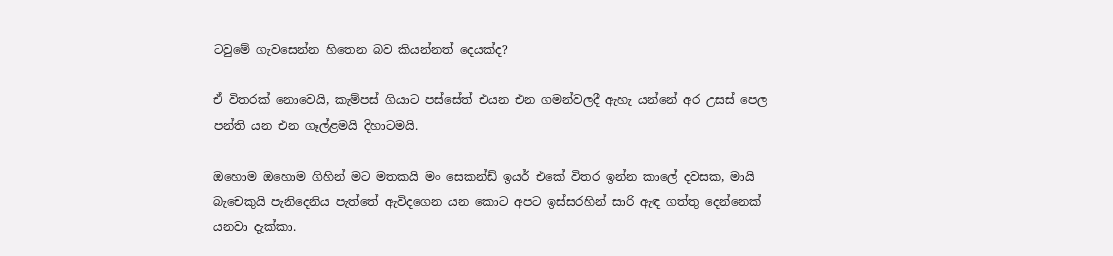ටවුමේ ගැවසෙන්න හිතෙන බව කියන්නත් දෙයක්ද?

ඒ විතරක් නොවෙයි, කැම්පස් ගියාට පස්සේත් එයන එන ගමන්වලදී ඇහැ යන්නේ අර උසස් පෙල පන්ති යන එන ගෑල්ළමයි දිහාටමයි.

ඔහොම ඔහොම ගිහින් මට මතකයි මං සෙකන්ඩ් ඉයර් එකේ විතර ඉන්න කාලේ දවසක, මායි බැචෙකුයි පැනිදෙනිය පැත්තේ ඇවිදගෙන යන කොට අපට ඉස්සරහින් සාරි ඇඳ ගත්තු දෙන්නෙක් යනවා දැක්කා.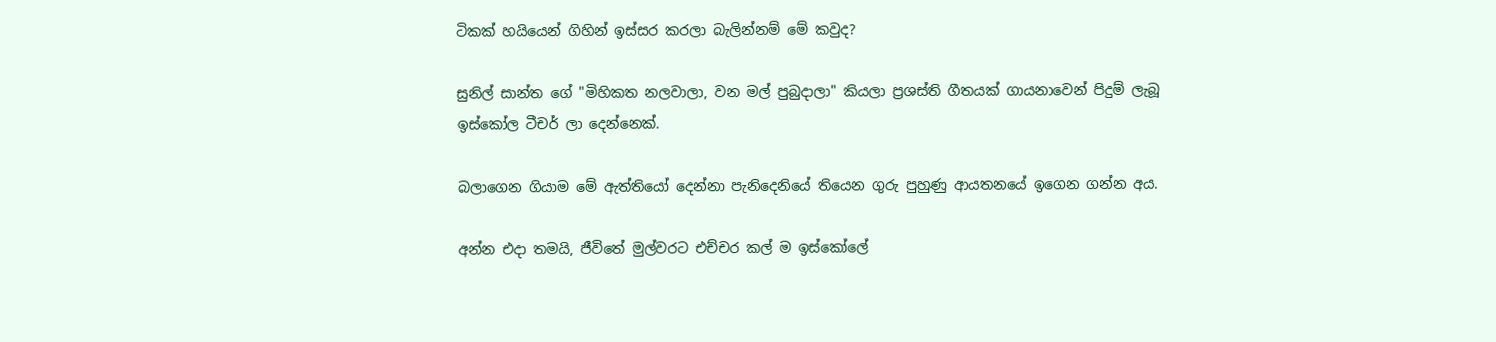ටිකක් හයියෙන් ගිහින් ඉස්සර කරලා බැලින්නම් මේ කවුද?

සුනිල් සාන්ත ගේ "මිහිකත නලවාලා, වන මල් පුබුදාලා" කියලා ප්‍රශස්ති ගීතයක් ගායනාවෙන් පිදුම් ලැබූ ඉස්කෝල ටීචර් ලා දෙන්නෙක්.

බලාගෙන ගියාම මේ ඇත්තියෝ දෙන්නා පැනිදෙනියේ තියෙන ගුරු පුහුණු ආයතනයේ ඉගෙන ගන්න අය.

අන්න එදා තමයි, ජීවිතේ මුල්වරට එච්චර කල් ම ඉස්කෝලේ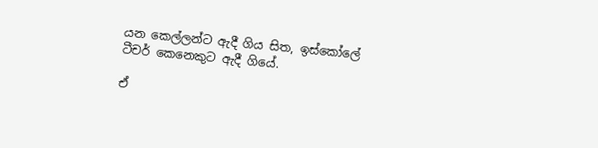යන කෙල්ලන්ට ඇදී ගිය සිත, ඉස්කෝලේ ටීචර් කෙනෙකුට ඇදී ගියේ.

ඒ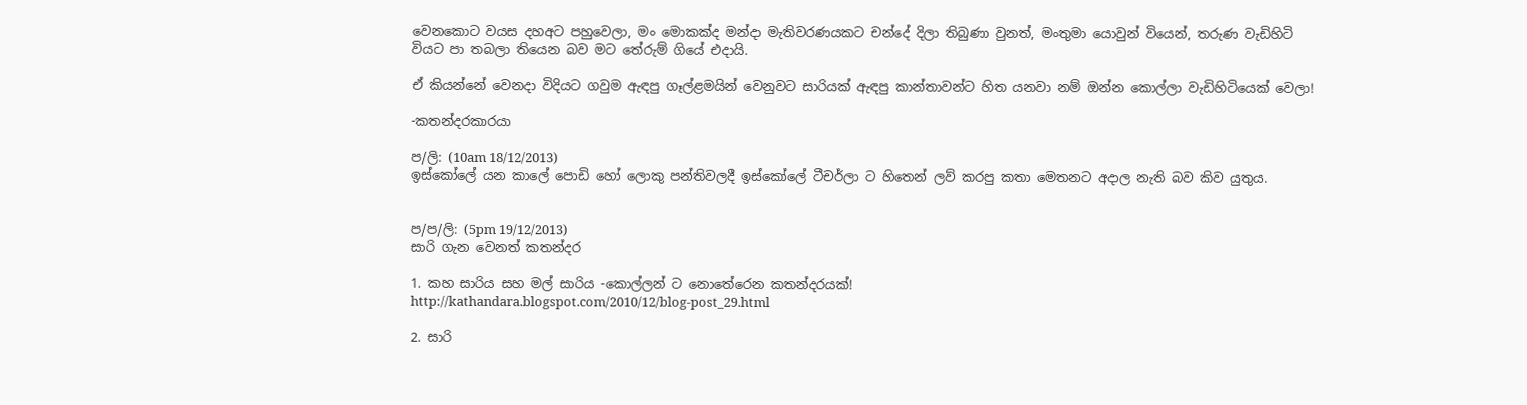වෙනකොට වයස දහඅට පහුවෙලා, මං මොකක්ද මන්දා මැතිවරණයකට චන්දේ දිලා තිබුණා වුනත්, මංතුමා යොවුන් වියෙන්, තරුණ වැඩිහිටි වියට පා තබලා තියෙන බව මට තේරුම් ගියේ එදායි.

ඒ කියන්නේ වෙනදා විදියට ගවුම ඇඳපු ගෑල්ළමයින් වෙනුවට සාරියක් ඇඳපු කාන්තාවන්ට හිත යනවා නම් ඔන්න කොල්ලා වැඩිහිටියෙක් වෙලා!

-කතන්දරකාරයා

ප/ලි: (10am 18/12/2013)
ඉස්කෝලේ යන කාලේ පොඩි හෝ ලොකු පන්තිවලදී ඉස්කෝලේ ටීචර්ලා ට හිතෙන් ලව් කරපු කතා මෙතනට අදාල නැති බව කිව යුතුය.


ප/ප/ලි: (5pm 19/12/2013)
සාරි ගැන වෙනත් කතන්දර

1. කහ සාරිය සහ මල් සාරිය -කොල්ලන් ට නොතේරෙන කතන්දරයක්!
http://kathandara.blogspot.com/2010/12/blog-post_29.html

2. සාරි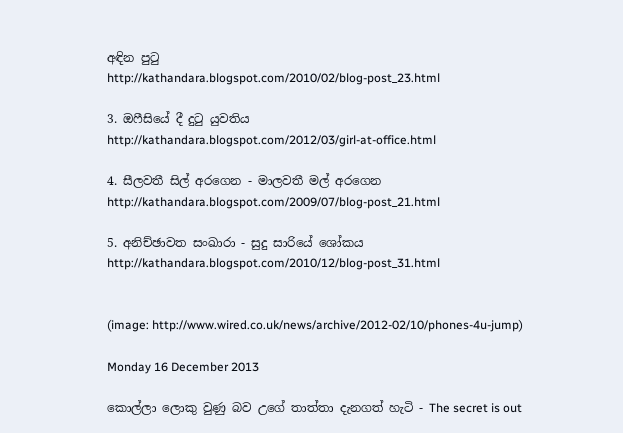අඳින පුටු
http://kathandara.blogspot.com/2010/02/blog-post_23.html

3. ඔෆීසියේ දී දුටු යුවතිය
http://kathandara.blogspot.com/2012/03/girl-at-office.html

4. සීලවතී සිල් අරගෙන - මාලවතී මල් අරගෙන
http://kathandara.blogspot.com/2009/07/blog-post_21.html

5. අනිච්ඡාවත සංඛාරා - සුදු සාරියේ ශෝකය
http://kathandara.blogspot.com/2010/12/blog-post_31.html


(image: http://www.wired.co.uk/news/archive/2012-02/10/phones-4u-jump)

Monday 16 December 2013

කොල්ලා ලොකු වුණු බව උගේ තාත්තා දැනගත් හැටි - The secret is out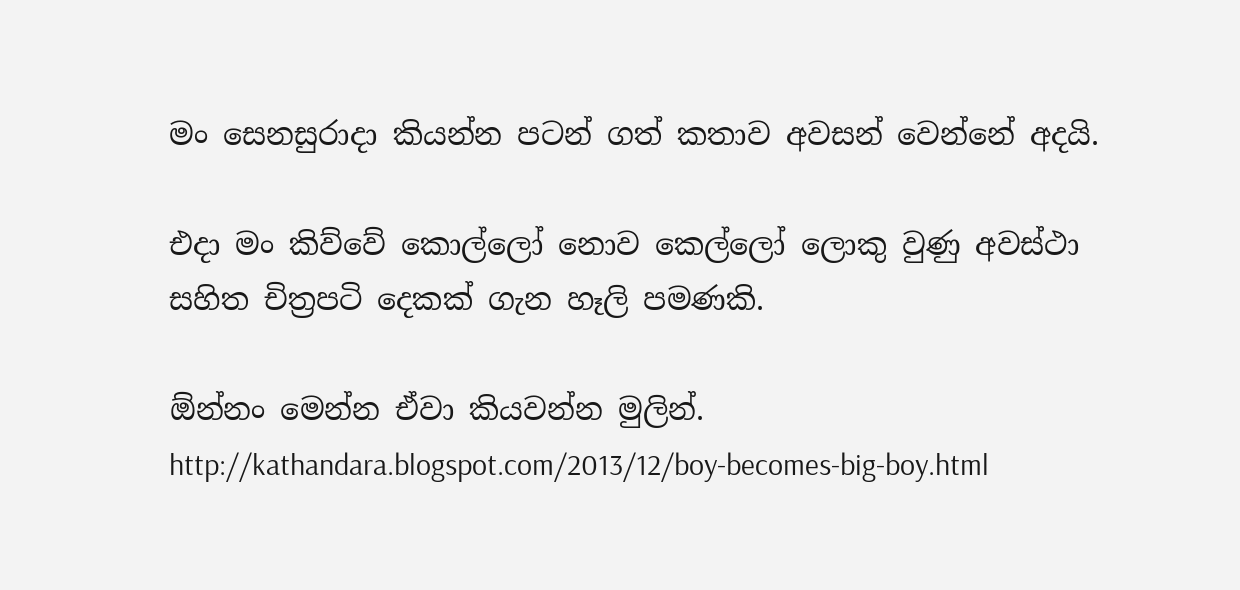මං සෙනසුරාදා කියන්න පටන් ගත් කතාව අවසන් වෙන්නේ අදයි.

එදා මං කිව්වේ කොල්ලෝ නොව කෙල්ලෝ ලොකු වුණු අවස්ථා සහිත චිත්‍රපටි දෙකක් ගැන හෑලි පමණකි.

ඕන්නං මෙන්න ඒවා කියවන්න මුලින්.
http://kathandara.blogspot.com/2013/12/boy-becomes-big-boy.html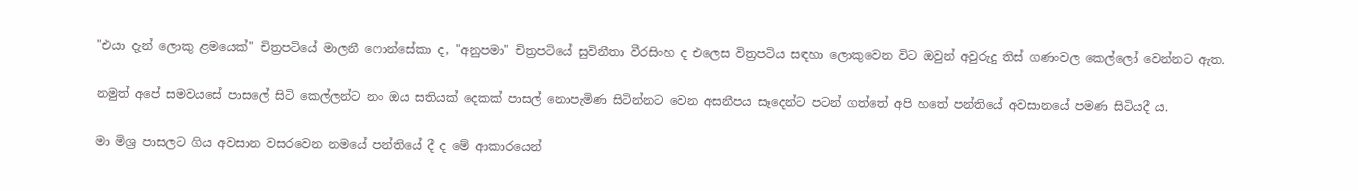"එයා දැන් ලොකු ළමයෙක්" චිත්‍රපටියේ මාලනී ෆොන්සේකා ද, "අනුපමා" චිත්‍රපටියේ සුවිනීතා වීරසිංහ ද එලෙස විත්‍රපටිය සඳහා ලොකුවෙන විට ඔවුන් අවුරුදු තිස් ගණංවල කෙල්ලෝ වෙන්නට ඇත.

නමුත් අපේ සමවයසේ පාසලේ සිටි කෙල්ලන්ට නං ඔය සතියක් දෙකක් පාසල් නොපැමිණ සිටින්නට වෙන අසනීපය සෑදෙන්ට පටන් ගත්තේ අපි හතේ පන්තියේ අවසානයේ පමණ සිටියදී ය.

මා මිශ්‍ර පාසලට ගිය අවසාන වසරවෙන නමයේ පන්තියේ දී ද මේ ආකාරයෙන්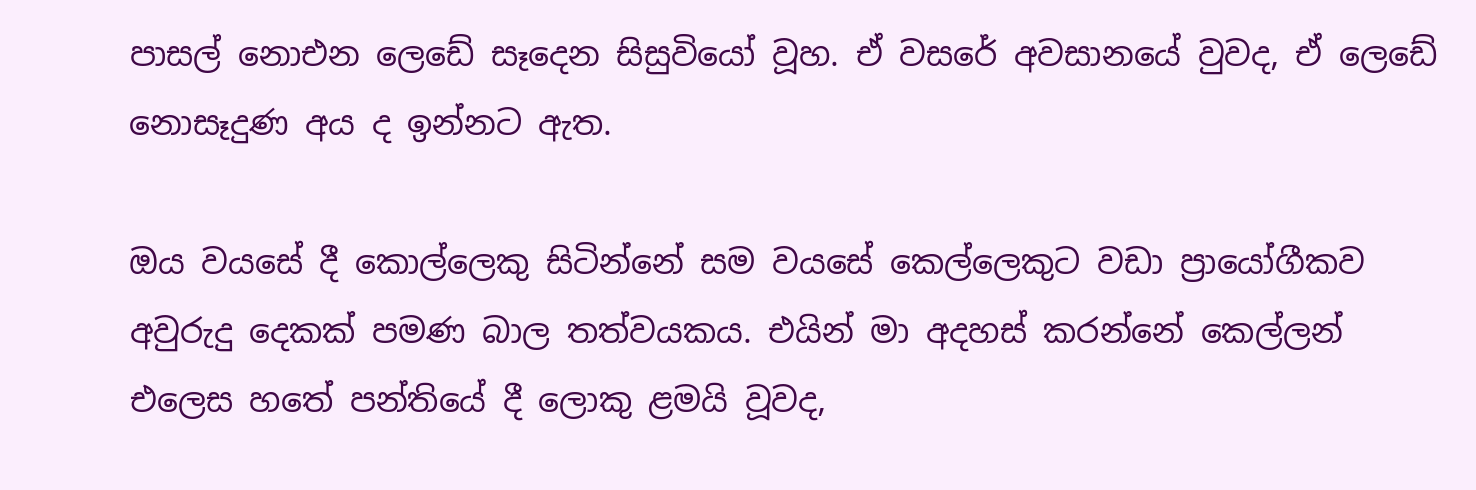පාසල් නොඑන ලෙඩේ සෑදෙන සිසුවියෝ වූහ. ඒ වසරේ අවසානයේ වුවද, ඒ ලෙඩේ නොසෑදුණ අය ද ඉන්නට ඇත.

ඔය වයසේ දී කොල්ලෙකු සිටින්නේ සම වයසේ කෙල්ලෙකුට වඩා ප්‍රායෝගීකව අවුරුදු දෙකක් පමණ බාල තත්වයකය. එයින් මා අදහස් කරන්නේ කෙල්ලන් එලෙස හතේ පන්තියේ දී ලොකු ළමයි වූවද,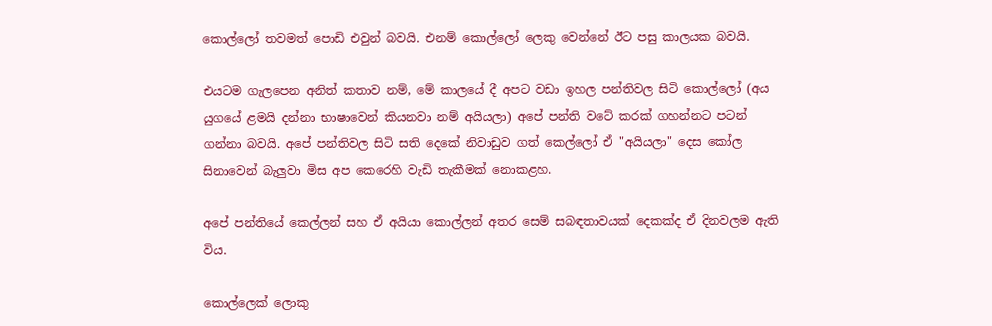කොල්ලෝ තවමත් පොඩි එවුන් බවයි. එනම් කොල්ලෝ ලෙකු වෙන්නේ ඊට පසු කාලයක බවයි.

එයටම ගැලපෙන අනිත් කතාව නම්, මේ කාලයේ දී අපට වඩා ඉහල පන්තිවල සිටි කොල්ලෝ (අය යුගයේ ළමයි දන්නා භාෂාවෙන් කියනවා නම් අයියලා) අපේ පන්ති වටේ කරක් ගහන්නට පටන් ගන්නා බවයි. අපේ පන්තිවල සිටි සති දෙකේ නිවාඩුව ගත් කෙල්ලෝ ඒ "අයියලා" දෙස කෝල සිනාවෙන් බැලුවා මිස අප කෙරෙහි වැඩි තැකීමක් නොකළහ.

අපේ පන්තියේ කෙල්ලන් සහ ඒ අයියා කොල්ලන් අතර සෙම් සබඳතාවයක් දෙකක්ද ඒ දිනවලම ඇති විය.

කොල්ලෙක් ලොකු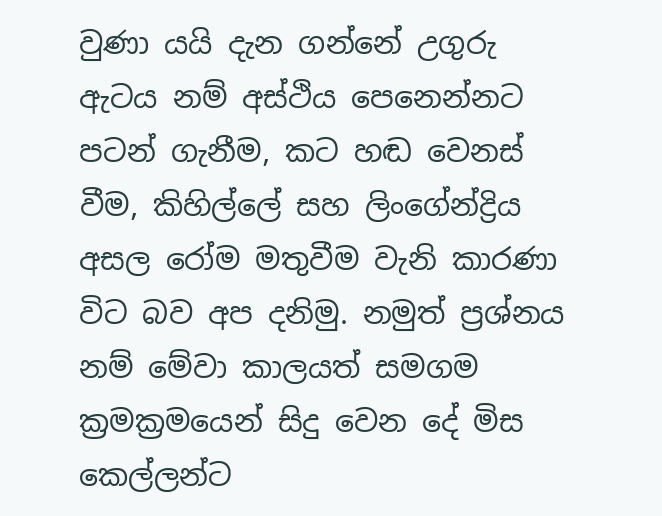වුණා යයි දැන ගන්නේ උගුරු ඇටය නම් අස්ථිය පෙනෙන්නට පටන් ගැනීම, කට හඬ වෙනස් වීම, කිහිල්ලේ සහ ලිංගේන්ද්‍රිය අසල රෝම මතුවීම වැනි කාරණා විට බව අප දනිමු. නමුත් ප්‍රශ්නය නම් මේවා කාලයත් සමගම ක්‍රමක්‍රමයෙන් සිදු වෙන දේ මිස කෙල්ලන්ට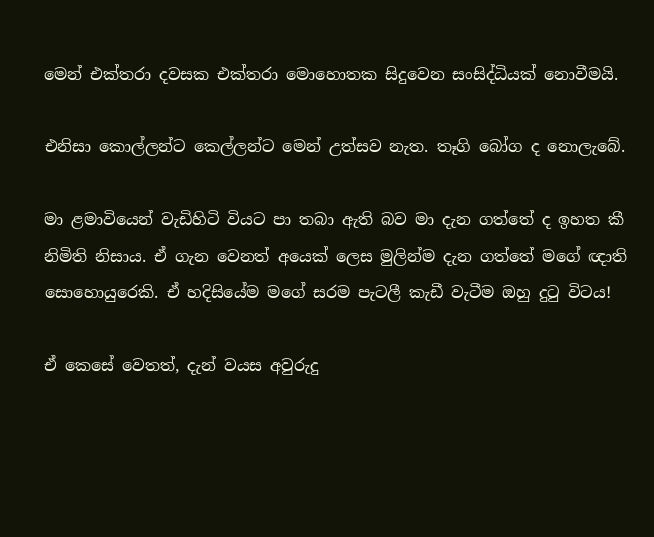මෙන් එක්තරා දවසක එක්තරා මොහොතක සිදුවෙන සංසිද්ධියක් නොවීමයි.

එනිසා කොල්ලන්ට කෙල්ලන්ට මෙන් උත්සව නැත. තෑගි බෝග ද නොලැබේ.

මා ළමාවියෙන් වැඩිහිටි වියට පා තබා ඇති බව මා දැන ගත්තේ ද ඉහත කී නිමිති නිසාය. ඒ ගැන වෙනත් අයෙක් ලෙස මුලින්ම දැන ගත්තේ මගේ ඥාති සොහොයුරෙකි. ඒ හදිසියේම මගේ සරම පැටලී කැඩී වැටීම ඔහු දුටු විටය!

ඒ කෙසේ වෙතත්, දැන් වයස අවුරුදු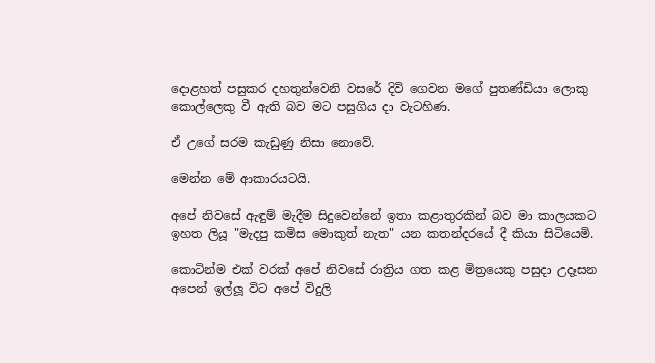දොළහත් පසුකර දහතුන්වෙනි වසරේ දිවි ගෙවන මගේ පුතණ්ඩියා ලොකු කොල්ලෙකු වී ඇති බව මට පසුගිය දා වැටහිණ.

ඒ උගේ සරම කැඩුණු නිසා නොවේ.

මෙන්න මේ ආකාරයටයි.

අපේ නිවසේ ඇඳුම් මැදීම සිදුවෙන්නේ ඉතා කළාතුරකින් බව මා කාලයකට ඉහත ලියූ "මැදපු කමිස මොකුත් නැත" යන කතන්දරයේ දී කියා සිටියෙමි.

කොටින්ම එක් වරක් අපේ නිවසේ රාත්‍රිය ගත කළ මිත්‍රයෙකු පසුදා උදෑසන අපෙන් ඉල්ලූ විට අපේ විදුලි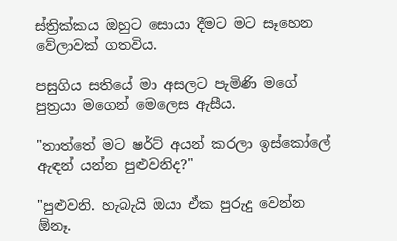ස්ත්‍රික්කය ඔහුට සොයා දීමට මට සෑහෙන වේලාවක් ගතවිය.

පසුගිය සතියේ මා අසලට පැමිණි මගේ පුත්‍රයා මගෙන් මෙලෙස ඇසීය.

"තාත්තේ මට ෂර්ට් අයන් කරලා ඉස්කෝලේ ඇඳන් යන්න පුළුවනිද?"

"පුළුවනි. හැබැයි ඔයා ඒක පුරුදු වෙන්න ඕනෑ.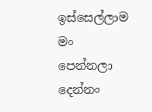ඉස්සෙල්ලාම මං පෙන්නලා දෙන්නං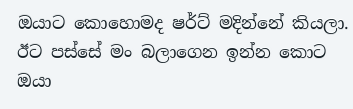ඔයාට කොහොමද ෂර්ට් මදින්නේ කියලා. ඊට පස්සේ මං බලාගෙන ඉන්න කොට ඔයා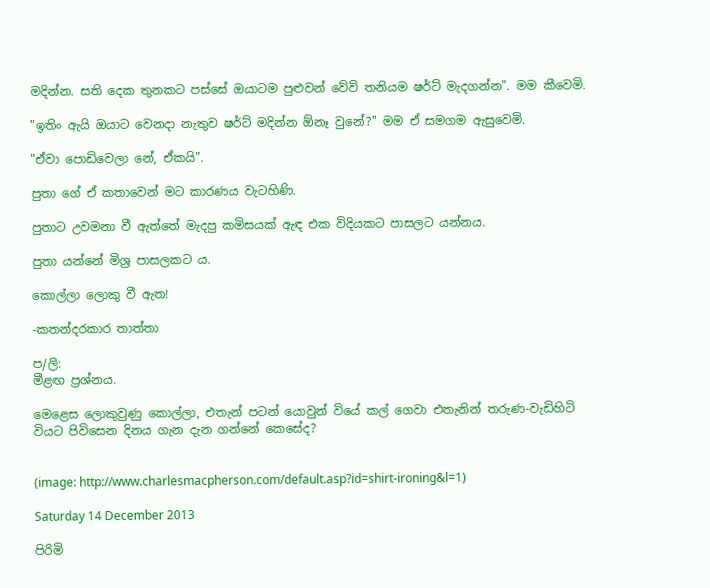මදින්න. සති දෙක තුනකට පස්සේ ඔයාටම පුළුවන් වේවි තනියම ෂර්ට් මැදගන්න". මම කීවෙමි.

"ඉතිං ඇයි ඔයාට වෙනදා නැතුව ෂර්ට් මදින්න ඕනෑ වුනේ?" මම ඒ සමගම ඇසුවෙමි.

"ඒවා පොඩිවෙලා නේ, ඒකයි".

පුතා ගේ ඒ කතාවෙන් මට කාරණය වැටහිණි.

පුතාට උවමනා වී ඇත්තේ මැදපු කමිසයක් ඇඳ එක විදියකට පාසලට යන්නය.

පුතා යන්නේ මිශ්‍ර පාසලකට ය.

කොල්ලා ලොකු වී ඇත!

-කතන්දරකාර තාත්තා

ප/ලි:
මීළඟ ප්‍රශ්නය.

මෙළෙස ලොකුවුණු කොල්ලා, එතැන් පටන් යොවුන් වියේ කල් ගෙවා එතැනින් තරුණ-වැඩිහිටි වියට පිවිසෙන දිනය ගැන දැන ගන්නේ කෙසේද?


(image: http://www.charlesmacpherson.com/default.asp?id=shirt-ironing&l=1)

Saturday 14 December 2013

පිරිමි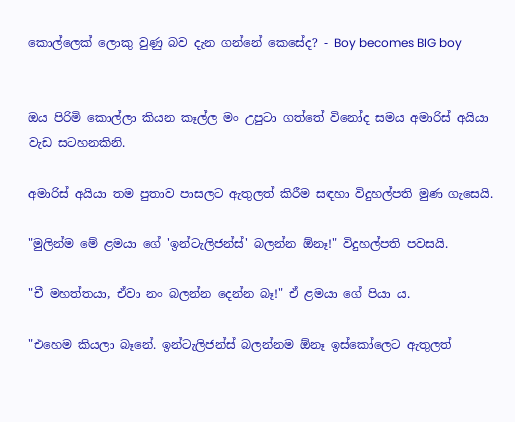කොල්ලෙක් ලොකු වුණු බව දැන ගන්නේ කෙසේද? - Boy becomes BIG boy


ඔය පිරිමි කොල්ලා කියන කෑල්ල මං උපුටා ගත්තේ විනෝද සමය අමාරිස් අයියා වැඩ සටහනකිනි.

අමාරිස් අයියා තම පුතාව පාසලට ඇතුලත් කිරීම සඳහා විදුහල්පති මුණ ගැසෙයි.

"මුලින්ම මේ ළමයා ගේ 'ඉන්ටැලිජන්ස්' බලන්න ඕනෑ!" විදුහල්පති පවසයි.

"චී මහත්තයා, ඒවා නං බලන්න දෙන්න බෑ!" ඒ ළමයා ගේ පියා ය.

"එහෙම කියලා බෑනේ. ඉන්ටැලිජන්ස් බලන්නම ඕනෑ ඉස්කෝලෙට ඇතුලත්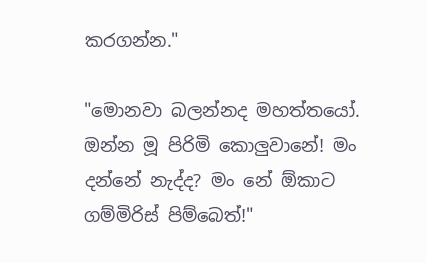කරගන්න."

"මොනවා බලන්නද මහත්තයෝ. ඔන්න මූ පිරිමි කොලුවානේ! මං දන්නේ නැද්ද? මං නේ ඕකාට ගම්මිරිස් පිම්බෙත්!"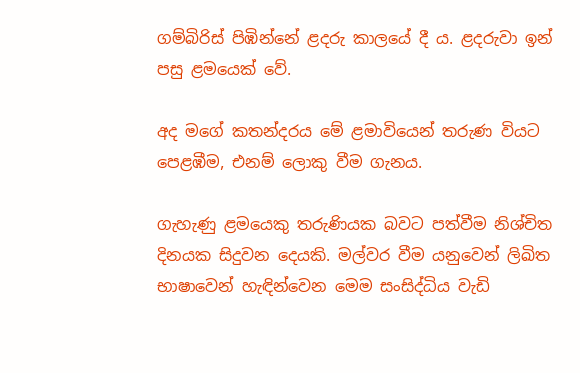ගම්බිරිස් පිඹින්නේ ළදරු කාලයේ දී ය. ළදරුවා ඉන් පසු ළමයෙක් වේ.

අද මගේ කතන්දරය මේ ළමාවියෙන් තරුණ වියට පෙළඹීම, එනම් ලොකු වීම ගැනය.

ගැහැණු ළමයෙකු තරුණියක බවට පත්වීම නිශ්චිත දිනයක සිදුවන දෙයකි. මල්වර වීම යනුවෙන් ලිඛිත භාෂාවෙන් හැඳින්වෙන මෙම සංසිද්ධිය වැඩි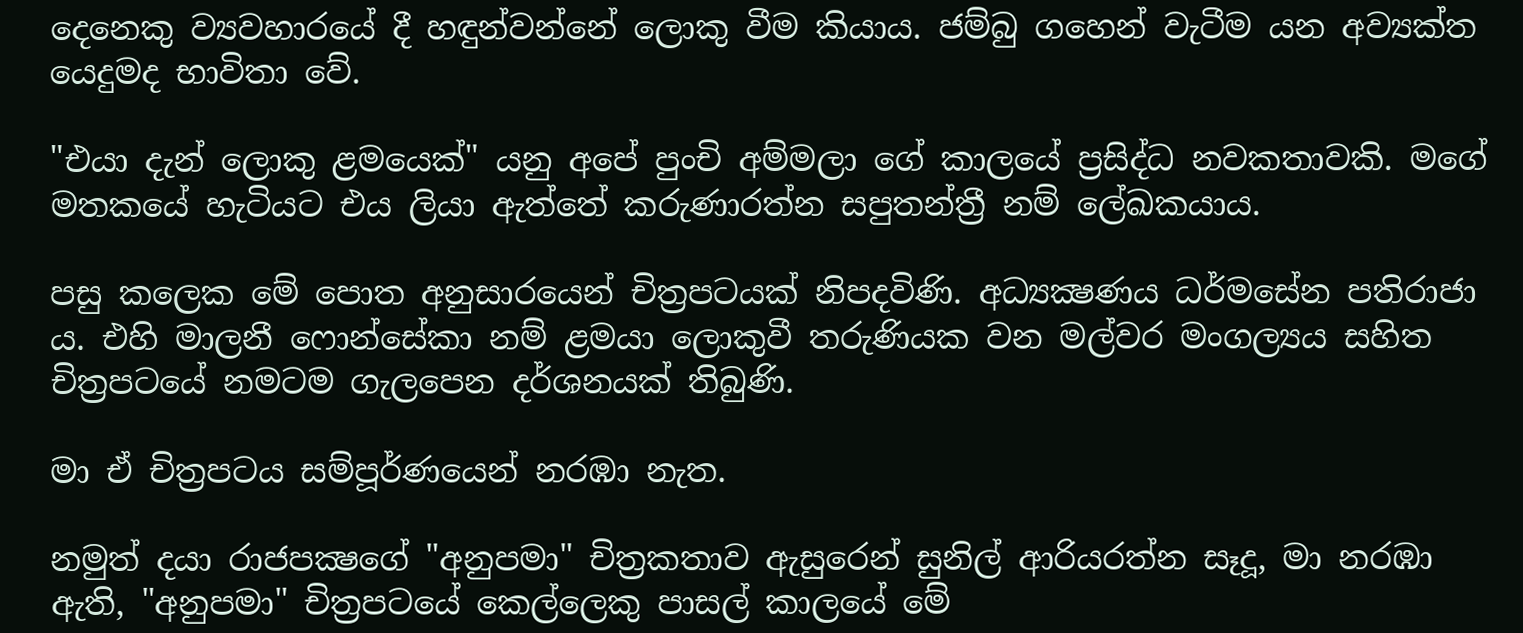දෙනෙකු ව්‍යවහාරයේ දී හඳුන්වන්නේ ලොකු වීම කියාය. ජම්බු ගහෙන් වැටීම යන අව්‍යක්ත යෙදුමද භාවිතා වේ.

"එයා දැන් ලොකු ළමයෙක්" යනු අපේ පුංචි අම්මලා ගේ කාලයේ ප්‍රසිද්ධ නවකතාවකි. මගේ මතකයේ හැටියට එය ලියා ඇත්තේ කරුණාරත්න සපුතන්ත්‍රී නම් ලේඛකයාය.

පසු කලෙක මේ පොත අනුසාරයෙන් චිත්‍රපටයක් නිපදවිණි. අධ්‍යක්‍ෂණය ධර්මසේන පතිරාජා ය. එහි මාලනී ෆොන්සේකා නම් ළමයා ලොකුවී තරුණියක වන මල්වර මංගල්‍යය සහිත චිත්‍රපටයේ නමටම ගැලපෙන දර්ශනයක් තිබුණි.

මා ඒ චිත්‍රපටය සම්පූර්ණයෙන් නරඹා නැත.

නමුත් දයා රාජපක්‍ෂගේ "අනුපමා" චිත්‍රකතාව ඇසුරෙන් සුනිල් ආරියරත්න සෑදූ, මා නරඹා ඇති, "අනුපමා" චිත්‍රපටයේ කෙල්ලෙකු පාසල් කාලයේ මේ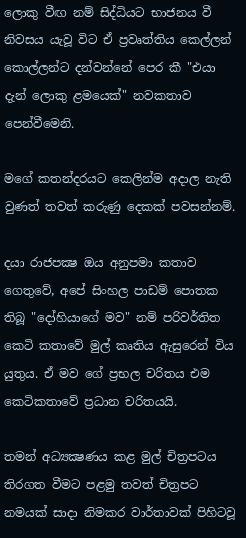ලොකු වීඟ නම් සිද්ධියට භාජනය වී නිවසය යැවූ විට ඒ ප්‍රවෘත්තිය කෙල්ලන් කොල්ලන්ට දන්වන්නේ පෙර කී "එයා දැන් ලොකු ළමයෙක්" නවකතාව පෙන්වීමෙනි.

මගේ කතන්දරයට කෙලින්ම අදාල නැති වුණත් තවත් කරුණු දෙකක් පවසන්නම්.

දයා රාජපක්‍ෂ ඔය අනුපමා කතාව ගෙතුවේ, අපේ සිංහල පාඩම් පොතක තිබූ "දෝහියාගේ මව" නම් පරිවර්තිත කෙටි කතාවේ මුල් කෘතිය ඇසුරෙන් විය යුතුය. ඒ මව ගේ ප්‍රභල චරිතය එම කෙටිකතාවේ ප්‍රධාන චරිතයයි.

තමන් අධ්‍යක්‍ෂණය කළ මුල් චිත්‍රපටය තිරගත වීමට පළමු තවත් චිත්‍රපට නමයක් සාදා නිමකර වාර්තාවක් පිහිටවූ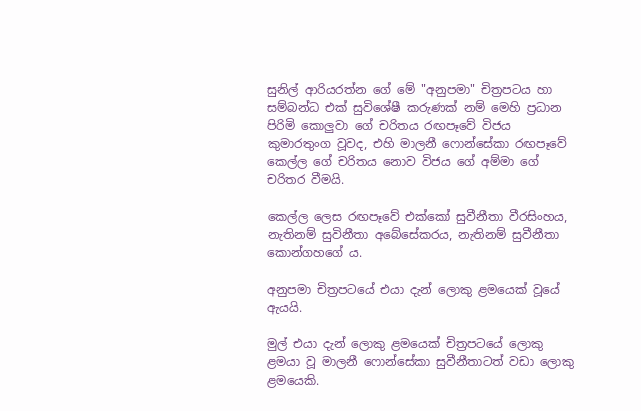සුනිල් ආරියරත්න ගේ මේ "අනුපමා" චිත්‍රපටය හා සම්බන්ධ එක් සුවිශේෂී කරුණක් නම් මෙහි ප්‍රධාන පිරිමි කොලුවා ගේ චරිතය රඟපෑවේ විජය කුමාරතුංග වූවද, එහි මාලනී ෆොන්සේකා රඟපෑවේ කෙල්ල ගේ චරිතය නොව විජය ගේ අම්මා ගේ චරිතර වීමයි.

කෙල්ල ලෙස රඟපෑවේ එක්කෝ සුවීනීතා වීරසිංහය, නැතිනම් සුවිනීතා අබේසේකරය, නැතිනම් සුවීනීතා කොන්ගහගේ ය.

අනුපමා චිත්‍රපටයේ එයා දැන් ලොකු ළමයෙක් වූයේ ඇයයි.

මුල් එයා දැන් ලොකු ළමයෙක් චිත්‍රපටයේ ලොකු ළමයා වූ මාලනී ෆොන්සේකා සුවීනීතාටත් වඩා ලොකු ළමයෙකි.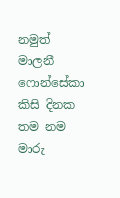නමුත් මාලනී ෆොන්සේකා කිසි දිනක තම නම මාරු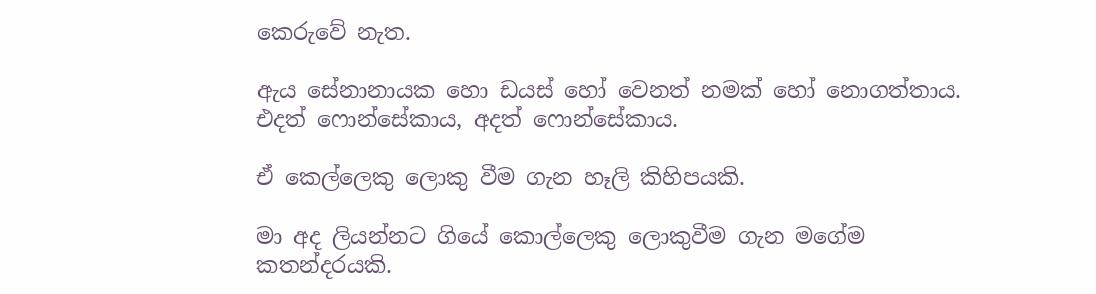කෙරුවේ නැත.

ඇය සේනානායක හො ඩයස් හෝ වෙනත් නමක් හෝ නොගත්තාය. එදත් ෆොන්සේකාය, අදත් ෆොන්සේකාය.

ඒ කෙල්ලෙකු ලොකු වීම ගැන හෑලි කිහිපයකි.

මා අද ලියන්නට ගියේ කොල්ලෙකු ලොකුවීම ගැන මගේම කතන්දරයකි.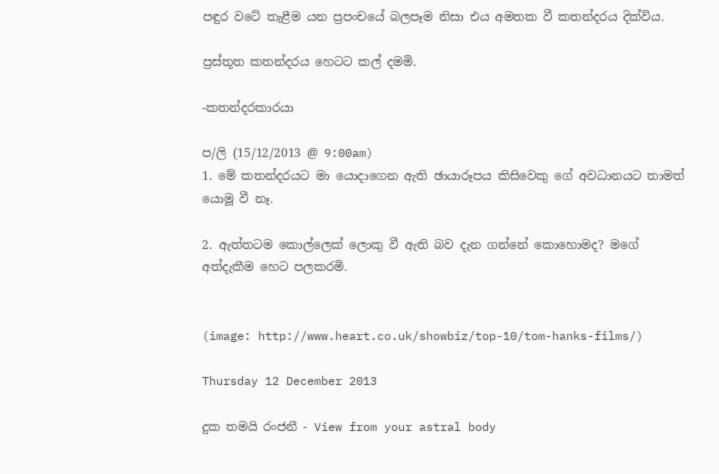පඳුර වටේ තැළීම යන ප්‍රපංචයේ බලපෑම නිසා එය අමතක වී කතන්දරය දික්විය.

ප්‍රස්තූත කතන්දරය හෙටට කල් දමමි.

-කතන්දරකාරයා

ප/ලි (15/12/2013 @ 9:00am)
1. මේ කතන්දරයට මා යොදාගෙන ඇති ඡායාරූපය කිසිවෙකු ගේ අවධානයට තාමත් යොමූ වී නෑ.

2. ඇත්තටම කොල්ලෙක් ලොකු වී ඇති බව දැන ගන්නේ කොහොමද? මගේ අත්දැකීම හෙට පලකරමි.


(image: http://www.heart.co.uk/showbiz/top-10/tom-hanks-films/)

Thursday 12 December 2013

දුක තමයි රංජනී - View from your astral body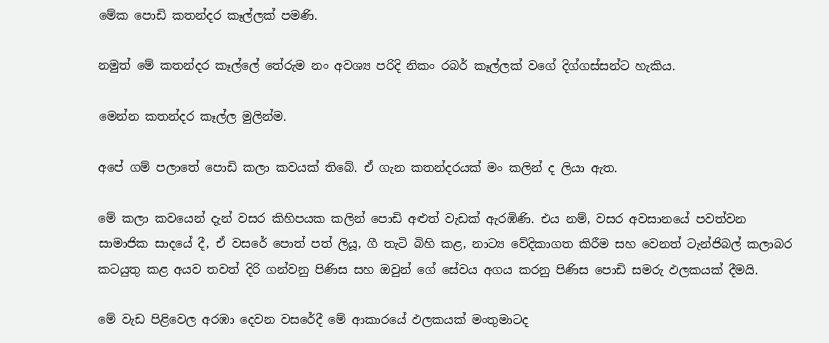මේක පොඩි කතන්දර කෑල්ලක් පමණි.

නමුත් මේ කතන්දර කෑල්ලේ තේරුම නං අවශ්‍ය පරිදි නිකං රබර් කෑල්ලක් වගේ දිග්ගස්සන්ට හැකිය.

මෙන්න කතන්දර කෑල්ල මුලින්ම.

අපේ ගම් පලාතේ පොඩි කලා කවයක් තිබේ. ඒ ගැන කතන්දරයක් මං කලින් ද ලියා ඇත.

මේ කලා කවයෙන් දැන් වසර කිහිපයක කලින් පොඩි අළුත් වැඩක් ඇරඹිණි. එය නම්, වසර අවසානයේ පවත්වන සාමාජික සාදයේ දී, ඒ වසරේ පොත් පත් ලියූ, ගී තැටි බිහි කළ, නාට්‍ය වේදිකාගත කිරීම සහ වෙනත් ටැන්ජිබල් කලාබර කටයුතු කළ අයව තවත් දිරි ගන්වනු පිණිස සහ ඔවුන් ගේ සේවය අගය කරනු පිණිස පොඩි සමරු ඵලකයක් දීමයි.

මේ වැඩ පිළිවෙල අරඹා දෙවන වසරේදී මේ ආකාරයේ ඵලකයක් මංතුමාටද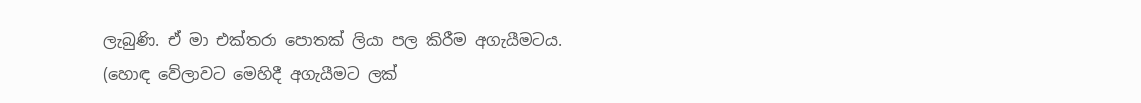ලැබුණි. ඒ මා එක්තරා පොතක් ලියා පල කිරීම අගැයීමටය. (හොඳ වේලාවට මෙහිදී අගැයීමට ලක්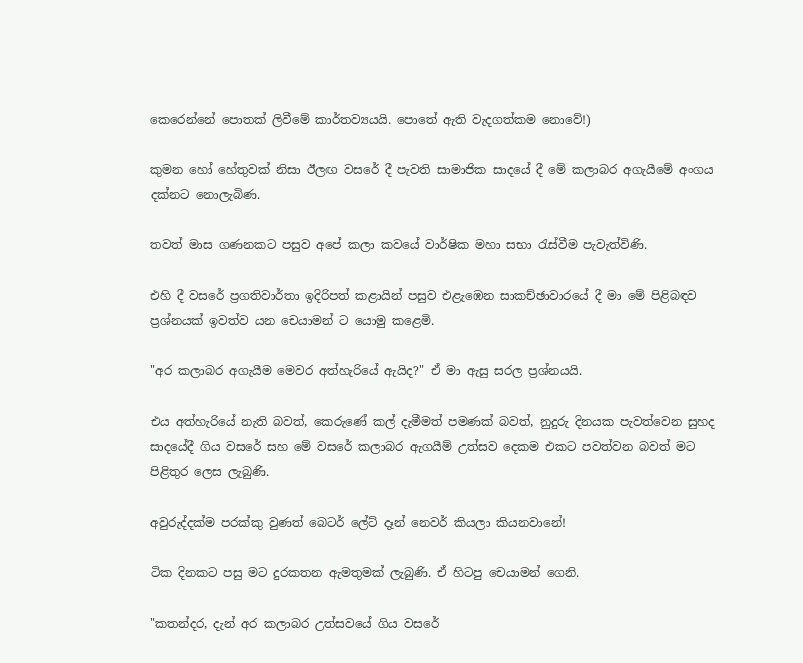කෙරෙන්නේ පොතක් ලිවීමේ කාර්තව්‍යයයි. පොතේ ඇති වැදගත්කම නොවේ!)

කුමන හෝ හේතුවක් නිසා ඊලඟ වසරේ දී පැවති සාමාජික සාදයේ දී මේ කලාබර අගැයීමේ අංගය දක්නට නොලැබිණ.

තවත් මාස ගණනකට පසුව අපේ කලා කවයේ වාර්ෂික මහා සභා රැස්වීම පැවැත්විණි.

එහි දී වසරේ ප්‍රගතිවාර්තා ඉදිරිපත් කළායින් පසුව එළැඹෙන සාකච්ඡාවාරයේ දී මා මේ පිළිබඳව ප්‍රශ්නයක් ඉවත්ව යන චෙයාමන් ට යොමු කළෙමි.

"අර කලාබර අගැයීම මෙවර අත්හැරියේ ඇයිද?" ඒ මා ඇසු සරල ප්‍රශ්නයයි.

එය අත්හැරියේ නැති බවත්, කෙරුණේ කල් දැමීමත් පමණක් බවත්, නුදුරු දිනයක පැවත්වෙන සුහද සාදයේදී ගිය වසරේ සහ මේ වසරේ කලාබර ඇගයීම් උත්සව දෙකම එකට පවත්වන බවත් මට පිළිතුර ලෙස ලැබුණි.

අවුරුද්දක්ම පරක්කු වුණත් බෙටර් ලේට් දෑන් නෙවර් කියලා කියනවානේ!

ටික දිනකට පසු මට දුරකතන ඇමතුමක් ලැබුණි. ඒ හිටපු චෙයාමන් ගෙනි.

"කතන්දර, දැන් අර කලාබර උත්සවයේ ගිය වසරේ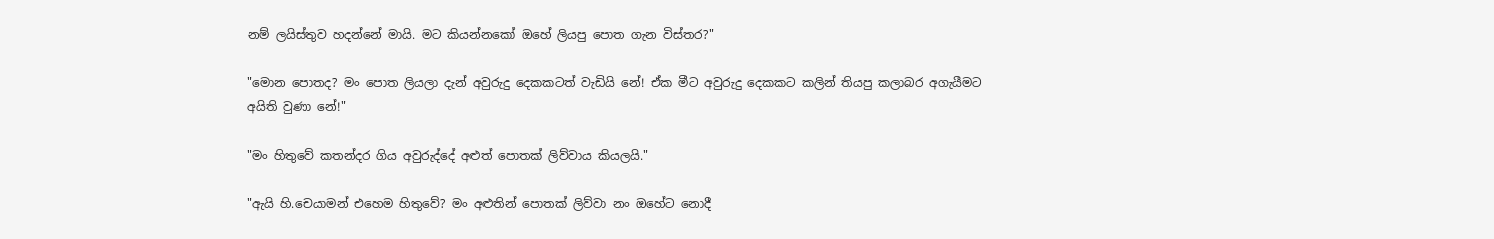නම් ලයිස්තුව හදන්නේ මායි. මට කියන්නකෝ ඔහේ ලියපු පොත ගැන විස්තර?"

"මොන පොතද? මං පොත ලියලා දැන් අවුරුදු දෙකකටත් වැඩියි නේ! ඒක මීට අවුරුදු දෙකකට කලින් තියපු කලාබර අගැයීමට අයිති වුණා නේ!"

"මං හිතුවේ කතන්දර ගිය අවුරුද්දේ අළුත් පොතක් ලිව්වාය කියලයි."

"ඇයි හි.චෙයාමන් එහෙම හිතුවේ? මං අළුතින් පොතක් ලිව්වා නං ඔහේට නොදී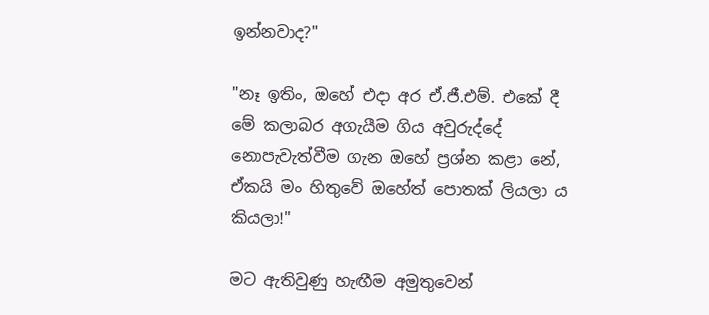ඉන්නවාද?"

"නෑ ඉතිං, ඔහේ එදා අර ඒ.ජී.එම්. එකේ දී මේ කලාබර අගැයීම ගිය අවුරුද්දේ නොපැවැත්වීම ගැන ඔහේ ප්‍රශ්න කළා නේ, ඒකයි මං හිතුවේ ඔහේත් පොතක් ලියලා ය කියලා!"

මට ඇතිවුණු හැඟීම අමුතුවෙන්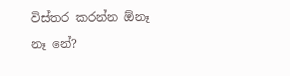විස්තර කරන්න ඕනෑ නෑ නේ?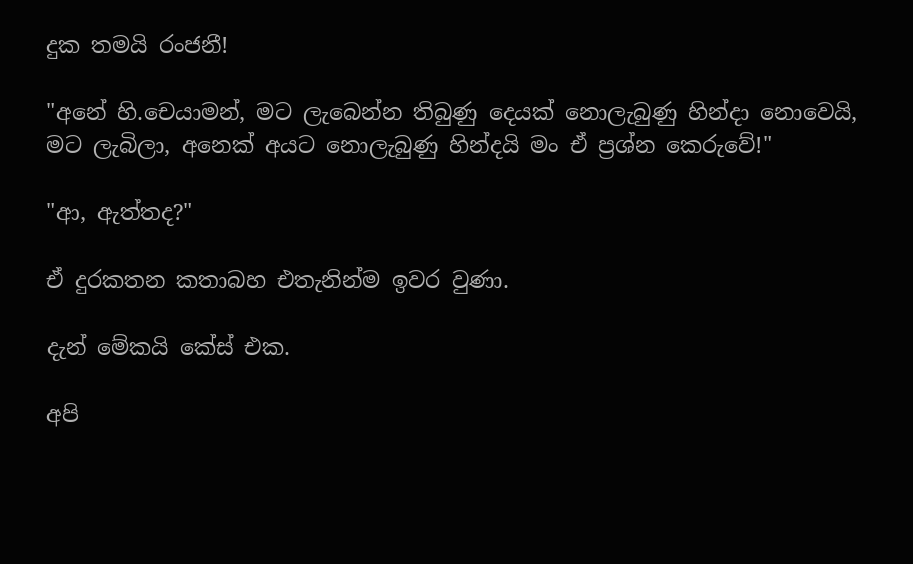දුක තමයි රංජනී!

"අනේ හි.චෙයාමන්, මට ලැබෙන්න තිබුණු දෙයක් නොලැබුණු හින්දා නොවෙයි, මට ලැබිලා, අනෙක් අයට නොලැබුණු හින්දයි මං ඒ ප්‍රශ්න කෙරුවේ!"

"ආ, ඇත්තද?"

ඒ දුරකතන කතාබහ එතැනින්ම ඉවර වුණා.

දැන් මේකයි කේස් එක.

අපි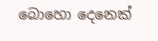බොහො දෙනෙක්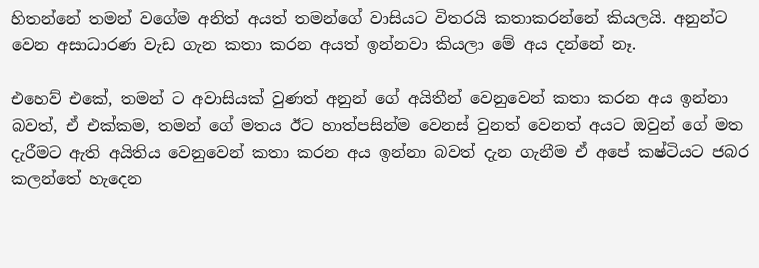හිතන්නේ තමන් වගේම අනිත් අයත් තමන්ගේ වාසියට විතරයි කතාකරන්නේ කියලයි. අනුන්ට වෙන අසාධාරණ වැඩ ගැන කතා කරන අයත් ඉන්නවා කියලා මේ අය දන්නේ නෑ.

එහෙව් එකේ, තමන් ට අවාසියක් වුණත් අනුන් ගේ අයිතීන් වෙනුවෙන් කතා කරන අය ඉන්නා බවත්, ඒ එක්කම, තමන් ගේ මතය ඊට හාත්පසින්ම වෙනස් වුනත් වෙනත් අයට ඔවුන් ගේ මත දැරීමට ඇති අයිතිය වෙනුවෙන් කතා කරන අය ඉන්නා බවත් දැන ගැනීම ඒ අපේ කෂ්ටියට ජබර කලන්තේ හැදෙන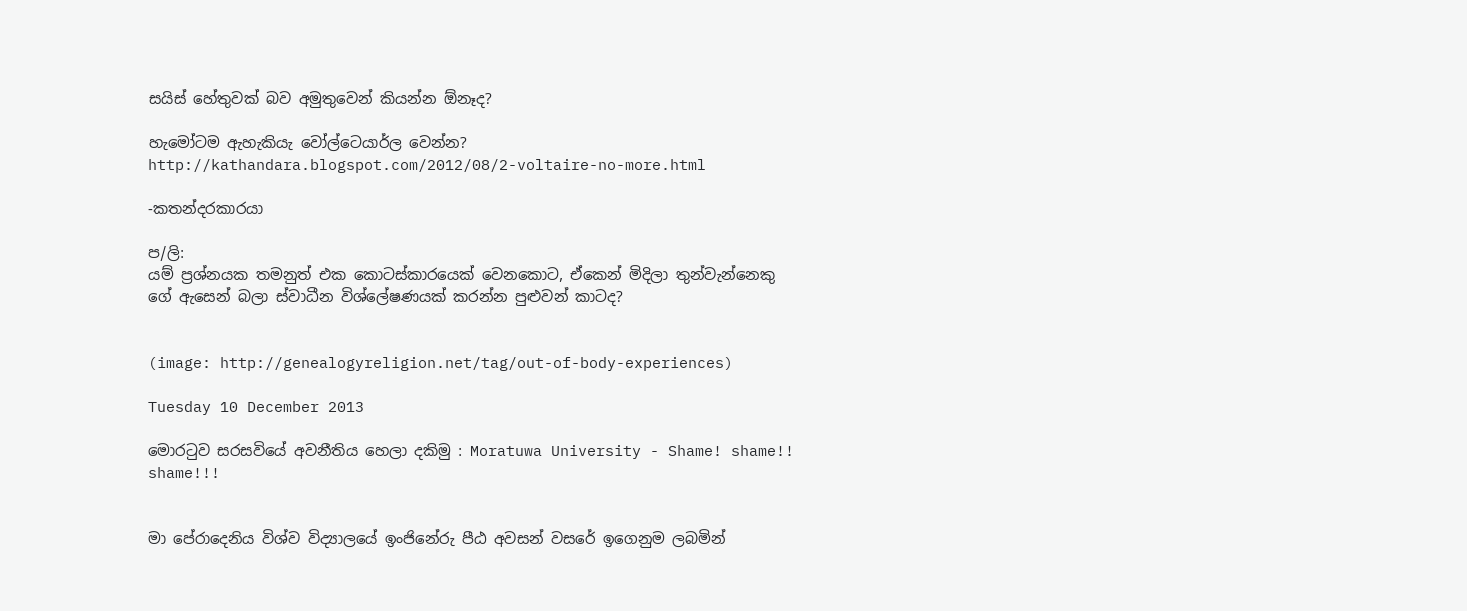සයිස් හේතුවක් බව අමුතුවෙන් කියන්න ඕනෑද?

හැමෝටම ඇහැකියැ වෝල්ටෙයාර්ල වෙන්න?
http://kathandara.blogspot.com/2012/08/2-voltaire-no-more.html

-කතන්දරකාරයා

ප/ලි:
යම් ප්‍රශ්නයක තමනුත් එක කොටස්කාරයෙක් වෙනකොට, ඒකෙන් මිදිලා තුන්වැන්නෙකු ගේ ඇසෙන් බලා ස්වාධීන විශ්ලේෂණයක් කරන්න පුළුවන් කාටද?


(image: http://genealogyreligion.net/tag/out-of-body-experiences)

Tuesday 10 December 2013

මොරටුව සරසවියේ අවනීතිය හෙලා දකිමු : Moratuwa University - Shame! shame!! shame!!!


මා පේරාදෙනිය විශ්ව විද්‍යාලයේ ඉංජිනේරු පීඨ අවසන් වසරේ ඉගෙනුම ලබමින්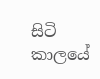සිටි කාලයේ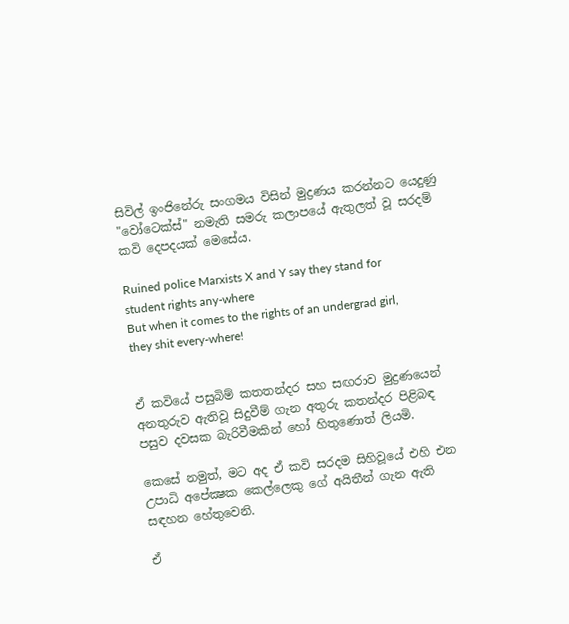සිවිල් ඉංජිනේරු සංගමය විසින් මුද්‍රණය කරන්නට යෙදුණු "වෝටෙක්ස්" නමැති සමරු කලාපයේ ඇතුලත් වූ සරදම් කවි දෙපදයක් මෙසේය.

Ruined police Marxists X and Y say they stand for student rights any-where
But when it comes to the rights of an undergrad girl, they shit every-where!


ඒ කවියේ පසුබිම් කතතන්දර සහ සඟරාව මුද්‍රණයෙන් අනතුරුව ඇතිවූ සිදුවීම් ගැන අතුරු කතන්දර පිළිබඳ පසුව දවසක බැරිවීමකින් හෝ හිතුණොත් ලියමි.

කෙසේ නමුත්, මට අද ඒ කවි සරදම සිහිවූයේ එහි එන උපාධි අපේක්‍ෂක කෙල්ලෙකු ගේ අයිතීන් ගැන ඇති සඳහන හේතුවෙනි.

ඒ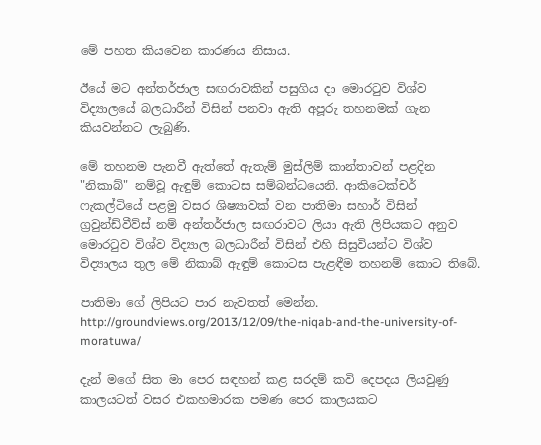මේ පහත කියවෙන කාරණය නිසාය.

ඊයේ මට අන්තර්ජාල සඟරාවකින් පසුගිය දා මොරටුව විශ්ව විද්‍යාලයේ බලධාරීන් විසින් පනවා ඇති අපූරු තහනමක් ගැන කියවන්නට ලැබුණි.

මේ තහනම පැනවී ඇත්තේ ඇතැම් මුස්ලිම් කාන්තාවන් පළදින "නිකාබ්" නම්වූ ඇඳුම් කොටස සම්බන්ධයෙනි. ආකිටෙක්චර් ෆැකල්ටියේ පළමු වසර ශිෂ්‍යාවක් වන පාතිමා සහාර් විසින් ග්‍රවුන්ඩ්වීව්ස් නම් අන්තර්ජාල සඟරාවට ලියා ඇති ලිපියකට අනුව මොරටුව විශ්ව විද්‍යාල බලධාරීන් විසින් එහි සිසුවියන්ට විශ්ව විද්‍යාලය තුල මේ නිකාබ් ඇඳුම් කොටස පැළඳීම තහනම් කොට තිබේ.

පාතිමා ගේ ලිපියට පාර නැවතත් මෙන්න.
http://groundviews.org/2013/12/09/the-niqab-and-the-university-of-moratuwa/

දැන් මගේ සිත මා පෙර සඳහන් කළ සරදම් කවි දෙපදය ලියවුණු කාලයටත් වසර එකහමාරක පමණ පෙර කාලයකට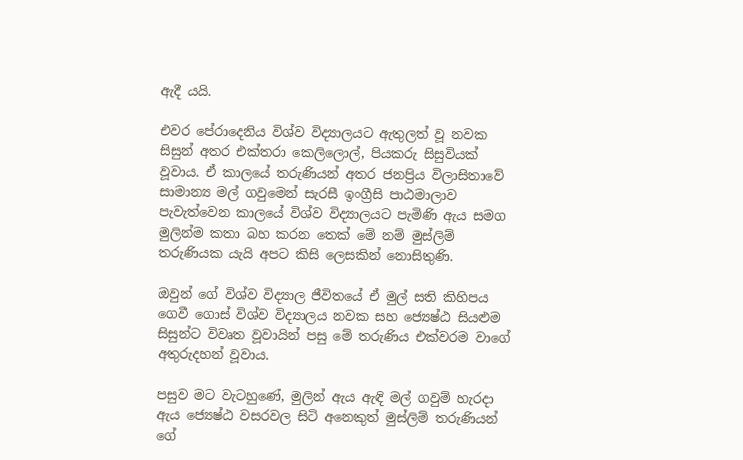ඇදී යයි.

එවර පේරාදෙනිය විශ්ව විද්‍යාලයට ඇතුලත් වූ නවක සිසුන් අතර එක්තරා කෙලිලොල්, පියකරු සිසුවියක් වූවාය. ඒ කාලයේ තරුණියන් අතර ජනප්‍රිය විලාසිතාවේ සාමාන්‍ය මල් ගවුමෙන් සැරසී ඉංග්‍රීසි පාඨමාලාව පැවැත්වෙන කාලයේ විශ්ව විද්‍යාලයට පැමිණි ඇය සමග මුලින්ම කතා බහ කරන තෙක් මේ නම් මුස්ලිම් තරුණියක යැයි අපට කිසි ලෙසකින් නොසිතුණි.

ඔවුන් ගේ විශ්ව විද්‍යාල ජීවිතයේ ඒ මුල් සති කිහිපය ගෙවී ගොස් විශ්ව විද්‍යාලය නවක සහ ජ්‍යෙෂ්ඨ සියළුම සිසුන්ට විවෘත වූවායින් පසු මේ තරුණිය එක්වරම වාගේ අතුරුදහන් වූවාය.

පසුව මට වැටහුණේ, මුලින් ඇය ඇඳි මල් ගවුම් හැරදා ඇය ජ්‍යෙෂ්ඨ වසරවල සිටි අනෙකුත් මුස්ලිම් තරුණියන් ගේ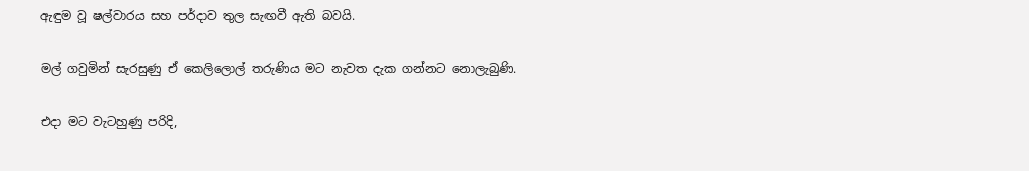ඇඳුම වූ ෂල්වාරය සහ පර්දාව තුල සැඟවී ඇති බවයි.

මල් ගවුමින් සැරසුණු ඒ කෙලිලොල් තරුණිය මට නැවත දැක ගන්නට නොලැබුණි.

එදා මට වැටහුණු පරිදි,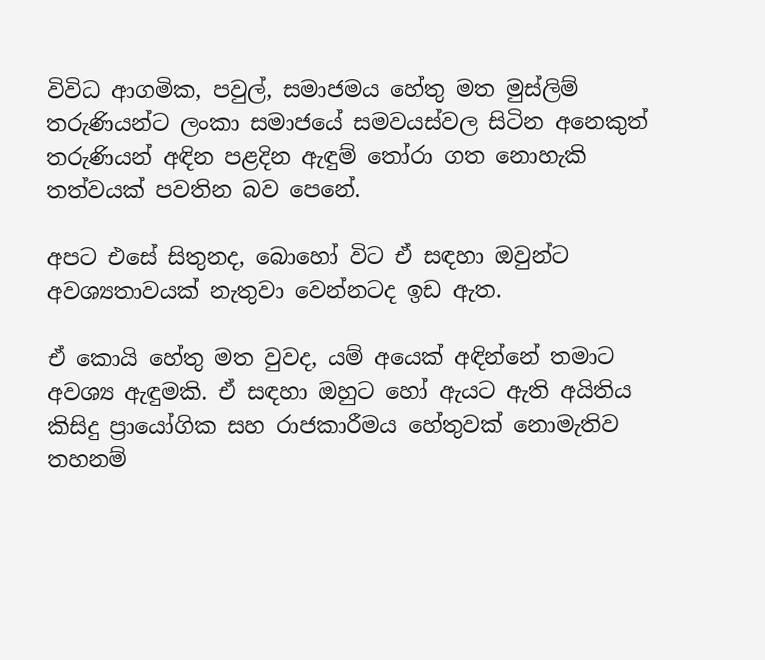විවිධ ආගමික, පවුල්, සමාජමය හේතු මත මුස්ලිම් තරුණියන්ට ලංකා සමාජයේ සමවයස්වල සිටින අනෙකුත් තරුණියන් අඳින පළදින ඇඳුම් තෝරා ගත නොහැකි තත්වයක් පවතින බව පෙනේ.

අපට එසේ සිතුනද, බොහෝ විට ඒ සඳහා ඔවුන්ට අවශ්‍යතාවයක් නැතුවා වෙන්නටද ඉඩ ඇත.

ඒ කොයි හේතු මත වුවද, යම් අයෙක් අඳින්නේ තමාට අවශ්‍ය ඇඳුමකි. ඒ සඳහා ඔහුට හෝ ඇයට ඇති අයිතිය කිසිදු ප්‍රායෝගික සහ රාජකාරීමය හේතුවක් නොමැතිව තහනම්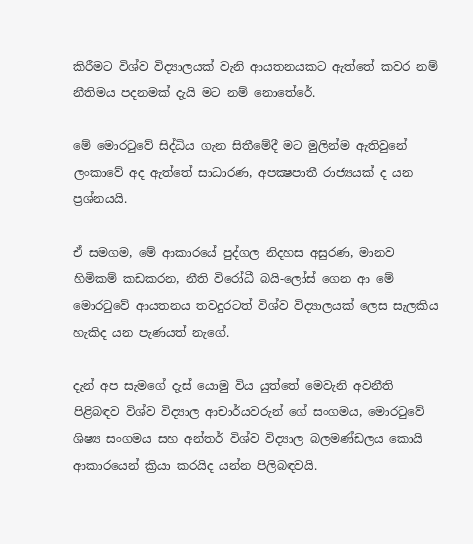කිරීමට විශ්ව විද්‍යාලයක් වැනි ආයතනයකට ඇත්තේ කවර නම් නීතිමය පදනමක් දැයි මට නම් නොතේරේ.

මේ මොරටුවේ සිද්ධිය ගැන සිතීමේදී මට මුලින්ම ඇතිවුනේ ලංකාවේ අද ඇත්තේ සාධාරණ, අපක්‍ෂපාතී රාජ්‍යයක් ද යන ප්‍රශ්නයයි.

ඒ සමගම, මේ ආකාරයේ පුද්ගල නිදහස අසුරණ, මානව හිමිකම් කඩකරන, නීති විරෝධී බයි-ලෝස් ගෙන ආ මේ මොරටුවේ ආයතනය තවදුරටත් විශ්ව විද්‍යාලයක් ලෙස සැලකිය හැකිද යන පැණයත් නැගේ.

දැන් අප සැමගේ දැස් යොමු විය යුත්තේ මෙවැනි අවනීති පිළිබඳව විශ්ව විද්‍යාල ආචාර්යවරුන් ගේ සංගමය, මොරටුවේ ශිෂ්‍ය සංගමය සහ අන්තර් විශ්ව විද්‍යාල බලමණ්ඩලය කොයි ආකාරයෙන් ක්‍රියා කරයිද යන්න පිලිබඳවයි.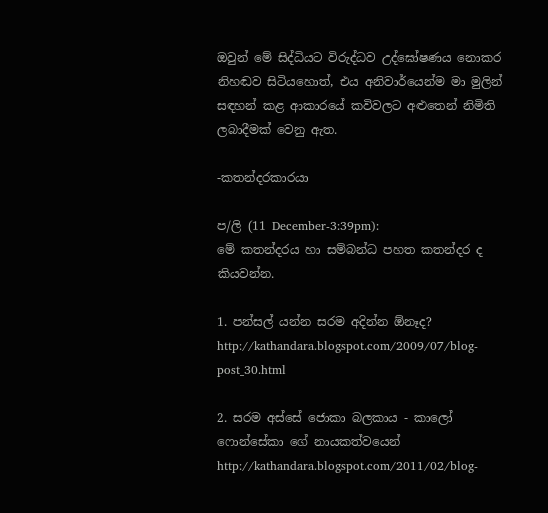ඔවුන් මේ සිද්ධියට විරුද්ධව උද්ඝෝෂණය නොකර නිහඬව සිටියහොත්, එය අනිවාර්යෙන්ම මා මුලින් සඳහන් කළ ආකාරයේ කවිවලට අළුතෙන් නිමිති ලබාදීමක් වෙනු ඇත.

-කතන්දරකාරයා

ප/ලි (11 December-3:39pm):
මේ කතන්දරය හා සම්බන්ධ පහත කතන්දර ද කියවන්න.

1. පන්සල් යන්න සරම අදින්න ඕනෑද?
http://kathandara.blogspot.com/2009/07/blog-post_30.html

2. සරම අස්සේ ජොකා බලකාය - කාලෝ ෆොන්සේකා ගේ නායකත්වයෙන්
http://kathandara.blogspot.com/2011/02/blog-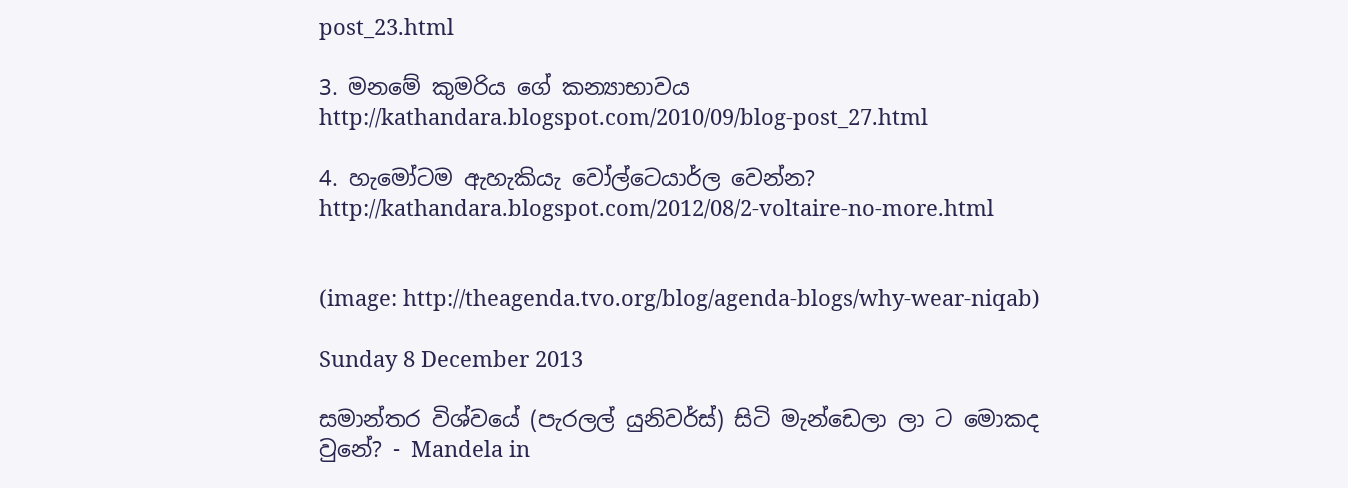post_23.html

3. මනමේ කුමරිය ගේ කන්‍යාභාවය
http://kathandara.blogspot.com/2010/09/blog-post_27.html

4. හැමෝටම ඇහැකියැ වෝල්ටෙයාර්ල වෙන්න?
http://kathandara.blogspot.com/2012/08/2-voltaire-no-more.html


(image: http://theagenda.tvo.org/blog/agenda-blogs/why-wear-niqab)

Sunday 8 December 2013

සමාන්තර විශ්වයේ (පැරලල් යුනිවර්ස්) සිටි මැන්ඩෙලා ලා ට මොකද වුනේ? - Mandela in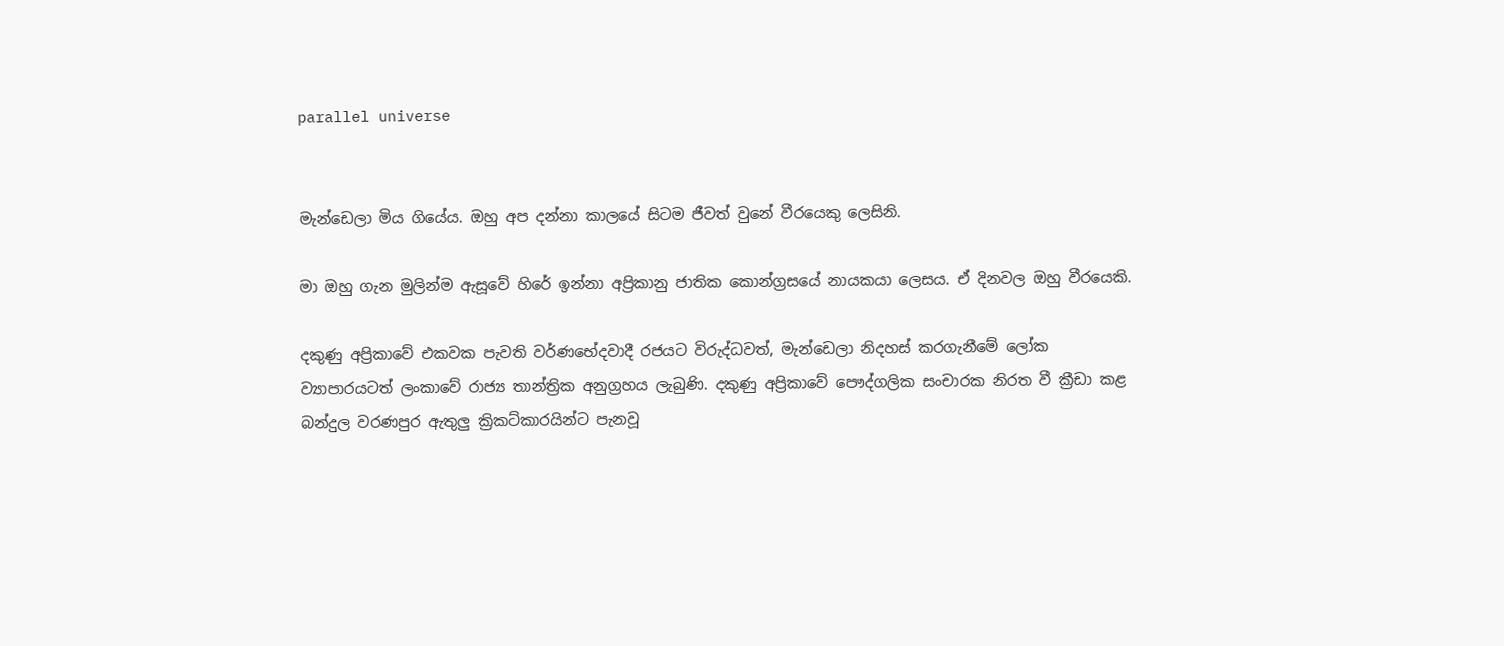parallel universe


මැන්ඩෙලා මිය ගියේය. ඔහු අප දන්නා කාලයේ සිටම ජීවත් වුනේ වීරයෙකු ලෙසිනි.

මා ඔහු ගැන මුලින්ම ඇසූවේ හිරේ ඉන්නා අප්‍රිකානු ජාතික කොන්ග්‍රසයේ නායකයා ලෙසය. ඒ දිනවල ඔහු වීරයෙකි.

දකුණු අප්‍රිකාවේ එකවක පැවති වර්ණභේදවාදී රජයට විරුද්ධවත්, මැන්ඩෙලා නිදහස් කරගැනීමේ ලෝක ව්‍යාපාරයටත් ලංකාවේ රාජ්‍ය තාන්ත්‍රික අනුග්‍රහය ලැබුණි. දකුණු අප්‍රිකාවේ පෞද්ගලික සංචාරක නිරත වී ක්‍රීඩා කළ බන්දුල වරණපුර ඇතුලු ක්‍රිකට්කාරයින්ට පැනවූ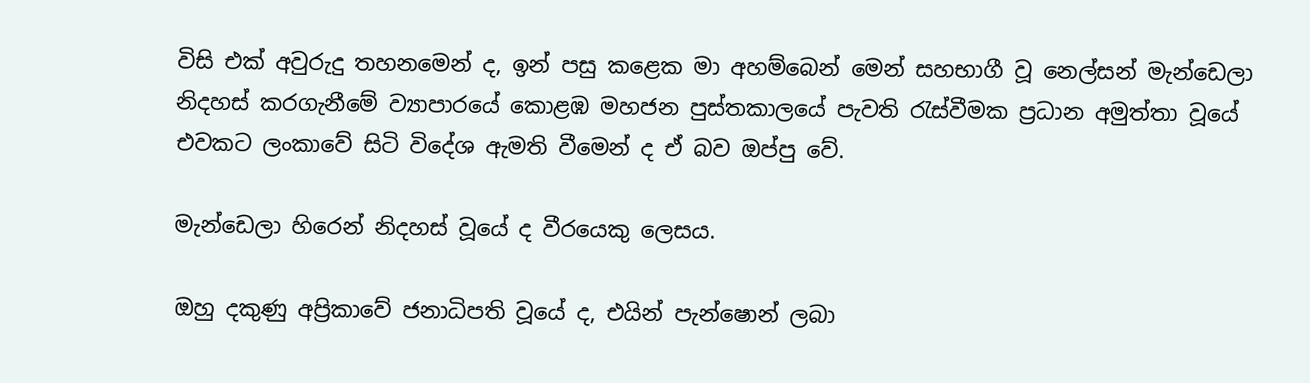විසි එක් අවුරුදු තහනමෙන් ද, ඉන් පසු කළෙක මා අහම්බෙන් මෙන් සහභාගී වූ නෙල්සන් මැන්ඩෙලා නිදහස් කරගැනීමේ ව්‍යාපාරයේ කොළඹ මහජන පුස්තකාලයේ පැවති රැස්වීමක ප්‍රධාන අමුත්තා වූයේ එවකට ලංකාවේ සිටි විදේශ ඇමති වීමෙන් ද ඒ බව ඔප්පු වේ.

මැන්ඩෙලා හිරෙන් නිදහස් වූයේ ද වීරයෙකු ලෙසය.

ඔහු දකුණු අප්‍රිකාවේ ජනාධිපති වූයේ ද, එයින් පැන්ෂොන් ලබා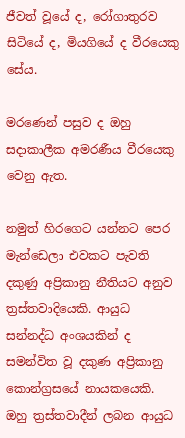ජීවත් වූයේ ද, රෝගාතුරව සිටියේ ද, මියගියේ ද වීරයෙකු සේය.

මරණෙන් පසුව ද ඔහු සදාකාලීක අමරණීය වීරයෙකු වෙනු ඇත.

නමුත් හිරගෙට යන්නට පෙර මැන්ඩෙලා එවකට පැවති දකුණු අප්‍රිකානු නීතියට අනුව ත්‍රස්තවාදියෙකි. ආයුධ සන්නද්ධ අංශයකින් ද සමන්විත වූ දකුණ අප්‍රිකානු කොන්ග්‍රසයේ නායකයෙකි. ඔහු ත්‍රස්තවාදීන් ලබන ආයුධ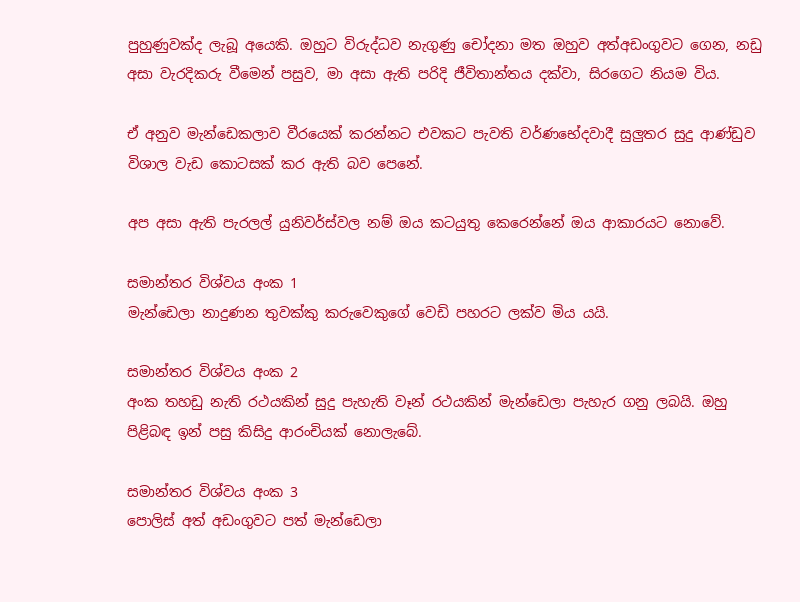පුහුණුවක්ද ලැබූ අයෙකි. ඔහුට විරුද්ධව නැගුණු චෝදනා මත ඔහුව අත්අඩංගුවට ගෙන, නඩු අසා වැරදිකරු වීමෙන් පසුව, මා අසා ඇති පරිදි ජීවිතාන්තය දක්වා, සිරගෙට නියම විය.

ඒ අනුව මැන්ඩෙකලාව වීරයෙක් කරන්නට එවකට පැවති වර්ණභේදවාදී සුලුතර සුදු ආණ්ඩුව විශාල වැඩ කොටසක් කර ඇති බව පෙනේ.

අප අසා ඇති පැරලල් යුනිවර්ස්වල නම් ඔය කටයුතු කෙරෙන්නේ ඔය ආකාරයට නොවේ.

සමාන්තර විශ්වය අංක 1
මැන්ඩෙලා නාදුණන තුවක්කු කරුවෙකුගේ වෙඩි පහරට ලක්ව මිය යයි.

සමාන්තර විශ්වය අංක 2
අංක තහඩු නැති රථයකින් සුදු පැහැති වෑන් රථයකින් මැන්ඩෙලා පැහැර ගනු ලබයි. ඔහු පිළිබඳ ඉන් පසු කිසිදු ආරංචියක් නොලැබේ.

සමාන්තර විශ්වය අංක 3
පොලිස් අත් අඩංගුවට පත් මැන්ඩෙලා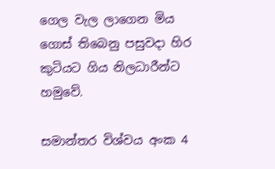ගෙල වැල ලාගෙන මිය ගොස් තිබෙනු පසුවදා හිර කුටියට ගිය නිලධාරීන්ට හමුවේ.

සමාන්තර විශ්වය අංක 4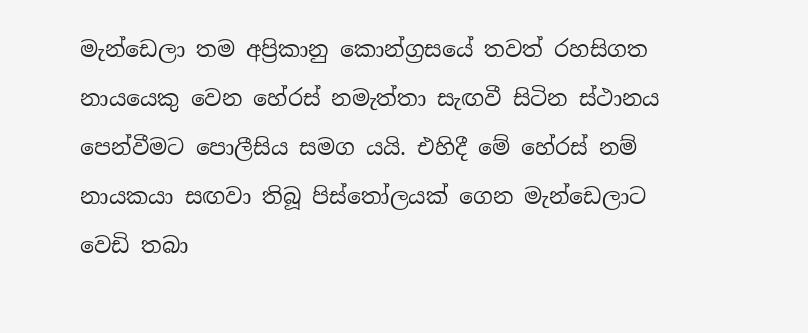මැන්ඩෙලා තම අප්‍රිකානු කොන්ග්‍රසයේ තවත් රහසිගත නායයෙකු වෙන හේරස් නමැත්තා සැඟවී සිටින ස්ථානය පෙන්වීමට පොලීසිය සමග යයි. එහිදී මේ හේරස් නම් නායකයා සඟවා තිබූ පිස්තෝලයක් ගෙන මැන්ඩෙලාට වෙඩි තබා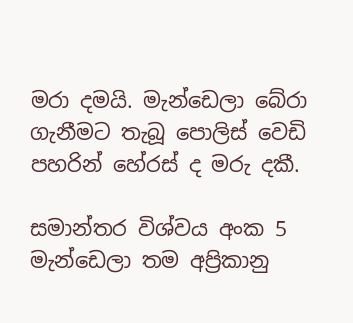මරා දමයි. මැන්ඩෙලා බේරා ගැනීමට තැබූ පොලිස් වෙඩි පහරින් හේරස් ද මරු දකී.

සමාන්තර විශ්වය අංක 5
මැන්ඩෙලා තම අප්‍රිකානු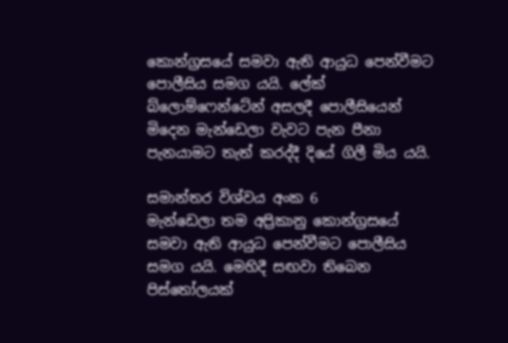කොන්ග්‍රසයේ සමවා ඇති ආයුධ පෙන්වීමට පොලීසිය සමග යයි. ලේක් බ්ලොම්ෆෙන්ටේන් අසලදී පොලීසියෙන් මිදෙන මැන්ඩෙලා වැවට පැන පීනා පැනයාමට තැත් කරද්දී දියේ ගිලී මිය යයි.

සමාන්තර විශ්වය අංක 6
මැන්ඩෙලා තම අප්‍රිකානු කොන්ග්‍රසයේ සමවා ඇති ආයුධ පෙන්වීමට පොලීසිය සමග යයි. මෙහිදී සඟවා තිබෙන පිස්තෝලයක්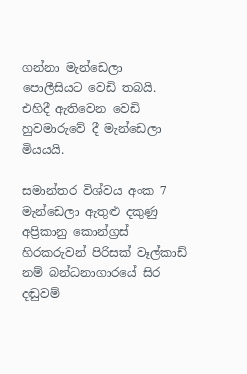ගන්නා මැන්ඩෙලා පොලීසියට වෙඩි තබයි. එහිදී ඇතිවෙන වෙඩි හුවමාරුවේ දී මැන්ඩෙලා මියයයි.

සමාන්තර විශ්වය අංක 7
මැන්ඩෙලා ඇතුළු දකුණු අප්‍රිකානු කොන්ග්‍රස් හිරකරුවන් පිරිසක් වෑල්කාඩ් නම් බන්ධනාගාරයේ සිර දඬුවම්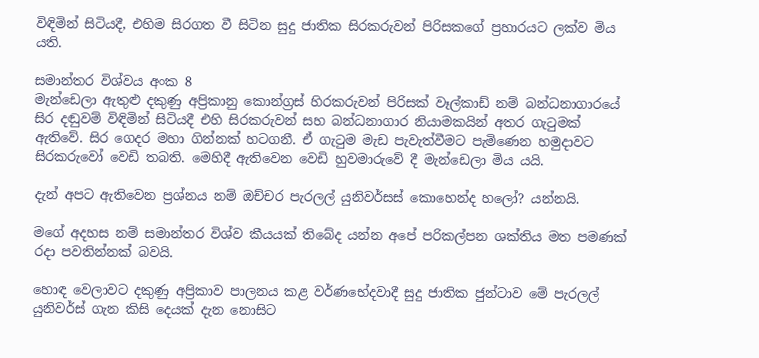විඳිමින් සිටියදී, එහිම සිරගත වී සිටින සුදු ජාතික සිරකරුවන් පිරිසකගේ ප්‍රහාරයට ලක්ව මිය යති.

සමාන්තර විශ්වය අංක 8
මැන්ඩෙලා ඇතුළු දකුණු අප්‍රිකානු කොන්ග්‍රස් හිරකරුවන් පිරිසක් වෑල්කාඩ් නම් බන්ධනාගාරයේ සිර දඬුවම් විඳිමින් සිටියදී එහි සිරකරුවන් සහ බන්ධනාගාර නියාමකයින් අතර ගැටුමක් ඇතිවේ. සිර ගෙදර මහා ගින්නක් හටගනී. ඒ ගැටුම මැඩ පැවැත්වීමට පැමිණෙන හමුදාවට සිරකරුවෝ වෙඩි තබති. මෙහිදී ඇතිවෙන වෙඩි හුවමාරුවේ දී මැන්ඩෙලා මිය යයි.

දැන් අපට ඇතිවෙන ප්‍රශ්නය නම් ඔච්චර පැරලල් යුනිවර්සස් කොහෙන්ද හලෝ? යන්නයි.

මගේ අදහස නම් සමාන්තර විශ්ව කීයයක් තිබේද යන්න අපේ පරිකල්පන ශක්තිය මත පමණක් රදා පවතින්නක් බවයි.

හොඳ වෙලාවට දකුණු අප්‍රිකාව පාලනය කළ වර්ණභේදවාදී සුදු ජාතික ජුන්ටාව මේ පැරලල් යුනිවර්ස් ගැන කිසි දෙයක් දැන නොසිට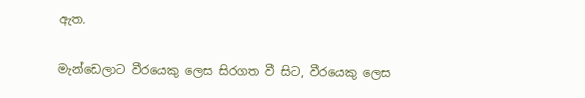ඇත.

මැන්ඩෙලාට වීරයෙකු ලෙස සිරගත වී සිට, වීරයෙකු ලෙස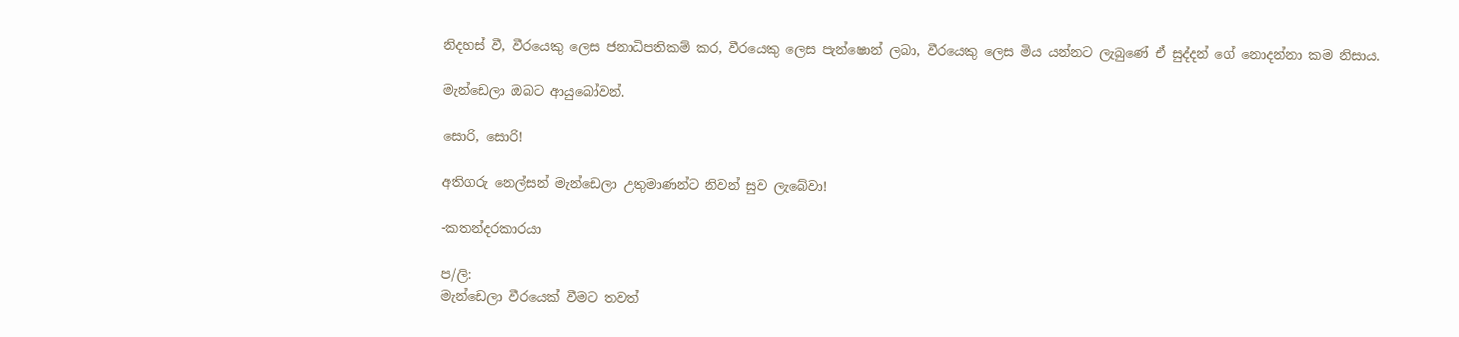නිදහස් වී, වීරයෙකු ලෙස ජනාධිපතිකම් කර, වීරයෙකු ලෙස පැන්ෂොන් ලබා, වීරයෙකු ලෙස මිය යන්නට ලැබුණේ ඒ සුද්දන් ගේ නොදන්නා කම නිසාය.

මැන්ඩෙලා ඔබට ආයුබෝවන්.

සොරි, සොරි!

අතිගරු නෙල්සන් මැන්ඩෙලා උතුමාණන්ට නිවන් සුව ලැබේවා!

-කතන්දරකාරයා

ප/ලි:
මැන්ඩෙලා වීරයෙක් වීමට තවත්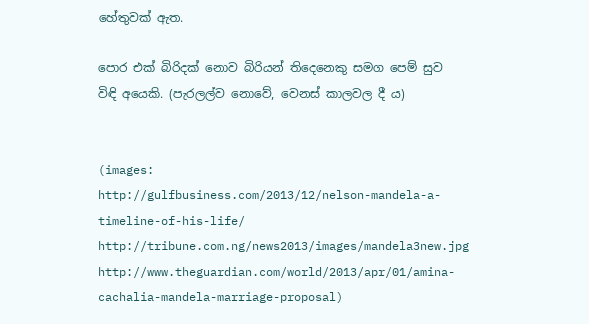හේතුවක් ඇත.

පොර එක් බිරිදක් නොව බිරියන් තිදෙනෙකු සමග පෙම් සුව විඳි අයෙකි. (පැරලල්ව නොවේ, වෙනස් කාලවල දී ය)


(images:
http://gulfbusiness.com/2013/12/nelson-mandela-a-timeline-of-his-life/
http://tribune.com.ng/news2013/images/mandela3new.jpg
http://www.theguardian.com/world/2013/apr/01/amina-cachalia-mandela-marriage-proposal)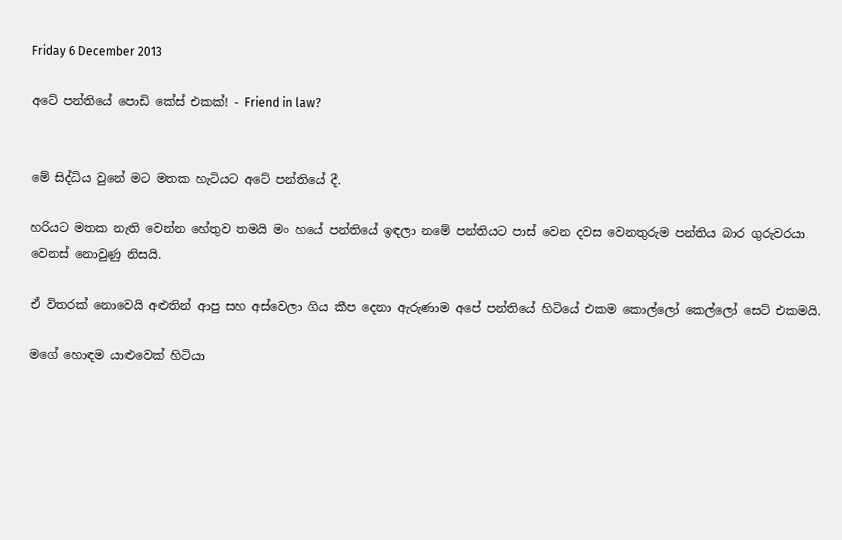Friday 6 December 2013

අටේ පන්තියේ පොඩි කේස් එකක්! - Friend in law?


මේ සිද්ධිය වුනේ මට මතක හැටියට අටේ පන්තියේ දී.

හරියට මතක නැති වෙන්න හේතුව තමයි මං හයේ පන්තියේ ඉඳලා නමේ පන්තියට පාස් වෙන දවස වෙනතුරුම පන්තිය බාර ගුරුවරයා වෙනස් නොවුණු නිසයි.

ඒ විතරක් නොවෙයි අළුතින් ආපු සහ අස්වෙලා ගිය කීප දෙනා ඇරුණාම අපේ පන්තියේ හිටියේ එකම කොල්ලෝ කෙල්ලෝ සෙට් එකමයි.

මගේ හොඳම යාළුවෙක් හිටියා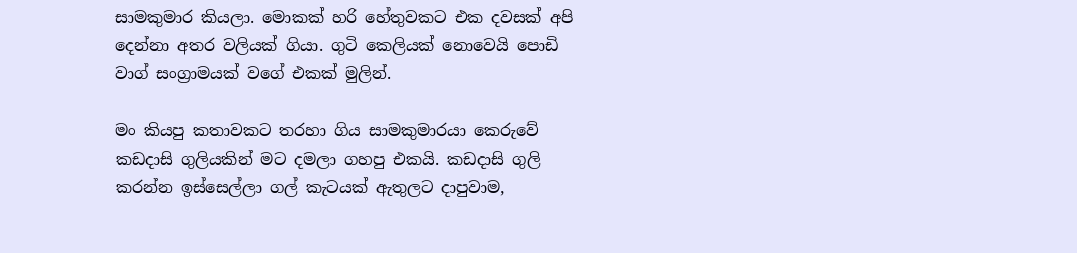සාමකුමාර කියලා. මොකක් හරි හේතුවකට එක දවසක් අපි දෙන්නා අතර වලියක් ගියා. ගුටි කෙලියක් නොවෙයි පොඩි වාග් සංග්‍රාමයක් වගේ එකක් මුලින්.

මං කියපු කතාවකට තරහා ගිය සාමකුමාරයා කෙරුවේ කඩදාසි ගුලියකින් මට දමලා ගහපු එකයි. කඩදාසි ගුලි කරන්න ඉස්සෙල්ලා ගල් කැටයක් ඇතුලට දාපුවාම,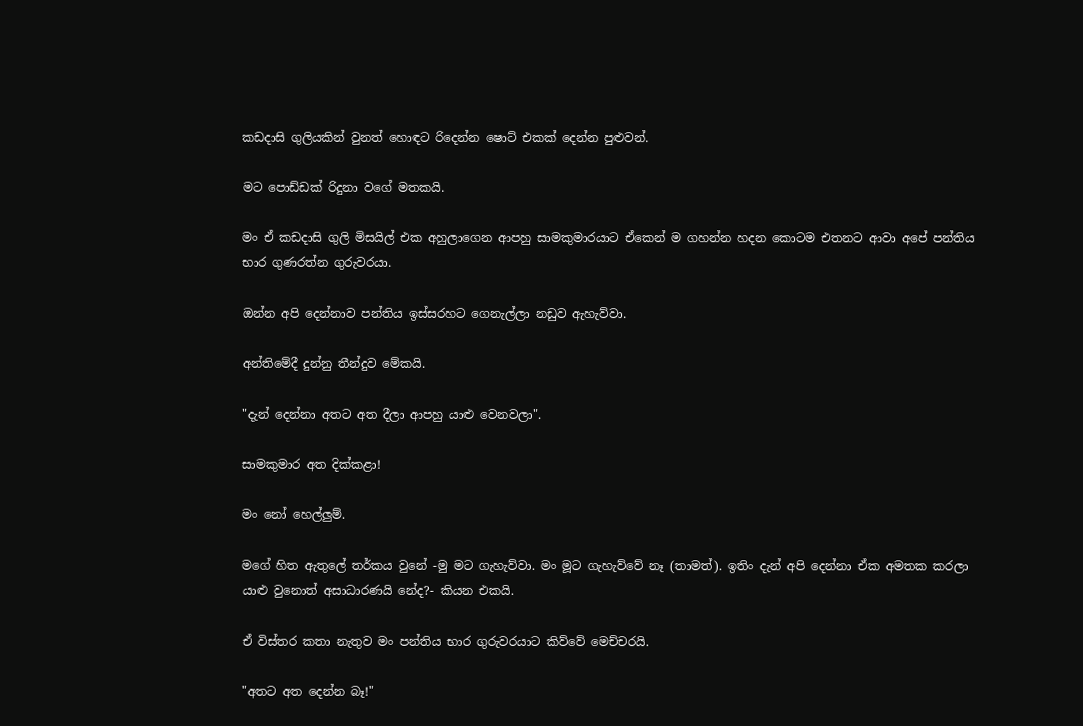කඩදාසි ගුලියකින් වුනත් හොඳට රිදෙන්න ෂොට් එකක් දෙන්න පුළුවන්.

මට පොඩ්ඩක් රිදුනා වගේ මතකයි.

මං ඒ කඩදාසි ගුලි මිසයිල් එක අහුලාගෙන ආපහු සාමකුමාරයාට ඒකෙන් ම ගහන්න හදන කොටම එතනට ආවා අපේ පන්තිය භාර ගුණරත්න ගුරුවරයා.

ඔන්න අපි දෙන්නාව පන්තිය ඉස්සරහට ගෙනැල්ලා නඩුව ඇහැව්වා.

අන්තිමේදී දුන්නු තීන්දුව මේකයි.

"දැන් දෙන්නා අතට අත දීලා ආපහු යාළු වෙනවලා".

සාමකුමාර අත දික්කළා!

මං නෝ හෙල්ලුම්.

මගේ හිත ඇතුලේ තර්කය වුනේ -මු මට ගැහැව්වා. මං මූට ගැහැව්වේ නෑ (තාමත්). ඉතිං දැන් අපි දෙන්නා ඒක අමතක කරලා යාළු වුනොත් අසාධාරණයි නේද?- කියන එකයි.

ඒ විස්තර කතා නැතුව මං පන්තිය භාර ගුරුවරයාට කිව්වේ මෙච්චරයි.

"අතට අත දෙන්න බෑ!"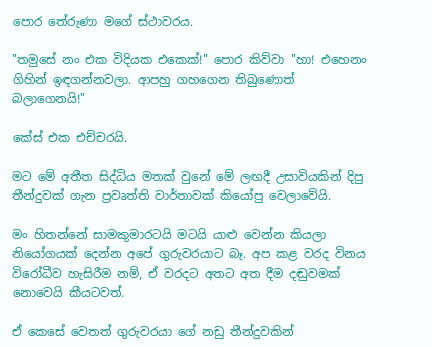පොර තේරුණා මගේ ස්ථාවරය.

"තමුසේ නං එක විදියක එකෙක්!" පොර කිව්වා "හා! එහෙනං ගිහින් ඉඳගන්නවලා. ආපහු ගහගෙන තිබුණොත් බලාගෙනයි!"

කේස් එක එච්චරයි.

මට මේ අතීත සිද්ධිය මතක් වුනේ මේ ලඟදී උසාවියකින් දිපු තීන්දුවක් ගැන ප්‍රවෘත්ති වාර්තාවක් කියෝපු වෙලාවේයි.

මං හිතන්නේ සාමකුමාරටයි මටයි යාළු වෙන්න කියලා නියෝගයක් දෙන්න අපේ ගුරුවරයාට බෑ. අප කළ වරද විනය විරෝධීව හැසිරීම නම්, ඒ වරදට අතට අත දීම දඬුවමක් නොවෙයි කීයටවත්.

ඒ කෙසේ වෙතත් ගුරුවරයා ගේ නඩු තීන්දුවකින්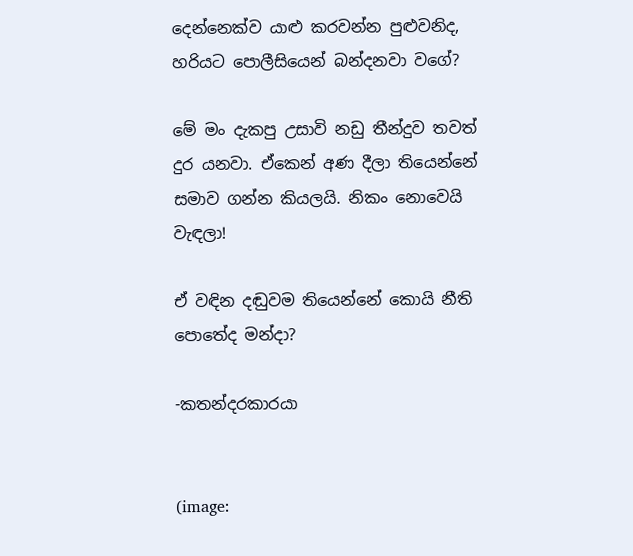දෙන්නෙක්ව යාළු කරවන්න පුළුවනිද, හරියට පොලීසියෙන් බන්දනවා වගේ?

මේ මං දැකපු උසාවි නඩු තීන්දුව තවත් දුර යනවා. ඒකෙන් අණ දීලා තියෙන්නේ සමාව ගන්න කියලයි. නිකං නොවෙයි වැඳලා!

ඒ වඳින දඬුවම තියෙන්නේ කොයි නීති පොතේද මන්දා?

-කතන්දරකාරයා


(image: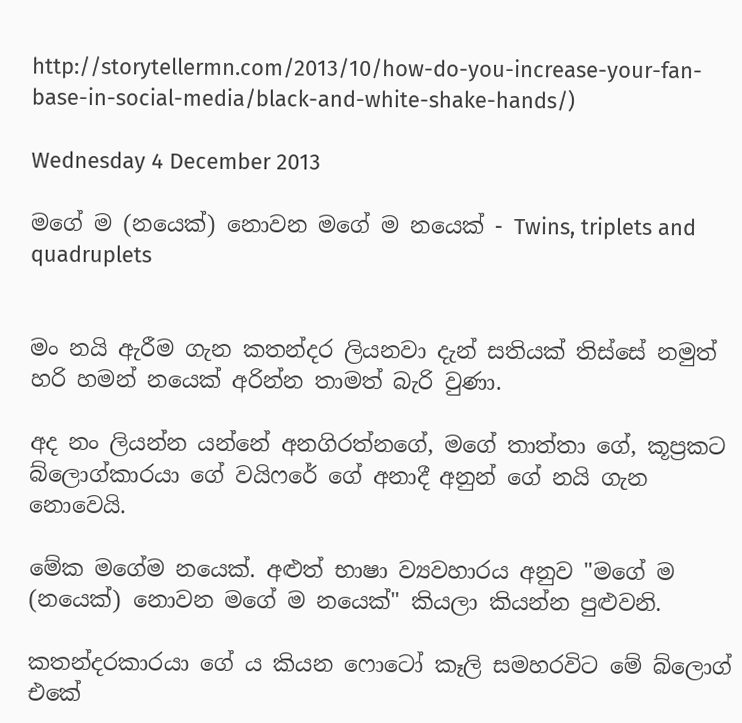http://storytellermn.com/2013/10/how-do-you-increase-your-fan-base-in-social-media/black-and-white-shake-hands/)

Wednesday 4 December 2013

මගේ ම (නයෙක්) නොවන මගේ ම නයෙක් - Twins, triplets and quadruplets


මං නයි ඇරීම ගැන කතන්දර ලියනවා දැන් සතියක් තිස්සේ නමුත් හරි හමන් නයෙක් අරින්න තාමත් බැරි වුණා.

අද නං ලියන්න යන්නේ අනගිරත්නගේ, මගේ තාත්තා ගේ, කූප්‍රකට බ්ලොග්කාරයා ගේ වයිෆරේ ගේ අනාදී අනුන් ගේ නයි ගැන නොවෙයි.

මේක මගේම නයෙක්. අළුත් භාෂා ව්‍යවහාරය අනුව "මගේ ම (නයෙක්) නොවන මගේ ම නයෙක්" කියලා කියන්න පුළුවනි.

කතන්දරකාරයා ගේ ය කියන ෆොටෝ කෑලි සමහරවිට මේ බ්ලොග් එකේ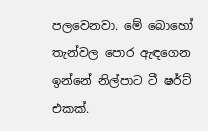පලවෙනවා. මේ බොහෝ තැන්වල පොර ඇඳගෙන ඉන්නේ නිල්පාට ටී ෂර්ට් එකක්.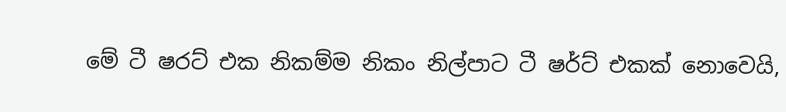මේ ටී ෂරට් එක නිකම්ම නිකං නිල්පාට ටී ෂර්ට් එකක් නොවෙයි,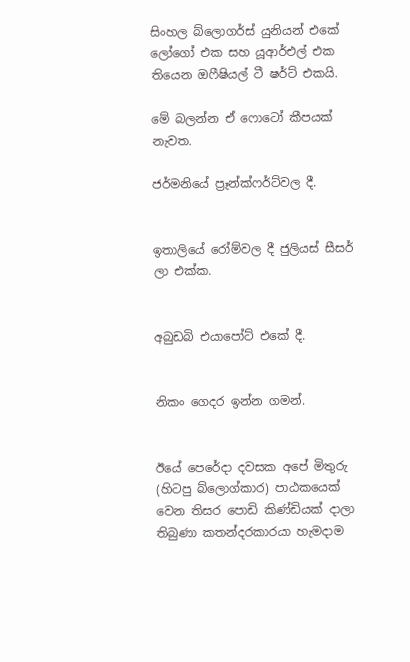සිංහල බ්ලොගර්ස් යුනියන් එකේ ලෝගෝ එක සහ යූආර්එල් එක තියෙන ඔෆීෂියල් ටී ෂර්ට් එකයි.

මේ බලන්න ඒ ෆොටෝ කීපයක් නැවත.

ජර්මනියේ ප්‍රෑන්ක්ෆර්ට්වල දී.


ඉතාලියේ රෝම්වල දී ජුලියස් සීසර් ලා එක්ක.


අබුඩබි එයාපෝට් එකේ දී.


නිකං ගෙදර ඉන්න ගමන්.


ඊයේ පෙරේදා දවසක අපේ මිතුරු (හිටපු බ්ලොග්කාර) පාඨකයෙක් වෙන තිසර පොඩි කිණ්ඩියක් දාලා තිබුණා කතන්දරකාරයා හැමදාම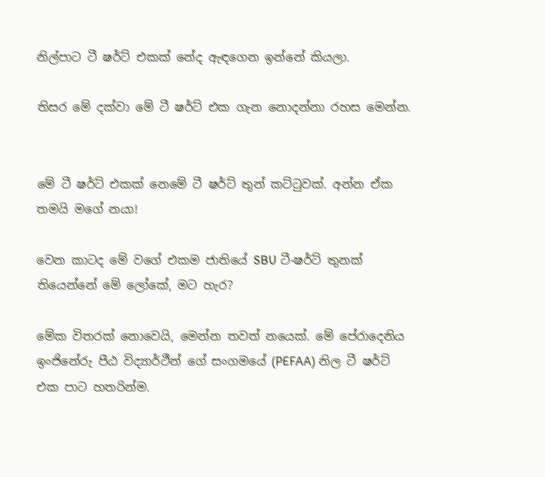නිල්පාට ටී ෂර්ට් එකක් නේද ඇඳගෙන ඉන්නේ කියලා.

තිසර මේ දක්වා මේ ටී ෂර්ට් එක ගැන නොදන්නා රහස මෙන්න.


මේ ටී ෂර්ට් එකක් නෙමේ ටී ෂර්ට් තුන් කට්ටුවක්. අන්න ඒක තමයි මගේ නයා!

වෙන කාටද මේ වගේ එකම ජාතියේ SBU ටී-ෂර්ට් තුනක් තියෙන්නේ මේ ලෝකේ, මට හැර?

මේක විතරක් නොවෙයි, මෙන්න තවත් නයෙක්. මේ පේරාදෙනිය ඉංජිනේරු පීඨ විද්‍යාර්ථීන් ගේ සංගමයේ (PEFAA) නිල ටී ෂර්ට් එක පාට හතරින්ම.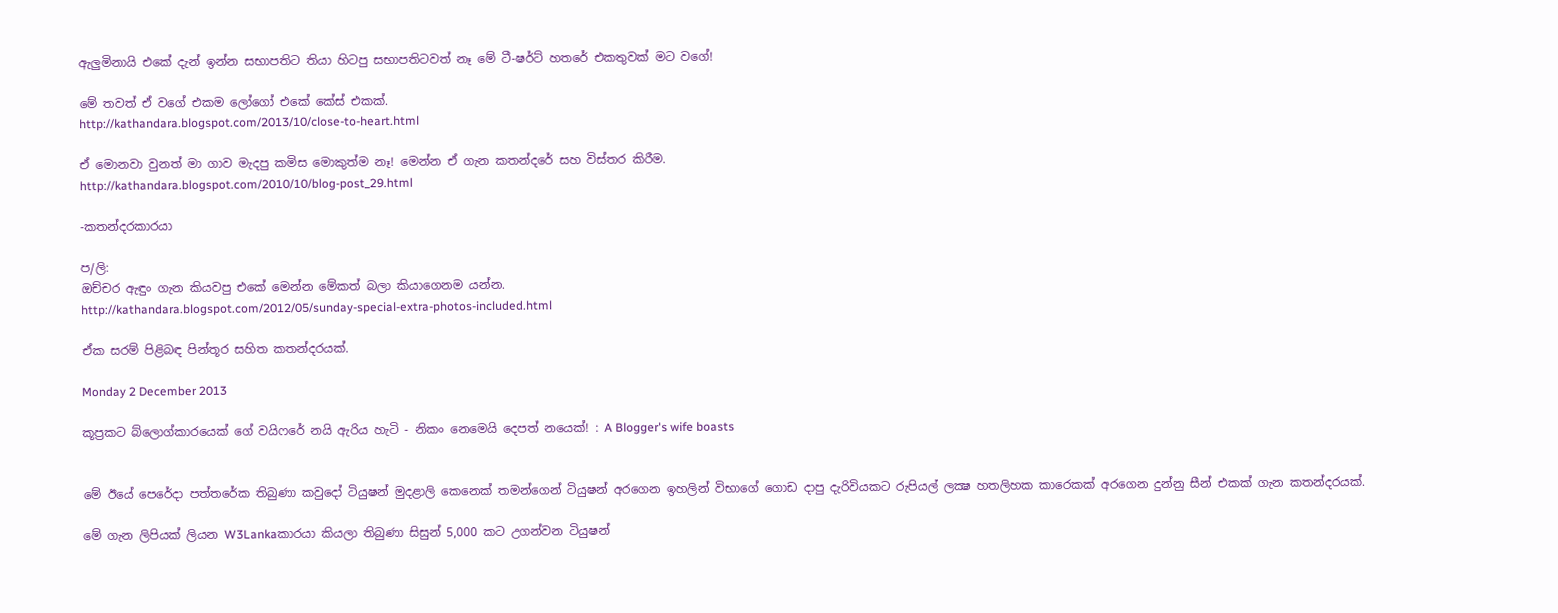ඇලුමිනායි එකේ දැන් ඉන්න සභාපතිට තියා හිටපු සභාපතිටවත් නෑ මේ ටී-ෂර්ට් හතරේ එකතුවක් මට වගේ!

මේ තවත් ඒ වගේ එකම ලෝගෝ එකේ කේස් එකක්.
http://kathandara.blogspot.com/2013/10/close-to-heart.html

ඒ මොනවා වුනත් මා ගාව මැදපු කමිස මොකුත්ම නෑ! මෙන්න ඒ ගැන කතන්දරේ සහ විස්තර කිරීම.
http://kathandara.blogspot.com/2010/10/blog-post_29.html

-කතන්දරකාරයා

ප/ලි:
ඔච්චර ඇඳුං ගැන කියවපු එකේ මෙන්න මේකත් බලා කියාගෙනම යන්න.
http://kathandara.blogspot.com/2012/05/sunday-special-extra-photos-included.html

ඒක සරම් පිළිබඳ පින්තූර සහිත කතන්දරයක්.

Monday 2 December 2013

කූප්‍රකට බ්ලොග්කාරයෙක් ගේ වයිෆරේ නයි ඇරිය හැටි - නිකං නෙමෙයි දෙපත් නයෙක්! : A Blogger's wife boasts


මේ ඊයේ පෙරේදා පත්තරේක තිබුණා කවුදෝ ටියුෂන් මුදළාලි කෙනෙක් තමන්ගෙන් ටියුෂන් අරගෙන ඉහලින් විභාගේ ගොඩ දාපු දැරිවියකට රුපියල් ලක්‍ෂ හතලිහක කාරෙකක් අරගෙන දුන්නු සීන් එකක් ගැන කතන්දරයක්.

මේ ගැන ලිපියක් ලියන W3Lankaකාරයා කියලා තිබුණා සිසුන් 5,000 කට උගන්වන ටියුෂන්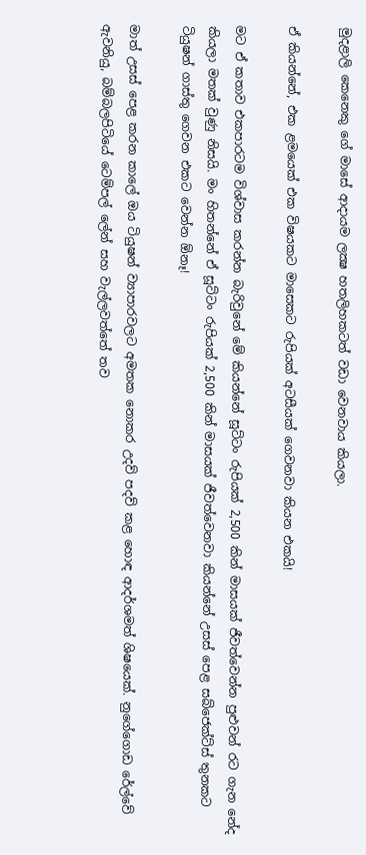මුදළාලි කෙනෙකු ගේ මාසේ ආදායම ලක්‍ෂ හතලිහකටත් වඩා වෙනවාය කියලා.

ඒ කියන්නේ, එක ළමයෙක් එක විෂයකට මාසෙකට රුපියක් අටසීයක් ගෙවනවා කියන එකයි!

මට ඒ කතාව එකපාරටම විශ්වාස කරන්න බැරිවුනේ මේ කියන්නේ සූට්ටං රුපියක් 2,500 කින් මාසයක් ජීවත්වෙන්න පුළුවන් රට ගැන නේද කියලා මතක් වුණු නිසයි. මං හිතන්නේ ඒ සූට්ටං රුපියක් 2,500 කින් මාසයක් ජීවත්වෙනවා කියන්නේ උසස් පෙළ සබ්ජෙක්ට්ස් තුනකට ටියුෂන් ගාස්තු ගෙවන එකට වෙන්න ඕනෑ!

මාත් උසස් පෙළ කරන කාලේ ඔය ටියුෂන් ව්‍යාපාරවලට අමතක නොකර උදව් පදව් කළ හොඳ ආදර්ශමත් ශිෂයෙක්. නුගේගොඩ රේල්වේ ඇවනියු, බම්බලපිටියේ ටෙම්පල් ලේන් සහ වැල්ලවත්තේ තව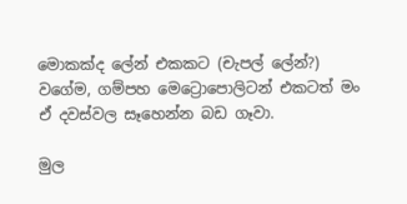මොකක්ද ලේන් එකකට (චැපල් ලේන්?) වගේම, ගම්පහ මෙට්‍රොපොලිටන් එකටත් මං ඒ දවස්වල සෑහෙන්න බඩ ගෑවා.

මුල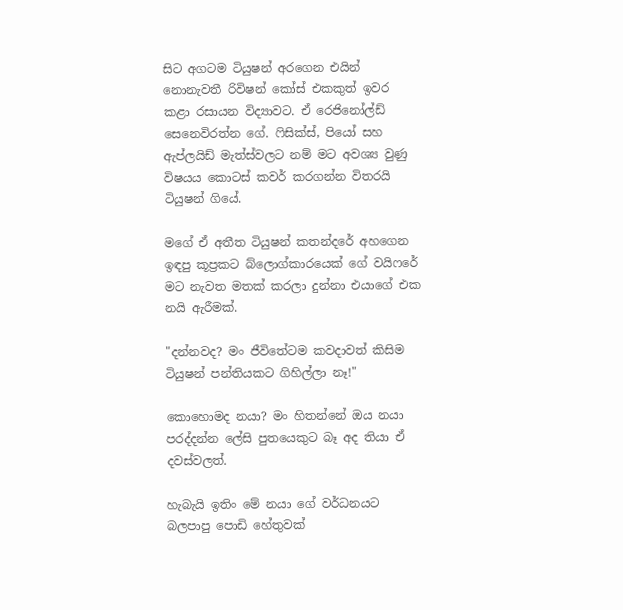සිට අගටම ටියුෂන් අරගෙන එයින් නොනැවතී රිවිෂන් කෝස් එකකුත් ඉවර කළා රසායන විද්‍යාවට. ඒ රෙජිනෝල්ඩ් සෙනෙවිරත්න ගේ. ෆිසික්ස්, පියෝ සහ ඇප්ලයිඩ් මැත්ස්වලට නම් මට අවශ්‍ය වුණු විෂයය කොටස් කවර් කරගන්න විතරයි ටියුෂන් ගියේ.

මගේ ඒ අතීත ටියුෂන් කතන්දරේ අහගෙන ඉඳපු කූප්‍රකට බ්ලොග්කාරයෙක් ගේ වයිෆරේ මට නැවත මතක් කරලා දුන්නා එයාගේ එක නයි ඇරීමක්.

"දන්නවද? මං ජීවිතේටම කවදාවත් කිසිම ටියුෂන් පන්තියකට ගිහිල්ලා නෑ!"

කොහොමද නයා? මං හිතන්නේ ඔය නයා පරද්දන්න ලේසි පුතයෙකුට බෑ අද තියා ඒ දවස්වලත්.

හැබැයි ඉතිං මේ නයා ගේ වර්ධනයට බලපාපු පොඩි හේතුවක්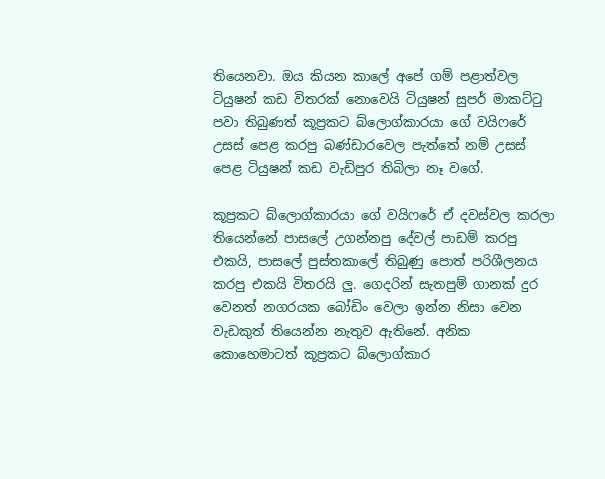තියෙනවා. ඔය කියන කාලේ අපේ ගම් පළාත්වල ටියුෂන් කඩ විතරක් නොවෙයි ටියුෂන් සුපර් මාකට්ටු පවා තිබුණත් කූප්‍රකට බ්ලොග්කාරයා ගේ වයිෆරේ උසස් පෙළ කරපු බණ්ඩාරවෙල පැත්තේ නම් උසස් පෙළ ටියුෂන් කඩ වැඩිපුර තිබිලා නෑ වගේ.

කූප්‍රකට බ්ලොග්කාරයා ගේ වයිෆරේ ඒ දවස්වල කරලා තියෙන්නේ පාසලේ උගන්නපු දේවල් පාඩම් කරපු එකයි, පාසලේ පුස්තකාලේ තිබුණු පොත් පරිශීලනය කරපු එකයි විතරයි ලු. ගෙදරින් සැතපුම් ගානක් දුර වෙනත් නගරයක බෝඩිං වෙලා ඉන්න නිසා වෙන වැඩකුත් තියෙන්න නැතුව ඇතිනේ. අනික කොහෙමාටත් කූප්‍රකට බ්ලොග්කාර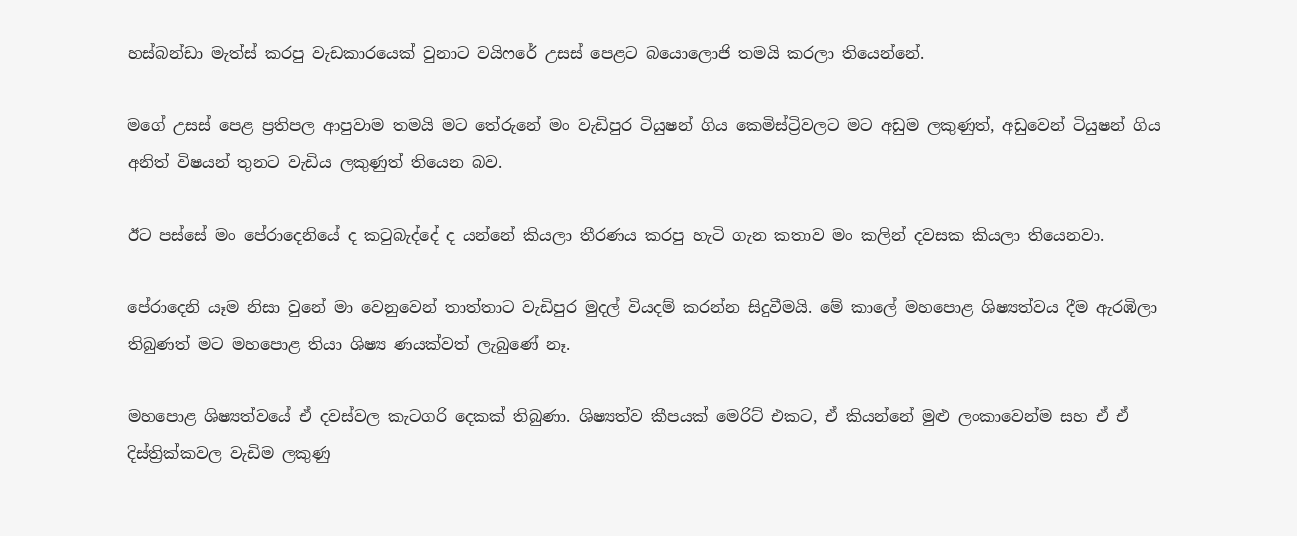හස්බන්ඩා මැත්ස් කරපු වැඩකාරයෙක් වුනාට වයිෆරේ උසස් පෙළට බයොලොජි තමයි කරලා තියෙන්නේ.

මගේ උසස් පෙළ ප්‍රතිපල ආපුවාම තමයි මට තේරුනේ මං වැඩිපුර ටියුෂන් ගිය කෙමිස්ට්‍රිවලට මට අඩුම ලකුණුත්, අඩුවෙන් ටියුෂන් ගිය අනිත් විෂයන් තුනට වැඩිය ලකුණුත් තියෙන බව.

ඊට පස්සේ මං පේරාදෙනියේ ද කටුබැද්දේ ද යන්නේ කියලා තීරණය කරපු හැටි ගැන කතාව මං කලින් දවසක කියලා තියෙනවා.

පේරාදෙනි යෑම නිසා වුනේ මා වෙනුවෙන් තාත්තාට වැඩිපුර මුදල් වියදම් කරන්න සිදුවීමයි. මේ කාලේ මහපොළ ශිෂ්‍යත්වය දීම ඇරඹිලා තිබුණත් මට මහපොළ තියා ශිෂ්‍ය ණයක්වත් ලැබුණේ නෑ.

මහපොළ ශිෂ්‍යත්වයේ ඒ දවස්වල කැටගරි දෙකක් තිබුණා. ශිෂ්‍යත්ව කීපයක් මෙරිට් එකට, ඒ කියන්නේ මුළු ලංකාවෙන්ම සහ ඒ ඒ දිස්ත්‍රික්කවල වැඩිම ලකුණු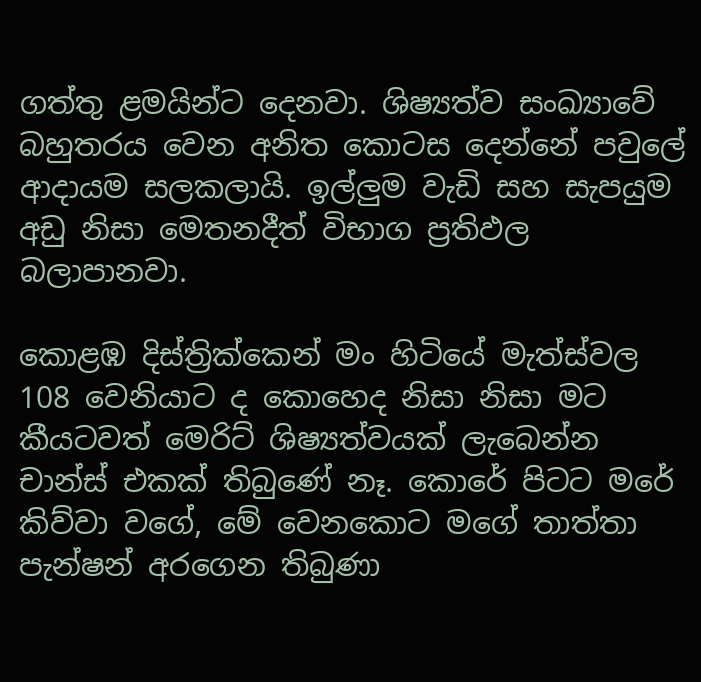ගත්තු ළමයින්ට දෙනවා. ශිෂ්‍යත්ව සංඛ්‍යාවේ බහුතරය වෙන අනිත කොටස දෙන්නේ පවුලේ ආදායම සලකලායි. ඉල්ලුම වැඩි සහ සැපයුම අඩු නිසා මෙතනදීත් විභාග ප්‍රතිඵල බලාපානවා.

කොළඹ දිස්ත්‍රික්කෙන් මං හිටියේ මැත්ස්වල 108 වෙනියාට ද කොහෙද නිසා නිසා මට කීයටවත් මෙරිට් ශිෂ්‍යත්වයක් ලැබෙන්න චාන්ස් එකක් තිබුණේ නෑ. කොරේ පිටට මරේ කිව්වා වගේ, මේ වෙනකොට මගේ තාත්තා පැන්ෂන් අරගෙන තිබුණා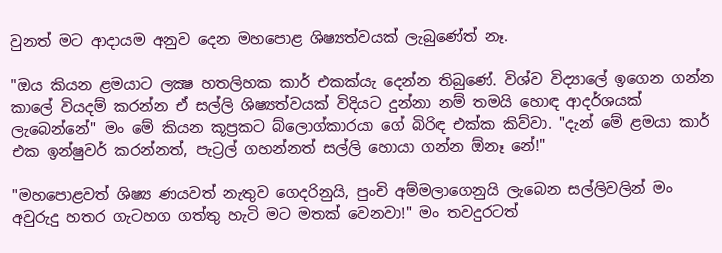වුනත් මට ආදායම අනුව දෙන මහපොළ ශිෂ්‍යත්වයක් ලැබුණේත් නෑ.

"ඔය කියන ළමයාට ලක්‍ෂ හතලිහක කාර් එකක්යැ දෙන්න තිබුණේ. විශ්ව විද්‍යාලේ ඉගෙන ගන්න කාලේ වියදම් කරන්න ඒ සල්ලි ශිෂ්‍යත්වයක් විදියට දුන්නා නම් තමයි හොඳ ආදර්ශයක් ලැබෙන්නේ" මං මේ කියන කූප්‍රකට බ්ලොග්කාරයා ගේ බිරිඳ එක්ක කිව්වා. "දැන් මේ ළමයා කාර් එක ඉන්ෂුවර් කරන්නත්, පැට්‍රල් ගහන්නත් සල්ලි හොයා ගන්න ඕනෑ නේ!"

"මහපොළවත් ශිෂ්‍ය ණයවත් නැතුව ගෙදරිනුයි, පුංචි අම්මලාගෙනුයි ලැබෙන සල්ලිවලින් මං අවුරුදු හතර ගැටහග ගත්තු හැටි මට මතක් වෙනවා!" මං තවදුරටත්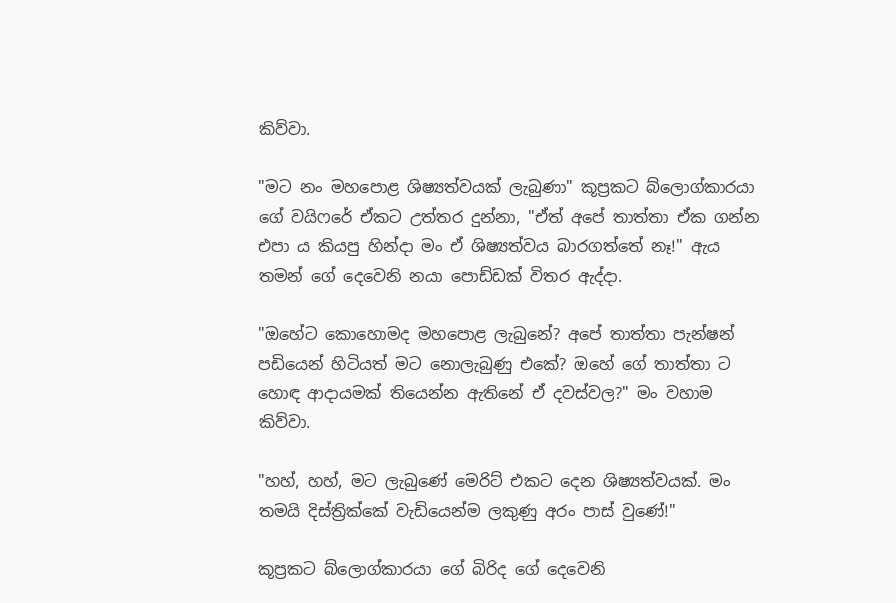කිව්වා.

"මට නං මහපොළ ශිෂ්‍යත්වයක් ලැබුණා" කූප්‍රකට බ්ලොග්කාරයා ගේ වයිෆරේ ඒකට උත්තර දුන්නා, "ඒත් අපේ තාත්තා ඒක ගන්න එපා ය කියපු හින්දා මං ඒ ශිෂ්‍යත්වය බාරගත්තේ නෑ!" ඇය තමන් ගේ දෙවෙනි නයා පොඩ්ඩක් විතර ඇද්දා.

"ඔහේට කොහොමද මහපොළ ලැබුනේ? අපේ තාත්තා පැන්ෂන් පඩියෙන් හිටියත් මට නොලැබුණු එකේ? ඔහේ ගේ තාත්තා ට හොඳ ආදායමක් තියෙන්න ඇතිනේ ඒ දවස්වල?" මං වහාම කිව්වා.

"හහ්, හහ්, මට ලැබුණේ මෙරිට් එකට දෙන ශිෂ්‍යත්වයක්. මං තමයි දිස්ත්‍රික්කේ වැඩියෙන්ම ලකුණු අරං පාස් වුණේ!"

කූප්‍රකට බ්ලොග්කාරයා ගේ බිරිද ගේ දෙවෙනි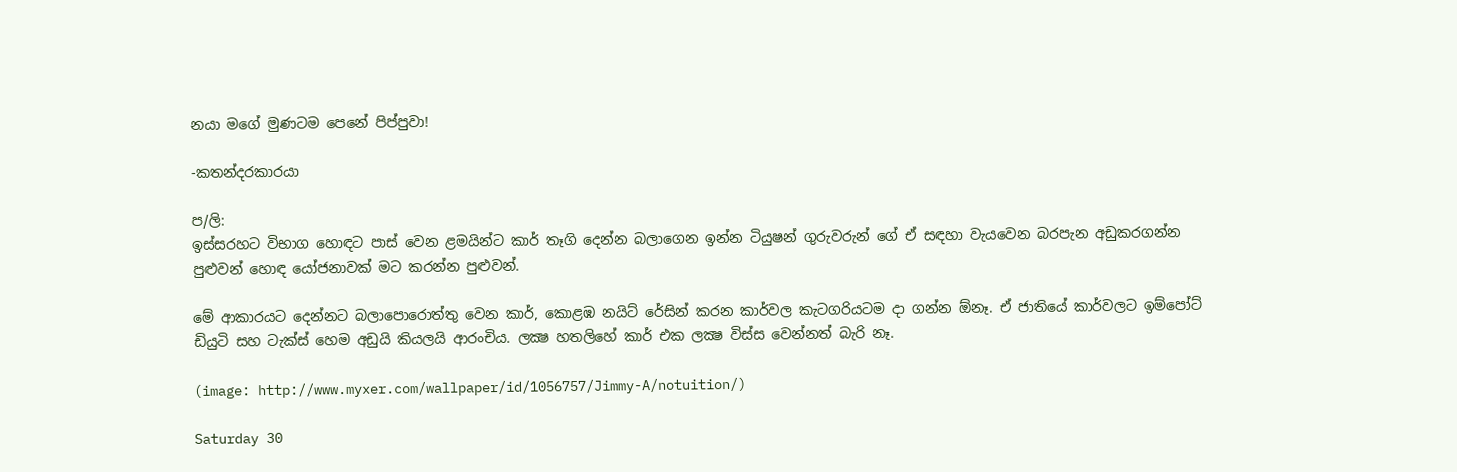නයා මගේ මුණටම පෙනේ පිප්පුවා!

-කතන්දරකාරයා

ප/ලි:
ඉස්සරහට විභාග හොඳට පාස් වෙන ළමයින්ට කාර් තෑගි දෙන්න බලාගෙන ඉන්න ටියුෂන් ගුරුවරුන් ගේ ඒ සඳහා වැයවෙන බරපැන අඩුකරගන්න පුළුවන් හොඳ යෝජනාවක් මට කරන්න පුළුවන්.

මේ ආකාරයට දෙන්නට බලාපොරොත්තු වෙන කාර්, කොළඹ නයිට් රේසින් කරන කාර්වල කැටගරියටම දා ගන්න ඕනෑ. ඒ ජාතියේ කාර්වලට ඉම්පෝට් ඩියුටි සහ ටැක්ස් හෙම අඩුයි කියලයි ආරංචිය. ලක්‍ෂ හතලිහේ කාර් එක ලක්‍ෂ විස්ස වෙන්නත් බැරි නෑ.

(image: http://www.myxer.com/wallpaper/id/1056757/Jimmy-A/notuition/)

Saturday 30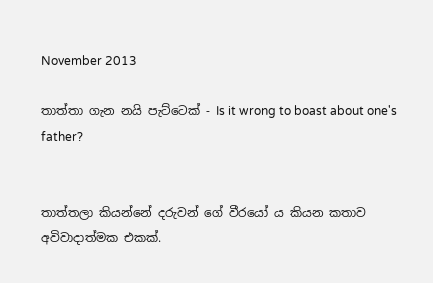November 2013

තාත්තා ගැන නයි පැට්ටෙක් - Is it wrong to boast about one's father?


තාත්තලා කියන්නේ දරුවන් ගේ වීරයෝ ය කියන කතාව අවිවාදාත්මක එකක්.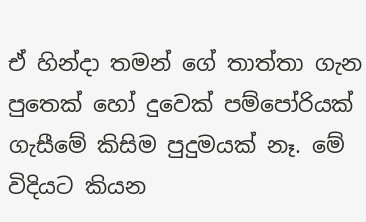ඒ හින්දා තමන් ගේ තාත්තා ගැන පුතෙක් හෝ දුවෙක් පම්පෝරියක් ගැසීමේ කිසිම පුදුමයක් නෑ. මේ විදියට කියන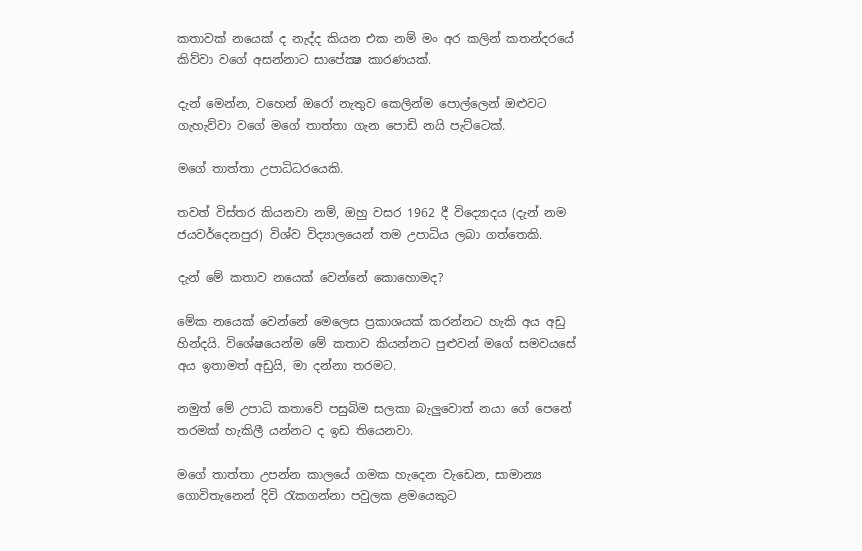කතාවක් නයෙක් ද නැද්ද කියන එක නම් මං අර කලින් කතන්දරයේ කිව්වා වගේ අසන්නාට සාපේක්‍ෂ කාරණයක්.

දැන් මෙන්න, වහෙන් ඔරෝ නැතුව කෙලින්ම පොල්ලෙන් ඔළුවට ගැහැව්වා වගේ මගේ තාත්තා ගැන පොඩි නයි පැට්ටෙක්.

මගේ තාත්තා උපාධිධරයෙකි.

තවත් විස්තර කියනවා නම්, ඔහු වසර 1962 දී විද්‍යොදය (දැන් නම ජයවර්දෙනපුර) විශ්ව විද්‍යාලයෙන් තම උපාධිය ලබා ගත්තෙකි.

දැන් මේ කතාව නයෙක් වෙන්නේ කොහොමද?

මේක නයෙක් වෙන්නේ මෙලෙස ප්‍රකාශයක් කරන්නට හැකි අය අඩු හින්දයි. විශේෂයෙන්ම මේ කතාව කියන්නට පුළුවන් මගේ සමවයසේ අය ඉතාමත් අඩුයි, මා දන්නා තරමට.

නමුත් මේ උපාධි කතාවේ පසුබිම සලකා බැලුවොත් නයා ගේ පෙනේ තරමක් හැකිලී යන්නට ද ඉඩ තියෙනවා.

මගේ තාත්තා උපන්න කාලයේ ගමක හැදෙන වැඩෙන, සාමාන්‍ය ගොවිතැනෙන් දිවි රැකගන්නා පවුලක ළමයෙකුට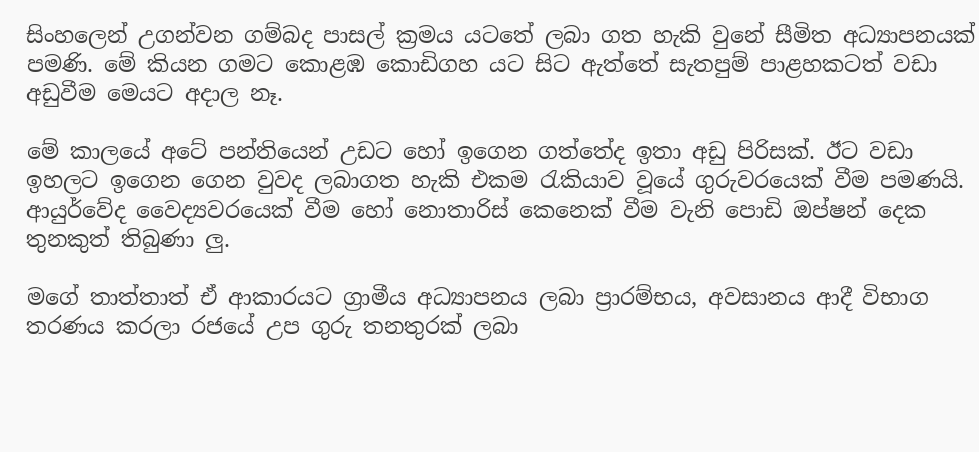සිංහලෙන් උගන්වන ගම්බද පාසල් ක්‍රමය යටතේ ලබා ගත හැකි වුනේ සීමිත අධ්‍යාපනයක් පමණි. මේ කියන ගමට කොළඹ කොඩිගහ යට සිට ඇත්තේ සැතපුම් පාළහකටත් වඩා අඩුවීම මෙයට අදාල නෑ.

මේ කාලයේ අටේ පන්තියෙන් උඩට හෝ ඉගෙන ගත්තේද ඉතා අඩු පිරිසක්. ඊට වඩා ඉහලට ඉගෙන ගෙන වුවද ලබාගත හැකි එකම රැකියාව වූයේ ගුරුවරයෙක් වීම පමණයි. ආයුර්වේද වෛද්‍යවරයෙක් වීම හෝ නොතාරිස් කෙනෙක් වීම වැනි පොඩි ඔප්ෂන් දෙක තුනකුත් තිබුණා ලු.

මගේ තාත්තාත් ඒ ආකාරයට ග්‍රාමීය අධ්‍යාපනය ලබා ප්‍රාරම්භය, අවසානය ආදී විභාග තරණය කරලා රජයේ උප ගුරු තනතුරක් ලබා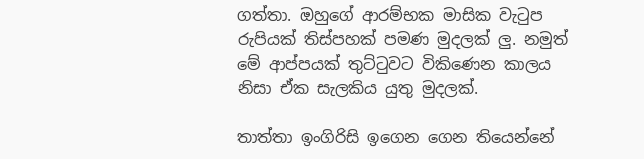ගත්තා. ඔහුගේ ආරම්භක මාසික වැටුප රුපියක් තිස්පහක් පමණ මුදලක් ලු. නමුත් මේ ආප්පයක් තුට්ටුවට විකිණෙන කාලය නිසා ඒක සැලකිය යුතු මුදලක්.

තාත්තා ඉංගිරිසි ඉගෙන ගෙන තියෙන්නේ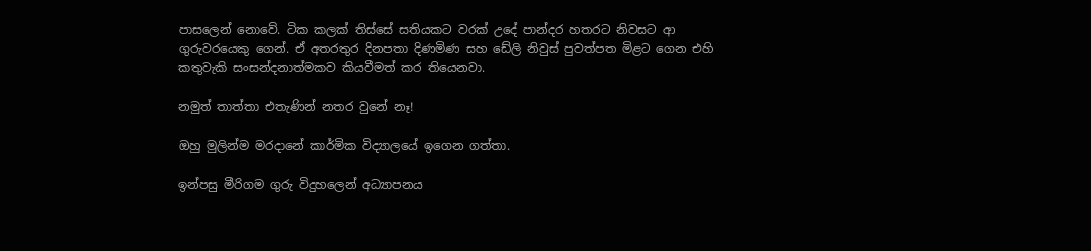පාසලෙන් නොවේ. ටික කලක් තිස්සේ සතියකට වරක් උදේ පාන්දර හතරට නිවසට ආ ගුරුවරයෙකු ගෙන්. ඒ අතරතුර දිනපතා දිණමිණ සහ ඩේලි නිවුස් පුවත්පත මිළට ගෙන එහි කතුවැකි සංසන්දනාත්මකව කියවීමත් කර තියෙනවා.

නමුත් තාත්තා එතැණින් නතර වුනේ නෑ!

ඔහු මුලින්ම මරදානේ කාර්මික විද්‍යාලයේ ඉගෙන ගත්තා.

ඉන්පසු මීරිගම ගුරු විදුහලෙන් අධ්‍යාපනය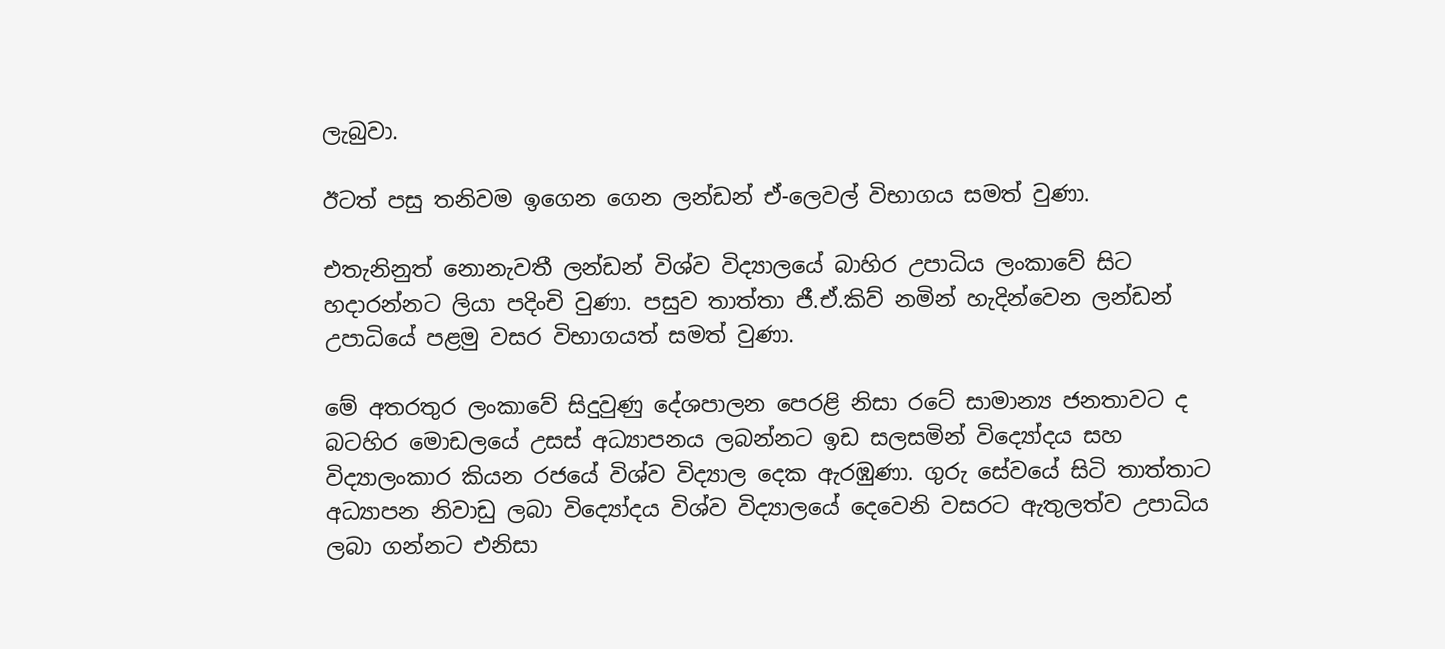ලැබුවා.

ඊටත් පසු තනිවම ඉගෙන ගෙන ලන්ඩන් ඒ-ලෙවල් විභාගය සමත් වුණා.

එතැනිනුත් නොනැවතී ලන්ඩන් විශ්ව විද්‍යාලයේ බාහිර උපාධිය ලංකාවේ සිට හදාරන්නට ලියා පදිංචි වුණා. පසුව තාත්තා ජී.ඒ.කිව් නමින් හැදින්වෙන ලන්ඩන් උපාධියේ පළමු වසර විභාගයත් සමත් වුණා.

මේ අතරතුර ලංකාවේ සිදුවුණු දේශපාලන පෙරළි නිසා රටේ සාමාන්‍ය ජනතාවට ද බටහිර මොඩලයේ උසස් අධ්‍යාපනය ලබන්නට ඉඩ සලසමින් විද්‍යෝදය සහ විද්‍යාලංකාර කියන රජයේ විශ්ව විද්‍යාල දෙක ඇරඹුණා. ගුරු සේවයේ සිටි තාත්තාට අධ්‍යාපන නිවාඩු ලබා විද්‍යෝදය විශ්ව විද්‍යාලයේ දෙවෙනි වසරට ඇතුලත්ව උපාධිය ලබා ගන්නට එනිසා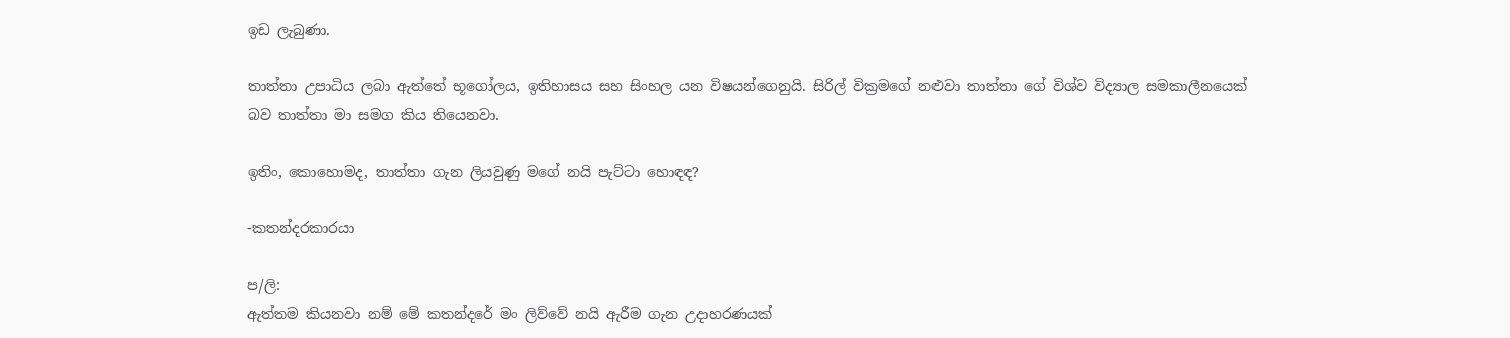ඉඩ ලැබුණා.

තාත්තා උපාධිය ලබා ඇත්තේ භූගෝලය, ඉතිහාසය සහ සිංහල යන විෂයන්ගෙනුයි. සිරිල් වික්‍රමගේ නළුවා තාත්තා ගේ විශ්ව විද්‍යාල සමකාලීනයෙක් බව තාත්තා මා සමග කිය තියෙනවා.

ඉතිං, කොහොමද, තාත්තා ගැන ලියවුණු මගේ නයි පැට්ටා හොඳඳ?

-කතන්දරකාරයා

ප/ලි:
ඇත්තම කියනවා නම් මේ කතන්දරේ මං ලිව්වේ නයි ඇරීම ගැන උදාහරණයක්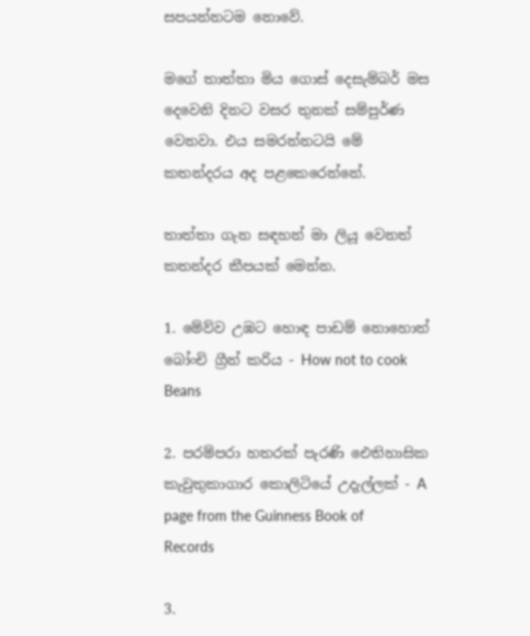සපයන්නටම නොවේ.

මගේ තාත්තා මිය ගොස් දෙසැම්බර් මස දෙවෙනි දිනට වසර තුනක් සම්පුර්ණ වෙනවා. එය සමරන්නටයි මේ කතන්දරය අද පළකෙරෙන්නේ.

තාත්තා ගැන සඳහන් මා ලියූ වෙනත් කතන්දර කීපයක් මෙන්න.

1. මේව්ව උඹට හොඳ පාඩම් නොහොත් බෝංචි ග්‍රීන් කරිය - How not to cook Beans

2. පරම්පරා හතරක් පැරණි ඓතිහාසික කැවුතුකාගාර කොලිටියේ උදැල්ලක් - A page from the Guinness Book of Records

3.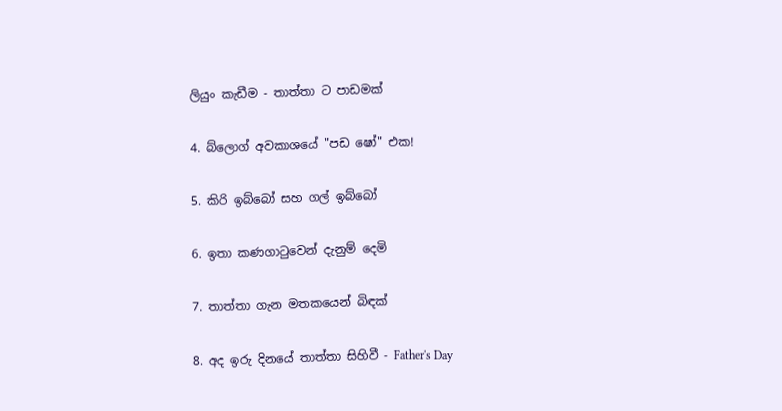ලියුං කැඩීම - තාත්තා ට පාඩමක්

4. බ්ලොග් අවකාශයේ "පඩ ෂෝ" එක!

5. කිරි ඉබ්බෝ සහ ගල් ඉබ්බෝ

6. ඉතා කණගාටුවෙන් දැනුම් දෙමි

7. තාත්තා ගැන මතකයෙන් බිඳක්

8. අද ඉරු දිනයේ තාත්තා සිහිවී - Father's Day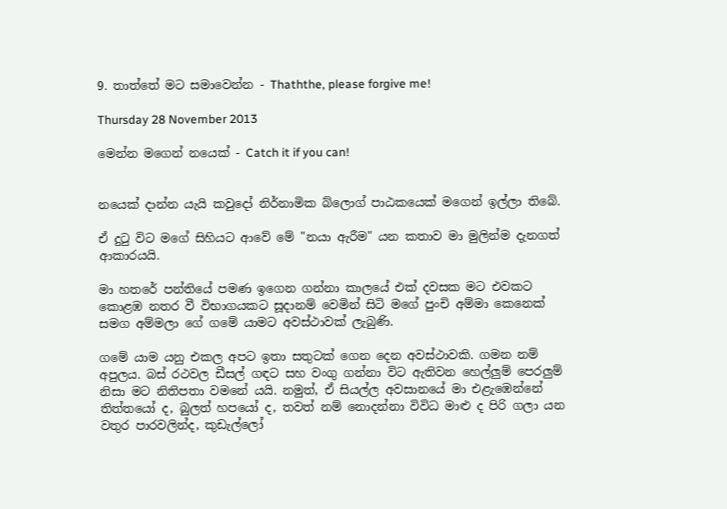9. තාත්තේ මට සමාවෙන්න - Thaththe, please forgive me!

Thursday 28 November 2013

මෙන්න මගෙන් නයෙක් - Catch it if you can!


නයෙක් දාන්න යැයි කවුදෝ නිර්නාමික බ්ලොග් පාඨකයෙක් මගෙන් ඉල්ලා තිබේ.

ඒ දුටු විට මගේ සිහියට ආවේ මේ "නයා ඇරීම" යන කතාව මා මුලින්ම දැනගත් ආකාරයයි.

මා හතරේ පන්තියේ පමණ ඉගෙන ගන්නා කාලයේ එක් දවසක මට එවකට කොළඹ නතර වී විභාගයකට සූදානම් වෙමින් සිටි මගේ පුංචි අම්මා කෙනෙක් සමග අම්මලා ගේ ගමේ යාමට අවස්ථාවක් ලැබුණි.

ගමේ යාම යනු එකල අපට ඉතා සතුටක් ගෙන දෙන අවස්ථාවකි. ගමන නම් අපුලය. බස් රථවල ඩීසල් ගඳට සහ වංගු ගන්නා විට ඇතිවන හෙල්ලුම් පෙරලුම් නිසා මට නිතිපතා වමනේ යයි. නමුත්, ඒ සියල්ල අවසානයේ මා එළැඹෙන්නේ තිත්තයෝ ද, බුලත් හපයෝ ද, තවත් නම් නොදන්නා විවිධ මාළු ද පිරි ගලා යන වතුර පාරවලින්ද, කුඩැල්ලෝ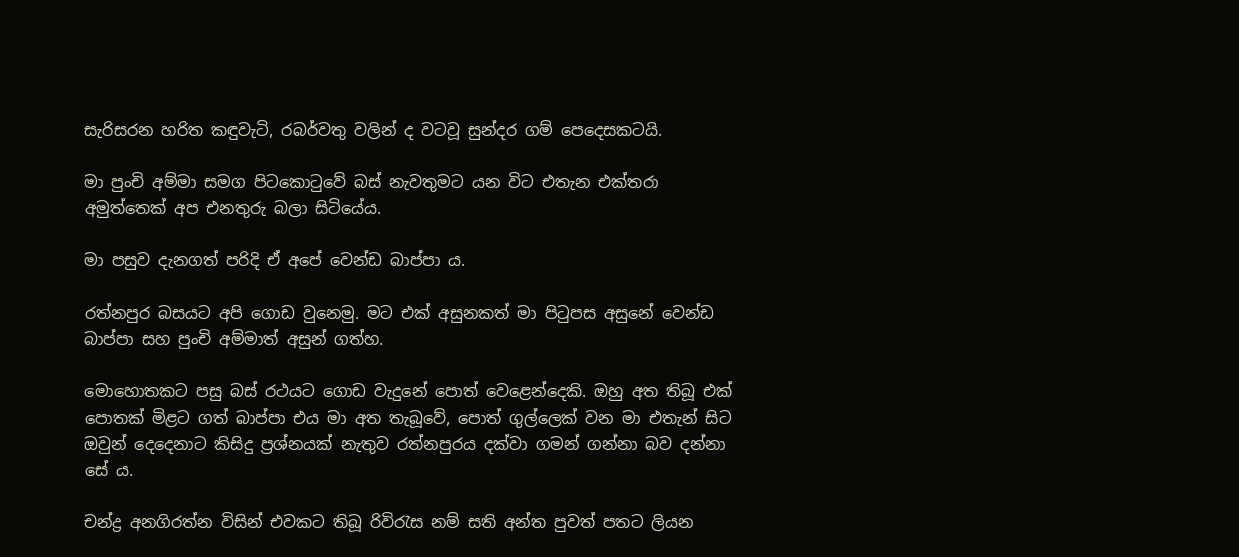සැරිසරන හරිත කඳුවැටි, රබර්වතු වලින් ද වටවූ සුන්දර ගම් පෙදෙසකටයි.

මා පුංචි අම්මා සමග පිටකොටුවේ බස් නැවතුමට යන විට එතැන එක්තරා අමුත්තෙක් අප එනතුරු බලා සිටියේය.

මා පසුව දැනගත් පරිදි ඒ අපේ වෙන්ඩ බාප්පා ය.

රත්නපුර බසයට අපි ගොඩ වුනෙමු. මට එක් අසුනකත් මා පිටුපස අසුනේ වෙන්ඩ බාප්පා සහ පුංචි අම්මාත් අසුන් ගත්හ.

මොහොතකට පසු බස් රථයට ගොඩ වැදුනේ පොත් වෙළෙන්දෙකි. ඔහු අත තිබූ එක් පොතක් මිළට ගත් බාප්පා එය මා අත තැබූවේ, පොත් ගුල්ලෙක් වන මා එතැන් සිට ඔවුන් දෙදෙනාට කිසිදු ප්‍රශ්නයක් නැතුව රත්නපුරය දක්වා ගමන් ගන්නා බව දන්නා සේ ය.

චන්ද්‍ර අනගිරත්න විසින් එවකට තිබූ රිවිරැස නම් සති අන්ත පුවත් පතට ලියන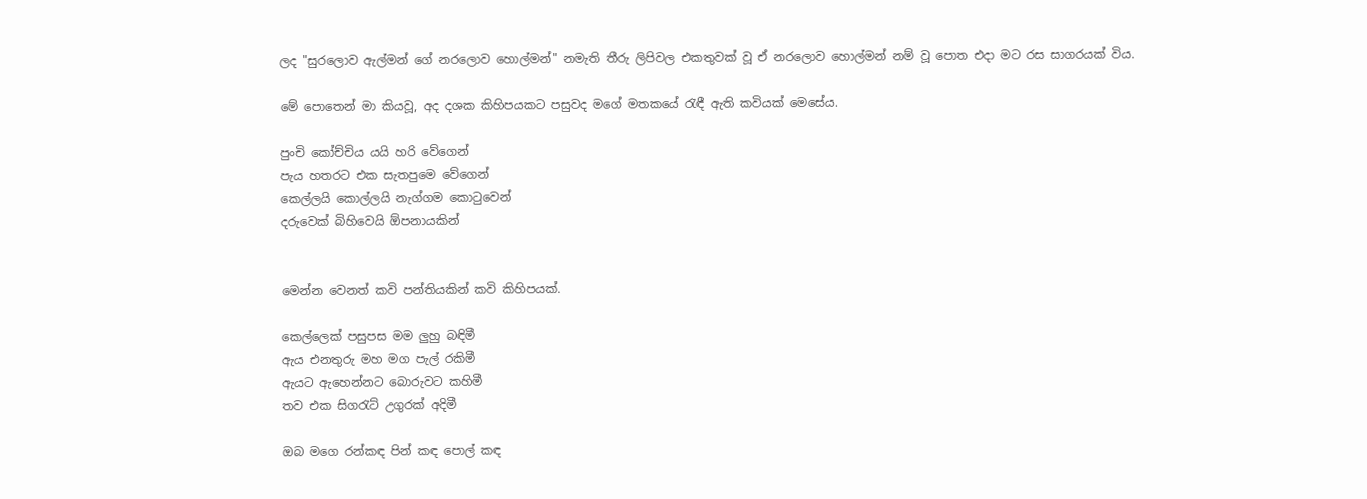ලද "සුරලොව ඇල්මන් ගේ නරලොව හොල්මන්" නමැති තීරු ලිපිවල එකතුවක් වූ ඒ නරලොව හොල්මන් නම් වූ පොත එදා මට රස සාගරයක් විය.

මේ පොතෙන් මා කියවූ, අද දශක කිහිපයකට පසුවද මගේ මතකයේ රැඳී ඇති කවියක් මෙසේය.

පුංචි කෝච්චිය යයි හරි වේගෙන්
පැය හතරට එක සැතපුමෙ වේගෙන්
කෙල්ලයි කොල්ලයි නැග්ගම කොටුවෙන්
දරුවෙක් බිහිවෙයි ඕපනායකින්


මෙන්න වෙනත් කවි පන්තියකින් කවි කිහිපයක්.

කෙල්ලෙක් පසුපස මම ලුහු බඳිමී
ඇය එනතුරු මහ මග පැල් රකිමී
ඇයට ඇහෙන්නට බොරුවට කහිමී
තව එක සිගරැට් උගුරක් අදිමී

ඔබ මගෙ රන්කඳ පින් කඳ පොල් කඳ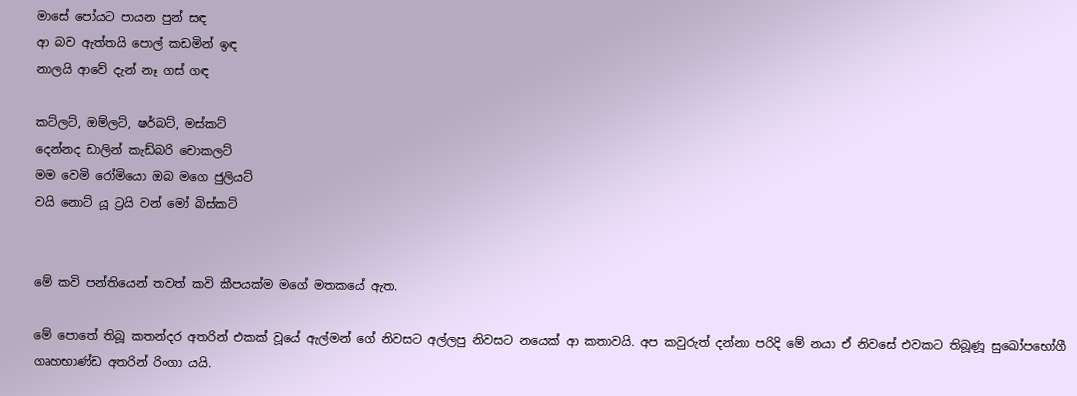මාසේ පෝයට පායන පුන් සඳ
ආ බව ඇත්තයි පොල් කඩමින් ඉඳ
නාලයි ආවේ දැන් නෑ ගස් ගඳ

කට්ලට්, ඔම්ලට්, ෂර්බට්, මස්කට්
දෙන්නද ඩාලින් කැඩ්බරි චොකලට්
මම වෙමි රෝමියො ඔබ මගෙ ජුලියට්
වයි නොට් යූ ට්‍රයි වන් මෝ බිස්කට්


මේ කවි පන්තියෙන් තවත් කවි කීපයක්ම මගේ මතකයේ ඇත.

මේ පොතේ තිබූ කතන්දර අතරින් එකක් වූයේ ඇල්මන් ගේ නිවසට අල්ලපු නිවසට නයෙක් ආ කතාවයි. අප කවුරුත් දන්නා පරිදි මේ නයා ඒ නිවසේ එවකට තිබූණූ සුඛෝපභෝගී ගෘහභාණ්ඩ අතරින් රිංගා යයි.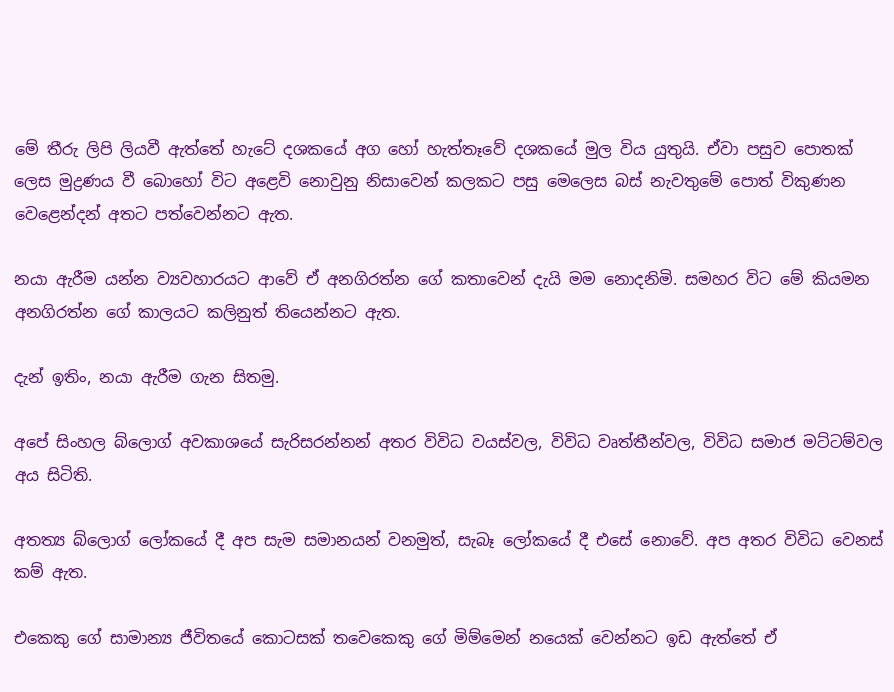මේ තීරු ලිපි ලියවී ඇත්තේ හැටේ දශකයේ අග හෝ හැත්තෑවේ දශකයේ මුල විය යුතුයි. ඒවා පසුව පොතක් ලෙස මුද්‍රණය වී බොහෝ විට අළෙවි නොවුනු නිසාවෙන් කලකට පසු මෙලෙස බස් නැවතුමේ පොත් විකුණන වෙළෙන්දන් අතට පත්වෙන්නට ඇත.

නයා ඇරීම යන්න ව්‍යවහාරයට ආවේ ඒ අනගිරත්න ගේ කතාවෙන් දැයි මම නොදනිමි. සමහර විට මේ කියමන අනගිරත්න ගේ කාලයට කලිනුත් තියෙන්නට ඇත.

දැන් ඉතිං, නයා ඇරීම ගැන සිතමු.

අපේ සිංහල බ්ලොග් අවකාශයේ සැරිසරන්නන් අතර විවිධ වයස්වල, විවිධ වෘත්තීන්වල, විවිධ සමාජ මට්ටම්වල අය සිටිති.

අතත්‍ය බ්ලොග් ලෝකයේ දී අප සැම සමානයන් වනමුත්, සැබෑ ලෝකයේ දී එසේ නොවේ. අප අතර විවිධ වෙනස් කම් ඇත.

එකෙකු ගේ සාමාන්‍ය ජීවිතයේ කොටසක් තවෙකෙකු ගේ මිම්මෙන් නයෙක් වෙන්නට ඉඩ ඇත්තේ ඒ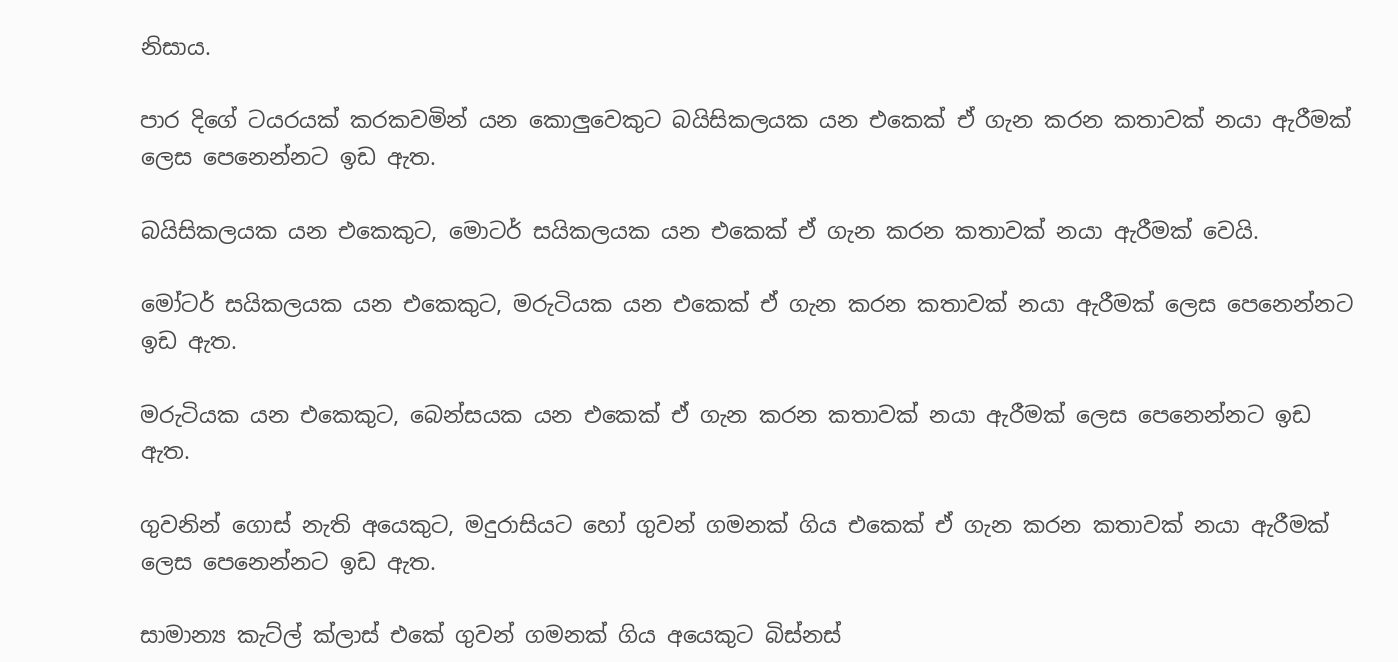නිසාය.

පාර දිගේ ටයරයක් කරකවමින් යන කොලුවෙකුට බයිසිකලයක යන එකෙක් ඒ ගැන කරන කතාවක් නයා ඇරීමක් ලෙස පෙනෙන්නට ඉඩ ඇත.

බයිසිකලයක යන එකෙකුට, මොටර් සයිකලයක යන එකෙක් ඒ ගැන කරන කතාවක් නයා ඇරීමක් වෙයි.

මෝටර් සයිකලයක යන එකෙකුට, මරුටියක යන එකෙක් ඒ ගැන කරන කතාවක් නයා ඇරීමක් ලෙස පෙනෙන්නට ඉඩ ඇත.

මරුටියක යන එකෙකුට, බෙන්සයක යන එකෙක් ඒ ගැන කරන කතාවක් නයා ඇරීමක් ලෙස පෙනෙන්නට ඉඩ ඇත.

ගුවනින් ගොස් නැති අයෙකුට, මදුරාසියට හෝ ගුවන් ගමනක් ගිය එකෙක් ඒ ගැන කරන කතාවක් නයා ඇරීමක් ලෙස පෙනෙන්නට ඉඩ ඇත.

සාමාන්‍ය කැට්ල් ක්ලාස් එකේ ගුවන් ගමනක් ගිය අයෙකුට බිස්නස්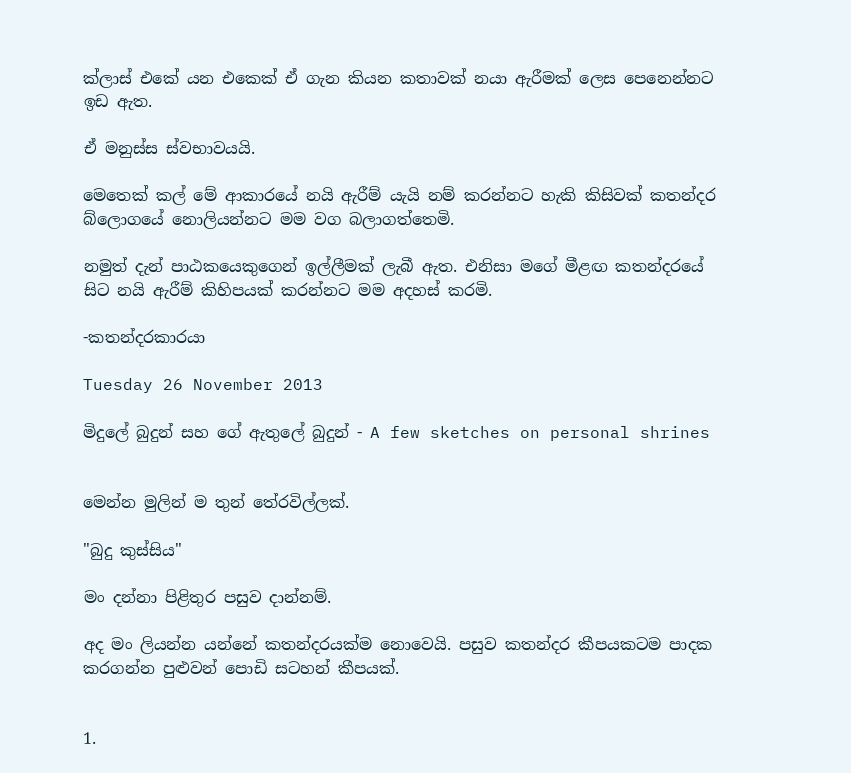ක්ලාස් එකේ යන එකෙක් ඒ ගැන කියන කතාවක් නයා ඇරීමක් ලෙස පෙනෙන්නට ඉඩ ඇත.

ඒ මනුස්ස ස්වභාවයයි.

මෙතෙක් කල් මේ ආකාරයේ නයි ඇරීම් යැයි නම් කරන්නට හැකි කිසිවක් කතන්දර බ්ලොගයේ නොලියන්නට මම වග බලාගත්තෙමි.

නමුත් දැන් පාඨකයෙකුගෙන් ඉල්ලීමක් ලැබී ඇත. එනිසා මගේ මීළඟ කතන්දරයේ සිට නයි ඇරීම් කිහිපයක් කරන්නට මම අදහස් කරමි.

-කතන්දරකාරයා

Tuesday 26 November 2013

මිදුලේ බුදුන් සහ ගේ ඇතුලේ බුදුන් - A few sketches on personal shrines


මෙන්න මුලින් ම තුන් තේරවිල්ලක්.

"බුදු කුස්සිය"

මං දන්නා පිළිතුර පසුව දාන්නම්.

අද මං ලියන්න යන්නේ කතන්දරයක්ම නොවෙයි. පසුව කතන්දර කීපයකටම පාදක කරගන්න පුළුවන් පොඩි සටහන් කීපයක්.


1.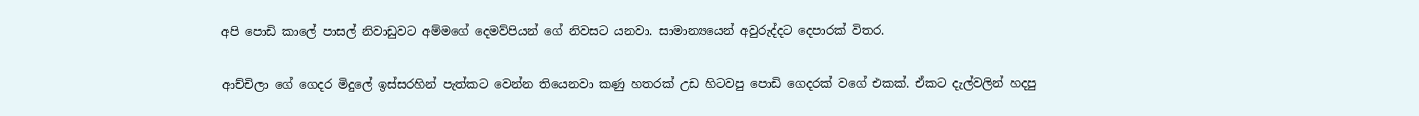අපි පොඩි කාලේ පාසල් නිවාඩුවට අම්මගේ දෙමව්පියන් ගේ නිවසට යනවා. සාමාන්‍යයෙන් අවුරුද්දට දෙපාරක් විතර.

ආච්චිලා ගේ ගෙදර මිදුලේ ඉස්සරහින් පැත්කට වෙන්න තියෙනවා කණු හතරක් උඩ හිටවපු පොඩි ගෙදරක් වගේ එකක්. ඒකට දැල්වලින් හදපු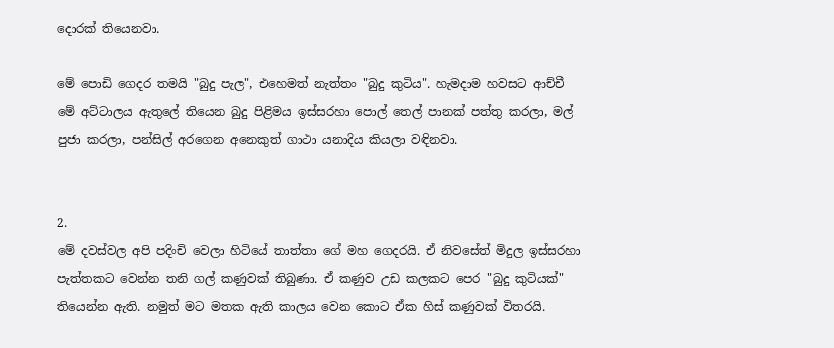දොරක් තියෙනවා.

මේ පොඩි ගෙදර තමයි "බුදු පැල", එහෙමත් නැත්තං "බුදු කුටිය". හැමදාම හවසට ආච්චී මේ අට්ටාලය ඇතුලේ තියෙන බුදු පිළිමය ඉස්සරහා පොල් තෙල් පානක් පත්තු කරලා, මල් පුජා කරලා, පන්සිල් අරගෙන අනෙකුත් ගාථා යනාදිය කියලා වඳිනවා.


2.
මේ දවස්වල අපි පදිංචි වෙලා හිටියේ තාත්තා ගේ මහ ගෙදරයි. ඒ නිවසේත් මිදුල ඉස්සරහා පැත්තකට වෙන්න තනි ගල් කණුවක් තිබුණා. ඒ කණුව උඩ කලකට පෙර "බුදු කුටියක්" තියෙන්න ඇති. නමුත් මට මතක ඇති කාලය වෙන කොට ඒක හිස් කණුවක් විතරයි.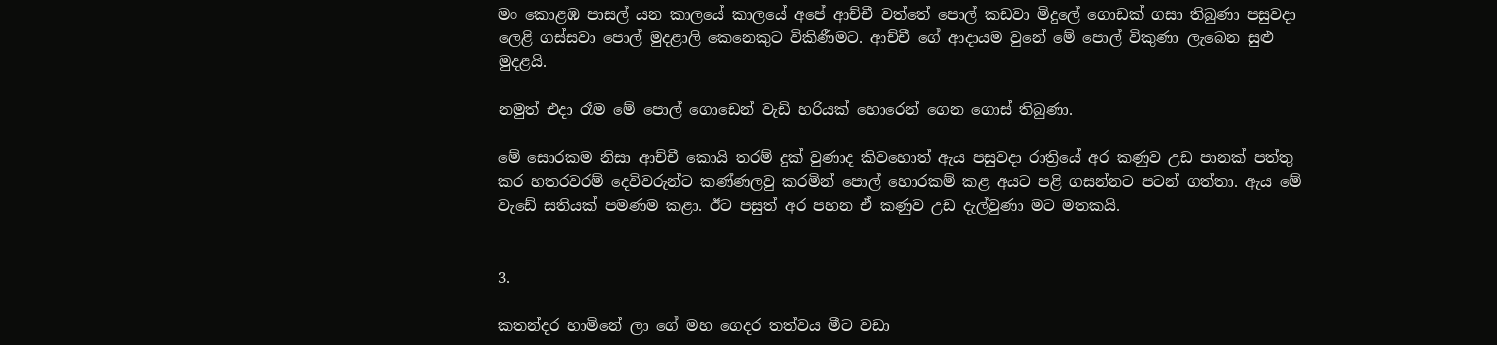මං කොළඹ පාසල් යන කාලයේ කාලයේ අපේ ආච්චී වත්තේ පොල් කඩවා මිදුලේ ගොඩක් ගසා තිබුණා පසුවදා ලෙළි ගස්සවා පොල් මුදළාලි කෙනෙකුට විකිණීමට. ආච්චී ගේ ආදායම වුනේ මේ පොල් විකුණා ලැබෙන සුළු මුදළයි.

නමුත් එදා රෑම මේ පොල් ගොඩෙන් වැඩි හරියක් හොරෙන් ගෙන ගොස් තිබුණා.

මේ සොරකම නිසා ආච්චී කොයි තරම් දුක් වුණාද කිවහොත් ඇය පසුවදා රාත්‍රියේ අර කණුව උඩ පානක් පත්තු කර හතරවරම් දෙවිවරුන්ට කණ්ණලවු කරමින් පොල් හොරකම් කළ අයට පළි ගසන්නට පටන් ගත්තා. ඇය මේ වැඩේ සතියක් පමණම කළා. ඊට පසුත් අර පහන ඒ කණුව උඩ දැල්වුණා මට මතකයි.


3.

කතන්දර හාමිනේ ලා ගේ මහ ගෙදර තත්වය මීට වඩා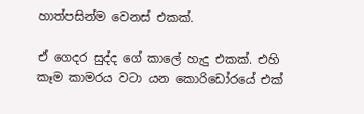හාත්පසින්ම වෙනස් එකක්.

ඒ ගෙදර සුද්ද ගේ කාලේ හැදු එකක්. එහි කෑම කාමරය වටා යන කොරිඩෝරයේ එක්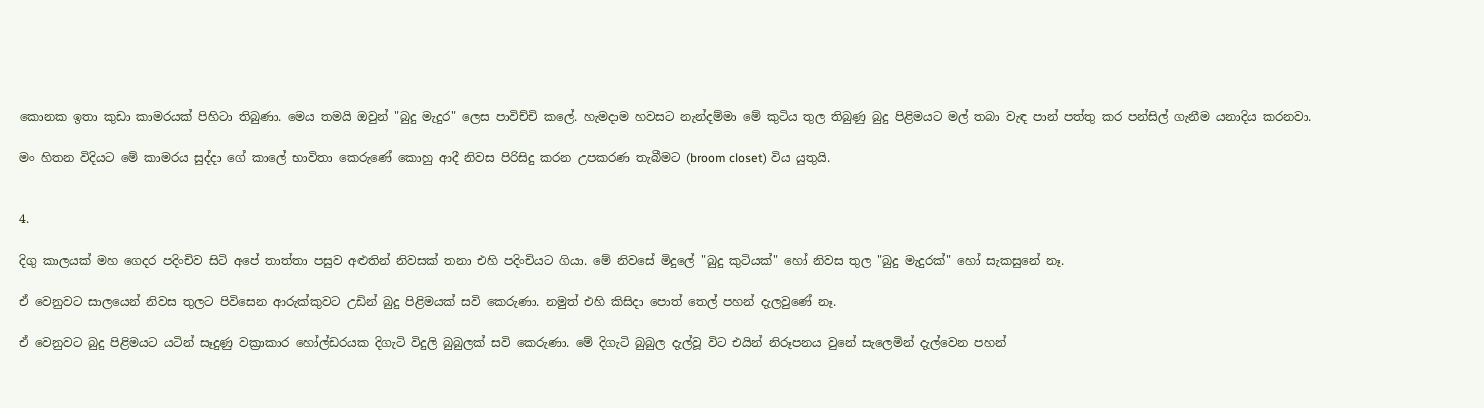කොනක ඉතා කුඩා කාමරයක් පිහිටා තිබුණා. මෙය තමයි ඔවුන් "බුදු මැදුර" ලෙස පාවිච්චි කලේ. හැමදාම හවසට නැන්දම්මා මේ කුටිය තුල තිබුණු බුදු පිළිමයට මල් තබා වැඳ පාන් පත්තු කර පන්සිල් ගැනීම යනාදිය කරනවා.

මං හිතන විදියට මේ කාමරය සුද්දා ගේ කාලේ භාවිතා කෙරුණේ කොහු ආදී නිවස පිරිසිදු කරන උපකරණ තැබීමට (broom closet) විය යුතුයි.


4.

දිගු කාලයක් මහ ගෙදර පදිංචිව සිටි අපේ තාත්තා පසුව අළුතින් නිවසක් තනා එහි පදිංචියට ගියා. මේ නිවසේ මිදුලේ "බුදු කුටියක්" හෝ නිවස තුල "බුදු මැදුරක්" හෝ සැකසුනේ නෑ.

ඒ වෙනුවට සාලයෙන් නිවස තුලට පිවිසෙන ආරුක්කුවට උඩින් බුදු පිළිමයක් සවි කෙරුණා. නමුත් එහි කිසිදා පොත් තෙල් පහන් දැලවුණේ නෑ.

ඒ වෙනුවට බුදු පිළිමයට යටින් සෑදුණු වක්‍රාකාර හෝල්ඩරයක දිගැටි විදුලි බුබුලක් සවි කෙරුණා. මේ දිගැටි බුබුල දැල්වූ විට එයින් නිරූපනය වුනේ සැලෙමින් දැල්වෙන පහන්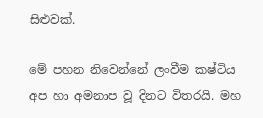සිළුවක්.

මේ පහන නිවෙන්නේ ලංවීම කෂ්ටිය අප හා අමනාප වූ දිනට විතරයි. මහ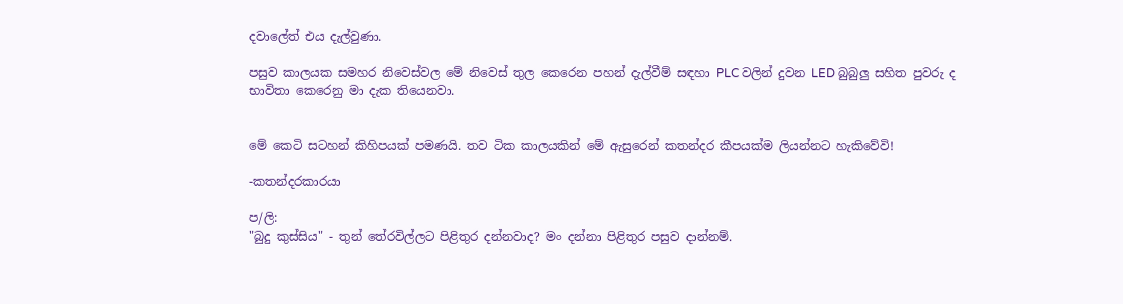දවාලේත් එය දැල්වුණා.

පසුව කාලයක සමහර නිවෙස්වල මේ නිවෙස් තුල කෙරෙන පහන් දැල්වීම් සඳහා PLC වලින් දුවන LED බුබුලු සහිත පුවරු ද භාවිතා කෙරෙනු මා දැක තියෙනවා.


මේ කෙටි සටහන් කිහිපයක් පමණයි. තව ටික කාලයකින් මේ ඇසුරෙන් කතන්දර කීපයක්ම ලියන්නට හැකිවේවි!

-කතන්දරකාරයා

ප/ලි:
"බුදු කුස්සිය" - තුන් තේරවිල්ලට පිළිතුර දන්නවාද? මං දන්නා පිළිතුර පසුව දාන්නම්.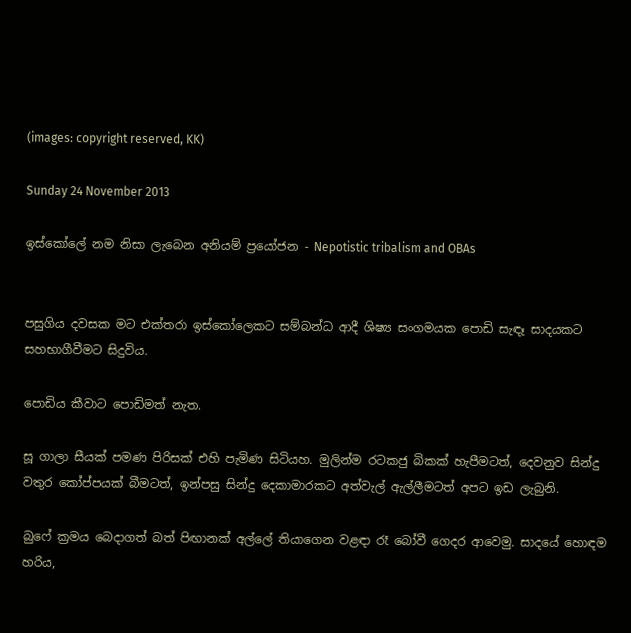(images: copyright reserved, KK)

Sunday 24 November 2013

ඉස්කෝලේ නම නිසා ලැබෙන අනියම් ප්‍රයෝජන - Nepotistic tribalism and OBAs


පසුගිය දවසක මට එක්තරා ඉස්කෝලෙකට සම්බන්ධ ආදී ශිෂ්‍ය සංගමයක පොඩි සැඳෑ සාදයකට සහභාගීවීමට සිදුවිය.

පොඩිය කීවාට පොඩිමත් නැත.

සූ ගාලා සීයක් පමණ පිරිසක් එහි පැමිණ සිටියහ. මුලින්ම රටකජු බිකක් හැපීමටත්, දෙවනුව සින්දු වතුර කෝප්පයක් බීමටත්, ඉන්පසු සින්දු දෙකාමාරකට අත්වැල් ඇල්ලීමටත් අපට ඉඩ ලැබුනි.

බුෆේ ක්‍රමය බෙදාගත් බත් පිඟානක් අල්ලේ තියාගෙන වළඳා රෑ බෝවී ගෙදර ආවෙමු. සාදයේ හොඳම හරිය,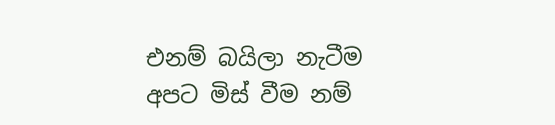එනම් බයිලා නැටීම අපට මිස් වීම නම්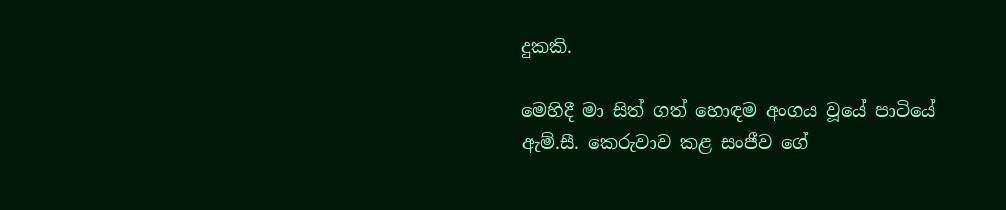දුකකි.

මෙහිදී මා සිත් ගත් හොඳම අංගය වූයේ පාටියේ ඇම්.සී. කෙරුවාව කළ සංජීව ගේ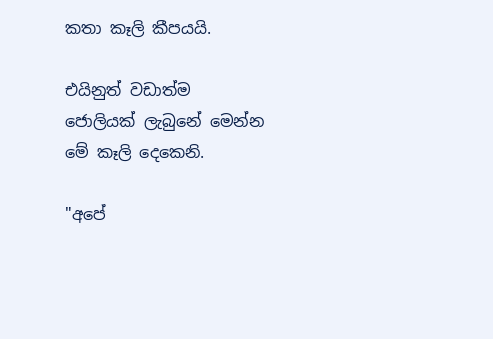කතා කෑලි කීපයයි.

එයිනුත් වඩාත්ම ජොලියක් ලැබුනේ මෙන්න මේ කෑලි දෙකෙනි.

"අපේ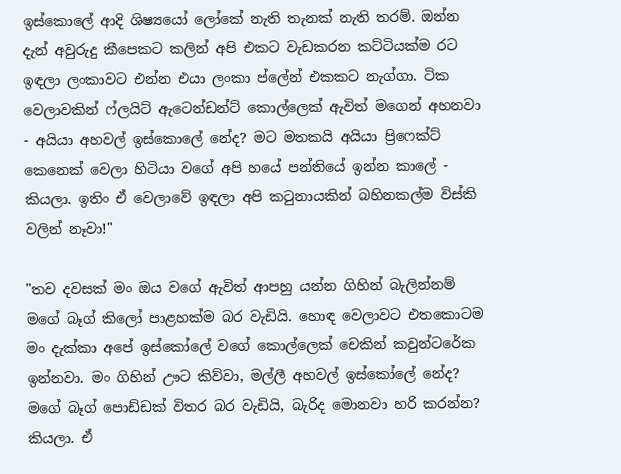ඉස්කොලේ ආදි ශිෂ්‍යයෝ ලෝකේ නැති තැනක් නැති තරම්. ඔන්න දැන් අවුරුදු කීපෙකට කලින් අපි එකට වැඩකරන කට්ටියක්ම රට ඉඳලා ලංකාවට එන්න එයා ලංකා ප්ලේන් එකකට නැග්ගා. ටික වෙලාවකින් ෆ්ලයිට් ඇටෙන්ඩන්ට් කොල්ලෙක් ඇවිත් මගෙන් අහනවා - අයියා අහවල් ඉස්කොලේ නේද? මට මතකයි අයියා ප්‍රිෆෙක්ට් කෙනෙක් වෙලා හිටියා වගේ අපි හයේ පන්තියේ ඉන්න කාලේ - කියලා. ඉතිං ඒ වෙලාවේ ඉඳලා අපි කටුනායකින් බහිනකල්ම විස්කි වලින් නෑවා!"

"තව දවසක් මං ඔය වගේ ඇවිත් ආපහු යන්න ගිහින් බැලින්නම් මගේ බෑග් කිලෝ පාළහක්ම බර වැඩියි. හොඳ වෙලාවට එතකොටම මං දැක්කා අපේ ඉස්කෝලේ වගේ කොල්ලෙක් චෙකින් කවුන්ට‍රේක ඉන්නවා. මං ගිහින් ඌට කිව්වා, මල්ලී අහවල් ඉස්කෝලේ නේද? මගේ බෑග් පොඩ්ඩක් විතර බර වැඩියි, බැරිද මොනවා හරි කරන්න? කියලා. ඒ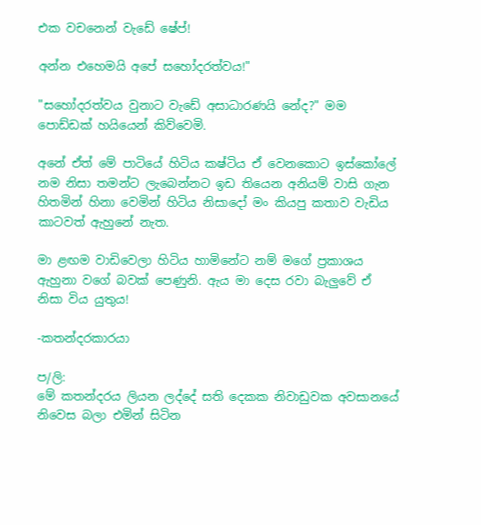එක වචනෙන් වැඩේ ෂේප්!

අන්න එහෙමයි අපේ සහෝදරත්ව‍ය!"

"සහෝදරත්වය වුනාට වැඩේ අසාධාරණයි නේද?" මම පොඩ්ඩක් හයියෙන් කිව්වෙමි.

අනේ ඒත් මේ පාටියේ හිටිය කෂ්ටිය ඒ වෙනකොට ඉස්කෝලේ නම නිසා තමන්ට ලැබෙන්නට ඉඩ තියෙන අනියම් වාසි ගැන හිතමින් හිනා වෙමින් හිටිය නිසාදෝ මං කියපු කතාව වැඩිය කාටවත් ඇහුනේ නැත.

මා ළඟම වාඩිවෙලා හිටිය හාමිනේට නම් මගේ ප්‍රකාශය ඇහුනා වගේ බවක් පෙණුනි. ඇය මා දෙස රවා බැලුවේ ඒ නිසා විය යුතුය!

-කතන්දරකාරයා

ප/ලි:
මේ කතන්දරය ලියන ලද්දේ සති දෙකක නිවාඩුවක අවසානයේ නිවෙස බලා එමින් සිටින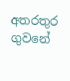අතරතුර ගුවනේ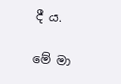දී ය.

මේ මා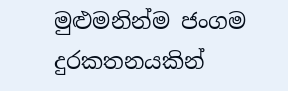මුළුමනින්ම ජංගම දුරකතනයකින්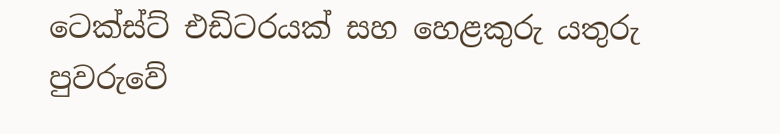ටෙක්ස්ට් එඩිටරයක් සහ හෙළකුරු යතුරු පුවරුවේ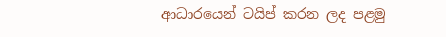ආධාරයෙන් ටයිප් කරන ලද පළමු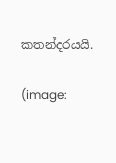කතන්දරයයි.

(image: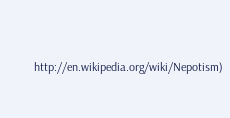http://en.wikipedia.org/wiki/Nepotism)